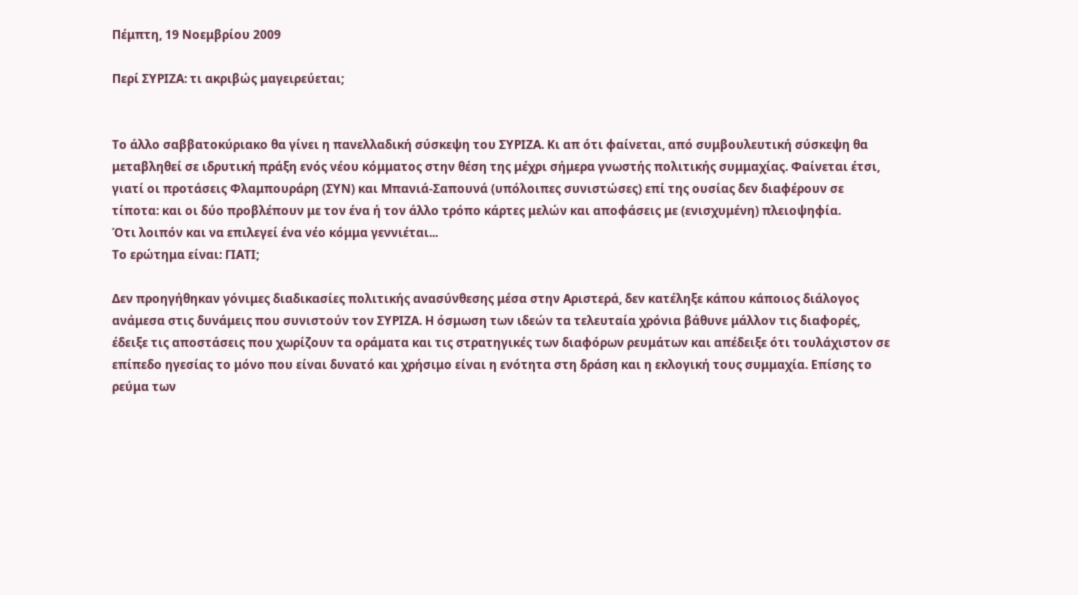Πέμπτη, 19 Νοεμβρίου 2009

Περί ΣΥΡΙΖΑ: τι ακριβώς μαγειρεύεται;


Το άλλο σαββατοκύριακο θα γίνει η πανελλαδική σύσκεψη του ΣΥΡΙΖΑ. Κι απ ότι φαίνεται, από συμβουλευτική σύσκεψη θα μεταβληθεί σε ιδρυτική πράξη ενός νέου κόμματος στην θέση της μέχρι σήμερα γνωστής πολιτικής συμμαχίας. Φαίνεται έτσι, γιατί οι προτάσεις Φλαμπουράρη (ΣΥΝ) και Μπανιά-Σαπουνά (υπόλοιπες συνιστώσες) επί της ουσίας δεν διαφέρουν σε τίποτα: και οι δύο προβλέπουν με τον ένα ή τον άλλο τρόπο κάρτες μελών και αποφάσεις με (ενισχυμένη) πλειοψηφία.
Ότι λοιπόν και να επιλεγεί ένα νέο κόμμα γεννιέται...
Το ερώτημα είναι: ΓΙΑΤΙ;

Δεν προηγήθηκαν γόνιμες διαδικασίες πολιτικής ανασύνθεσης μέσα στην Αριστερά, δεν κατέληξε κάπου κάποιος διάλογος ανάμεσα στις δυνάμεις που συνιστούν τον ΣΥΡΙΖΑ. Η όσμωση των ιδεών τα τελευταία χρόνια βάθυνε μάλλον τις διαφορές, έδειξε τις αποστάσεις που χωρίζουν τα οράματα και τις στρατηγικές των διαφόρων ρευμάτων και απέδειξε ότι τουλάχιστον σε επίπεδο ηγεσίας το μόνο που είναι δυνατό και χρήσιμο είναι η ενότητα στη δράση και η εκλογική τους συμμαχία. Επίσης το ρεύμα των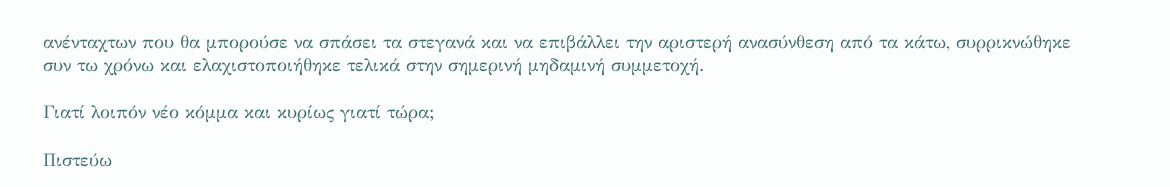ανένταχτων που θα μπορούσε να σπάσει τα στεγανά και να επιβάλλει την αριστερή ανασύνθεση από τα κάτω, συρρικνώθηκε συν τω χρόνω και ελαχιστοποιήθηκε τελικά στην σημερινή μηδαμινή συμμετοχή.

Γιατί λοιπόν νέο κόμμα και κυρίως γιατί τώρα;

Πιστεύω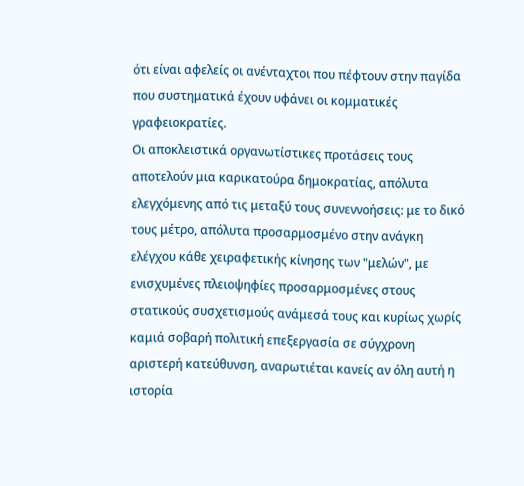ότι είναι αφελείς οι ανένταχτοι που πέφτουν στην παγίδα που συστηματικά έχουν υφάνει οι κομματικές γραφειοκρατίες.
Οι αποκλειστικά οργανωτίστικες προτάσεις τους αποτελούν μια καρικατούρα δημοκρατίας, απόλυτα ελεγχόμενης από τις μεταξύ τους συνεννοήσεις: με το δικό τους μέτρο, απόλυτα προσαρμοσμένο στην ανάγκη ελέγχου κάθε χειραφετικής κίνησης των "μελών", με ενισχυμένες πλειοψηφίες προσαρμοσμένες στους στατικούς συσχετισμούς ανάμεσά τους και κυρίως χωρίς καμιά σοβαρή πολιτική επεξεργασία σε σύγχρονη αριστερή κατεύθυνση, αναρωτιέται κανείς αν όλη αυτή η ιστορία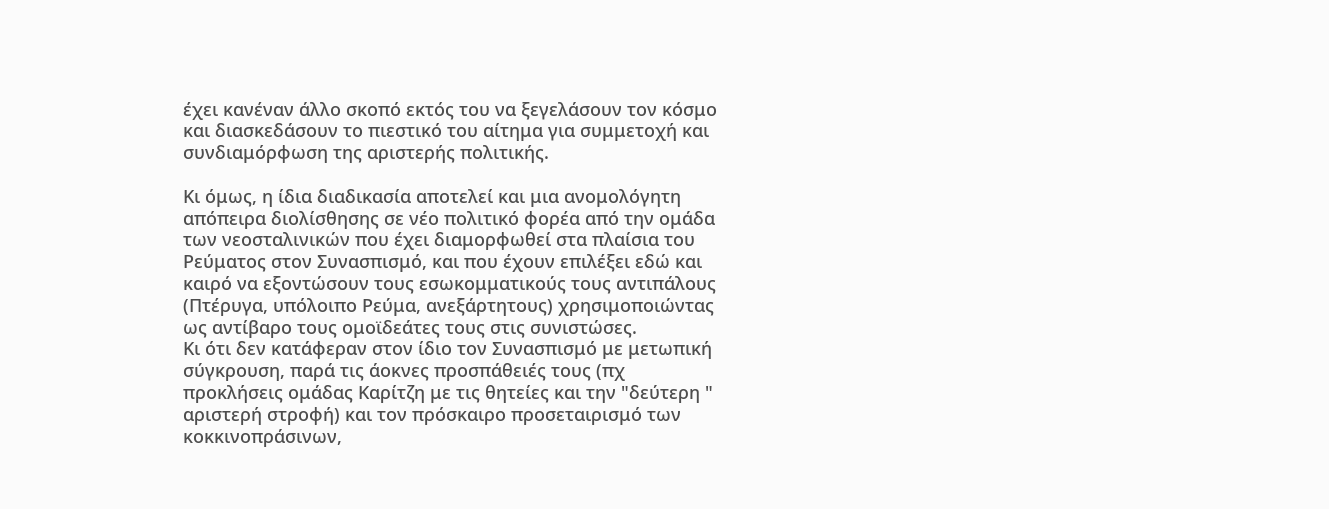έχει κανέναν άλλο σκοπό εκτός του να ξεγελάσουν τον κόσμο και διασκεδάσουν το πιεστικό του αίτημα για συμμετοχή και συνδιαμόρφωση της αριστερής πολιτικής.

Κι όμως, η ίδια διαδικασία αποτελεί και μια ανομολόγητη απόπειρα διολίσθησης σε νέο πολιτικό φορέα από την ομάδα των νεοσταλινικών που έχει διαμορφωθεί στα πλαίσια του Ρεύματος στον Συνασπισμό, και που έχουν επιλέξει εδώ και καιρό να εξοντώσουν τους εσωκομματικούς τους αντιπάλους (Πτέρυγα, υπόλοιπο Ρεύμα, ανεξάρτητους) χρησιμοποιώντας ως αντίβαρο τους ομοϊδεάτες τους στις συνιστώσες.
Κι ότι δεν κατάφεραν στον ίδιο τον Συνασπισμό με μετωπική σύγκρουση, παρά τις άοκνες προσπάθειές τους (πχ προκλήσεις ομάδας Καρίτζη με τις θητείες και την "δεύτερη " αριστερή στροφή) και τον πρόσκαιρο προσεταιρισμό των κοκκινοπράσινων,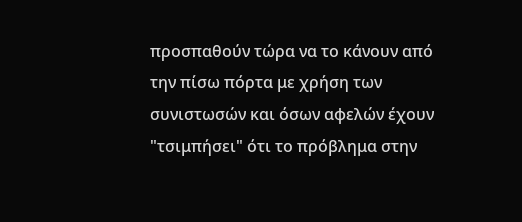προσπαθούν τώρα να το κάνουν από την πίσω πόρτα με χρήση των συνιστωσών και όσων αφελών έχουν "τσιμπήσει" ότι το πρόβλημα στην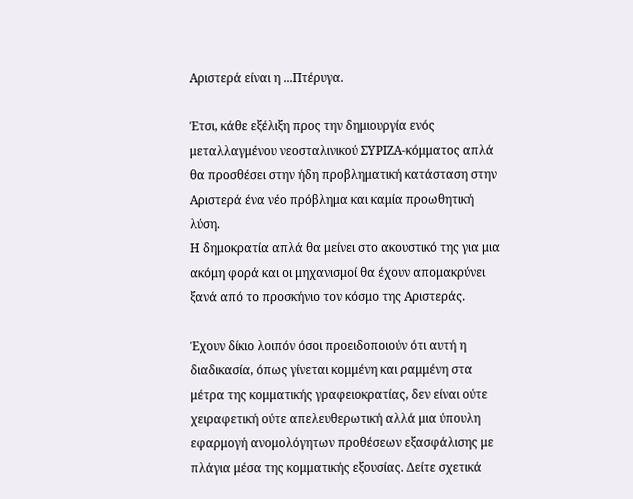Αριστερά είναι η ...Πτέρυγα.

Έτσι, κάθε εξέλιξη προς την δημιουργία ενός μεταλλαγμένου νεοσταλινικού ΣΥΡΙΖΑ-κόμματος απλά θα προσθέσει στην ήδη προβληματική κατάσταση στην Αριστερά ένα νέο πρόβλημα και καμία προωθητική λύση.
Η δημοκρατία απλά θα μείνει στο ακουστικό της για μια ακόμη φορά και οι μηχανισμοί θα έχουν απομακρύνει ξανά από το προσκήνιο τον κόσμο της Αριστεράς.

Έχουν δίκιο λοιπόν όσοι προειδοποιούν ότι αυτή η διαδικασία, όπως γίνεται κομμένη και ραμμένη στα μέτρα της κομματικής γραφειοκρατίας, δεν είναι ούτε χειραφετική ούτε απελευθερωτική αλλά μια ύπουλη εφαρμογή ανομολόγητων προθέσεων εξασφάλισης με πλάγια μέσα της κομματικής εξουσίας. Δείτε σχετικά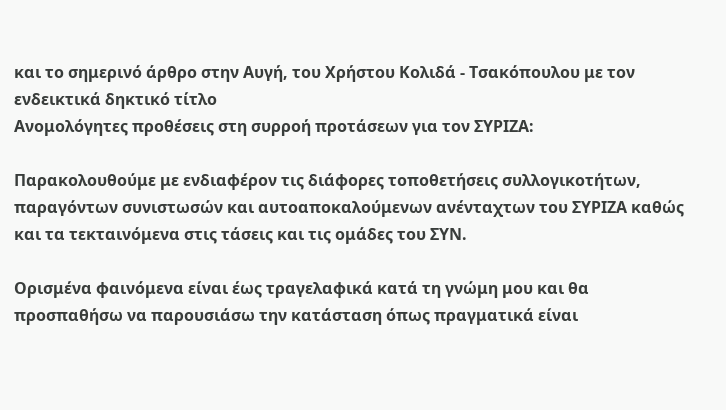και το σημερινό άρθρο στην Αυγή, του Χρήστου Κολιδά - Τσακόπουλου με τον ενδεικτικά δηκτικό τίτλο
Ανομολόγητες προθέσεις στη συρροή προτάσεων για τον ΣΥΡΙΖΑ:

Παρακολουθούμε με ενδιαφέρον τις διάφορες τοποθετήσεις συλλογικοτήτων, παραγόντων συνιστωσών και αυτοαποκαλούμενων ανένταχτων του ΣΥΡΙΖΑ καθώς και τα τεκταινόμενα στις τάσεις και τις ομάδες του ΣΥΝ.

Ορισμένα φαινόμενα είναι έως τραγελαφικά κατά τη γνώμη μου και θα προσπαθήσω να παρουσιάσω την κατάσταση όπως πραγματικά είναι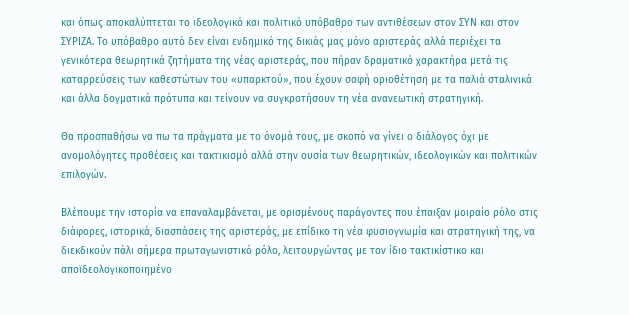και όπως αποκαλύπτεται το ιδεολογικό και πολιτικό υπόβαθρο των αντιθέσεων στον ΣΥΝ και στον ΣΥΡΙΖΑ. Το υπόβαθρο αυτό δεν είναι ενδημικό της δικιάς μας μόνο αριστεράς αλλά περιέχει τα γενικότερα θεωρητικά ζητήματα της νέας αριστεράς, που πήραν δραματικό χαρακτήρα μετά τις καταρρεύσεις των καθεστώτων του «υπαρκτού», που έχουν σαφή οριοθέτηση με τα παλιά σταλινικά και άλλα δογματικά πρότυπα και τείνουν να συγκροτήσουν τη νέα ανανεωτική στρατηγική.

Θα προσπαθήσω να πω τα πράγματα με το όνομά τους, με σκοπό να γίνει ο διάλογος όχι με ανομολόγητες προθέσεις και τακτικισμό αλλά στην ουσία των θεωρητικών, ιδεολογικών και πολιτικών επιλογών.

Βλέπουμε την ιστορία να επαναλαμβάνεται, με ορισμένους παράγοντες που έπαιξαν μοιραίο ρόλο στις διάφορες, ιστορικά, διασπάσεις της αριστεράς, με επίδικο τη νέα φυσιογνωμία και στρατηγική της, να διεκδικούν πάλι σήμερα πρωταγωνιστικό ρόλο, λειτουργώντας με τον ίδιο τακτικίστικο και αποϊδεολογικοποιημένο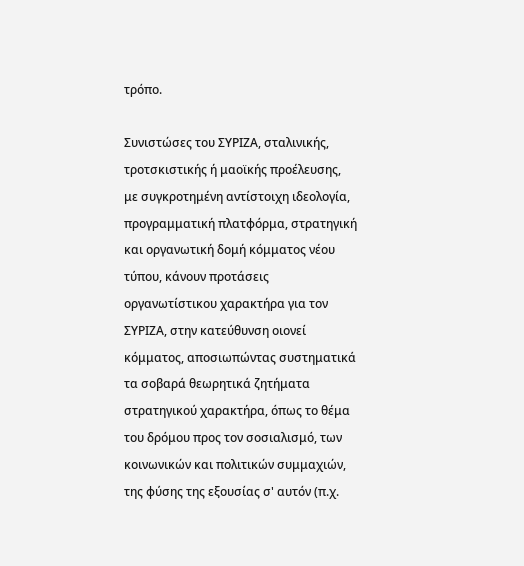τρόπο.

Συνιστώσες του ΣΥΡΙΖΑ, σταλινικής, τροτσκιστικής ή μαοϊκής προέλευσης, με συγκροτημένη αντίστοιχη ιδεολογία, προγραμματική πλατφόρμα, στρατηγική και οργανωτική δομή κόμματος νέου τύπου, κάνουν προτάσεις οργανωτίστικου χαρακτήρα για τον ΣΥΡΙΖΑ, στην κατεύθυνση οιονεί κόμματος, αποσιωπώντας συστηματικά τα σοβαρά θεωρητικά ζητήματα στρατηγικού χαρακτήρα, όπως το θέμα του δρόμου προς τον σοσιαλισμό, των κοινωνικών και πολιτικών συμμαχιών, της φύσης της εξουσίας σ' αυτόν (π.χ.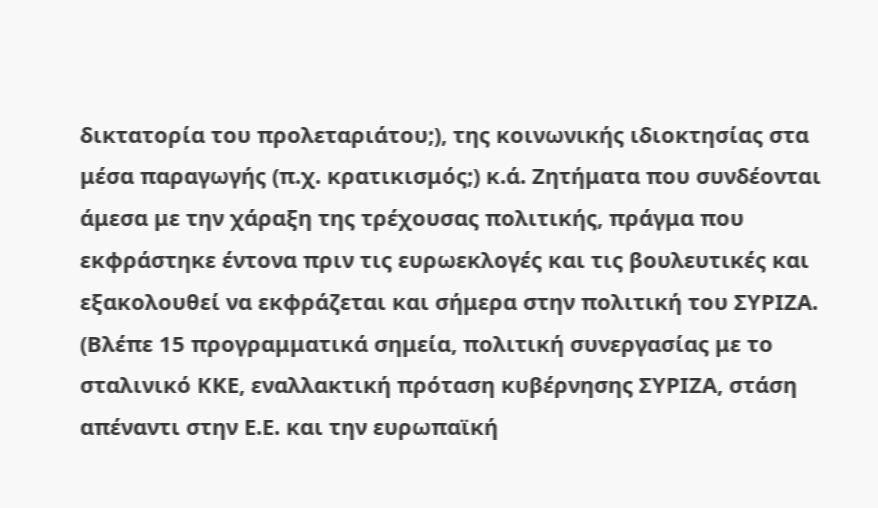δικτατορία του προλεταριάτου;), της κοινωνικής ιδιοκτησίας στα μέσα παραγωγής (π.χ. κρατικισμός;) κ.ά. Ζητήματα που συνδέονται άμεσα με την χάραξη της τρέχουσας πολιτικής, πράγμα που εκφράστηκε έντονα πριν τις ευρωεκλογές και τις βουλευτικές και εξακολουθεί να εκφράζεται και σήμερα στην πολιτική του ΣΥΡΙΖΑ. (Βλέπε 15 προγραμματικά σημεία, πολιτική συνεργασίας με το σταλινικό ΚΚΕ, εναλλακτική πρόταση κυβέρνησης ΣΥΡΙΖΑ, στάση απέναντι στην Ε.Ε. και την ευρωπαϊκή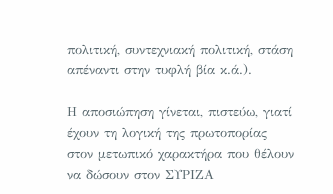πολιτική, συντεχνιακή πολιτική, στάση απέναντι στην τυφλή βία κ.ά.).

Η αποσιώπηση γίνεται, πιστεύω, γιατί έχουν τη λογική της πρωτοπορίας στον μετωπικό χαρακτήρα που θέλουν να δώσουν στον ΣΥΡΙΖΑ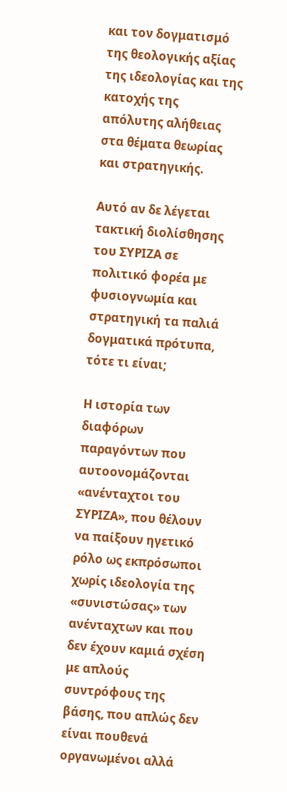και τον δογματισμό της θεολογικής αξίας της ιδεολογίας και της κατοχής της απόλυτης αλήθειας στα θέματα θεωρίας και στρατηγικής.

Αυτό αν δε λέγεται τακτική διολίσθησης του ΣΥΡΙΖΑ σε πολιτικό φορέα με φυσιογνωμία και στρατηγική τα παλιά δογματικά πρότυπα, τότε τι είναι;

Η ιστορία των διαφόρων παραγόντων που αυτοονομάζονται «ανένταχτοι του ΣΥΡΙΖΑ», που θέλουν να παίξουν ηγετικό ρόλο ως εκπρόσωποι χωρίς ιδεολογία της «συνιστώσας» των ανένταχτων και που δεν έχουν καμιά σχέση με απλούς συντρόφους της βάσης, που απλώς δεν είναι πουθενά οργανωμένοι αλλά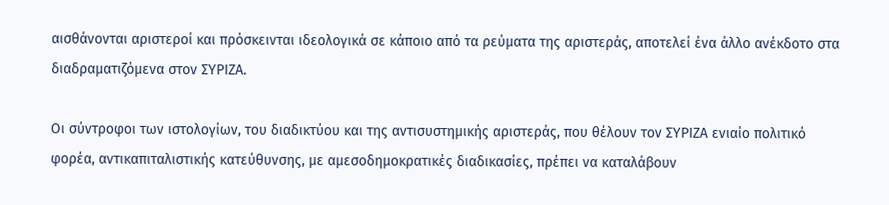αισθάνονται αριστεροί και πρόσκεινται ιδεολογικά σε κάποιο από τα ρεύματα της αριστεράς, αποτελεί ένα άλλο ανέκδοτο στα διαδραματιζόμενα στον ΣΥΡΙΖΑ.

Οι σύντροφοι των ιστολογίων, του διαδικτύου και της αντισυστημικής αριστεράς, που θέλουν τον ΣΥΡΙΖΑ ενιαίο πολιτικό φορέα, αντικαπιταλιστικής κατεύθυνσης, με αμεσοδημοκρατικές διαδικασίες, πρέπει να καταλάβουν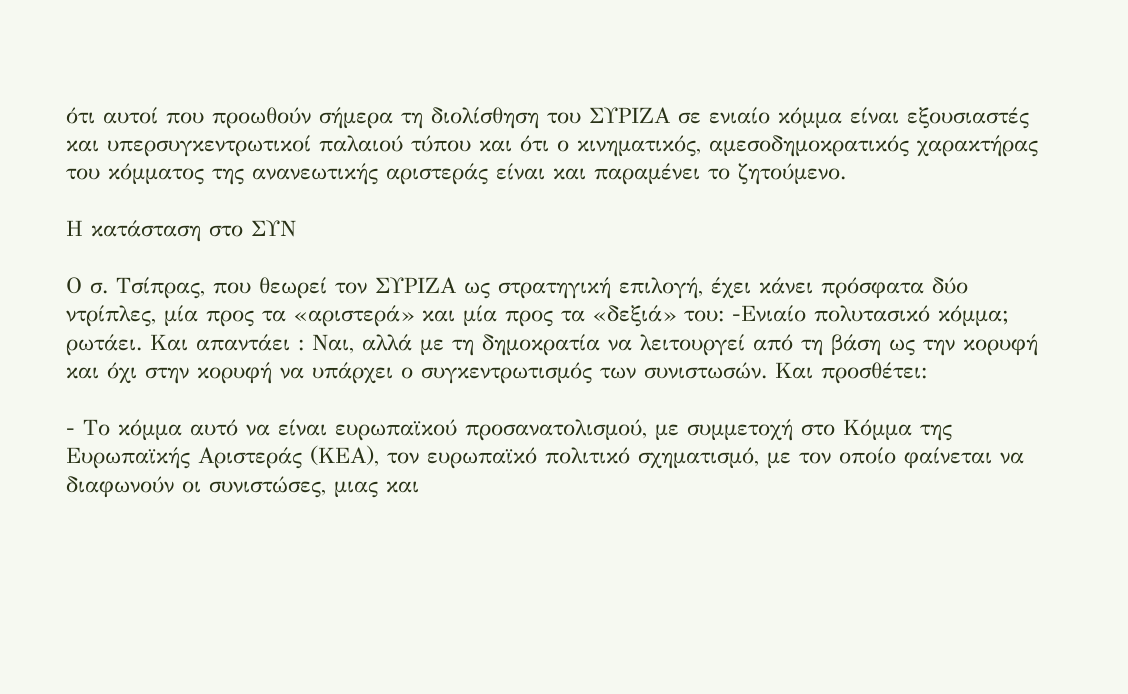ότι αυτοί που προωθούν σήμερα τη διολίσθηση του ΣΥΡΙΖΑ σε ενιαίο κόμμα είναι εξουσιαστές και υπερσυγκεντρωτικοί παλαιού τύπου και ότι ο κινηματικός, αμεσοδημοκρατικός χαρακτήρας του κόμματος της ανανεωτικής αριστεράς είναι και παραμένει το ζητούμενο.

Η κατάσταση στο ΣΥΝ

Ο σ. Τσίπρας, που θεωρεί τον ΣΥΡΙΖΑ ως στρατηγική επιλογή, έχει κάνει πρόσφατα δύο ντρίπλες, μία προς τα «αριστερά» και μία προς τα «δεξιά» του: -Ενιαίο πολυτασικό κόμμα; ρωτάει. Και απαντάει : Ναι, αλλά με τη δημοκρατία να λειτουργεί από τη βάση ως την κορυφή και όχι στην κορυφή να υπάρχει ο συγκεντρωτισμός των συνιστωσών. Και προσθέτει:

- Το κόμμα αυτό να είναι ευρωπαϊκού προσανατολισμού, με συμμετοχή στο Κόμμα της Ευρωπαϊκής Αριστεράς (ΚΕΑ), τον ευρωπαϊκό πολιτικό σχηματισμό, με τον οποίο φαίνεται να διαφωνούν οι συνιστώσες, μιας και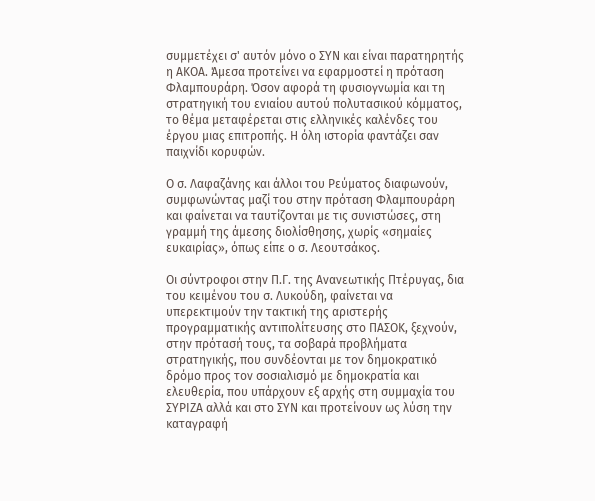συμμετέχει σ' αυτόν μόνο ο ΣΥΝ και είναι παρατηρητής η ΑΚΟΑ. Άμεσα προτείνει να εφαρμοστεί η πρόταση Φλαμπουράρη. Όσον αφορά τη φυσιογνωμία και τη στρατηγική του ενιαίου αυτού πολυτασικού κόμματος, το θέμα μεταφέρεται στις ελληνικές καλένδες του έργου μιας επιτροπής. Η όλη ιστορία φαντάζει σαν παιχνίδι κορυφών.

Ο σ. Λαφαζάνης και άλλοι του Ρεύματος διαφωνούν, συμφωνώντας μαζί του στην πρόταση Φλαμπουράρη και φαίνεται να ταυτίζονται με τις συνιστώσες, στη γραμμή της άμεσης διολίσθησης, χωρίς «σημαίες ευκαιρίας», όπως είπε ο σ. Λεουτσάκος.

Οι σύντροφοι στην Π.Γ. της Ανανεωτικής Πτέρυγας, δια του κειμένου του σ. Λυκούδη, φαίνεται να υπερεκτιμούν την τακτική της αριστερής προγραμματικής αντιπολίτευσης στο ΠΑΣΟΚ, ξεχνούν, στην πρότασή τους, τα σοβαρά προβλήματα στρατηγικής, που συνδέονται με τον δημοκρατικό δρόμο προς τον σοσιαλισμό με δημοκρατία και ελευθερία, που υπάρχουν εξ αρχής στη συμμαχία του ΣΥΡΙΖΑ αλλά και στο ΣΥΝ και προτείνουν ως λύση την καταγραφή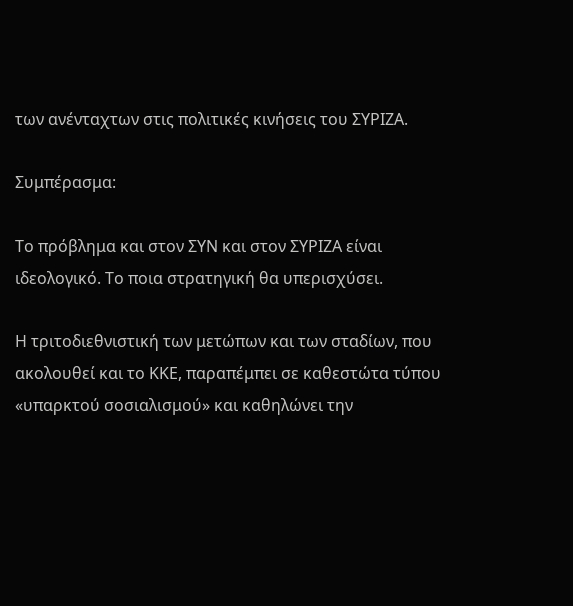των ανένταχτων στις πολιτικές κινήσεις του ΣΥΡΙΖΑ.

Συμπέρασμα:

Το πρόβλημα και στον ΣΥΝ και στον ΣΥΡΙΖΑ είναι ιδεολογικό. Το ποια στρατηγική θα υπερισχύσει.

Η τριτοδιεθνιστική των μετώπων και των σταδίων, που ακολουθεί και το ΚΚΕ, παραπέμπει σε καθεστώτα τύπου «υπαρκτού σοσιαλισμού» και καθηλώνει την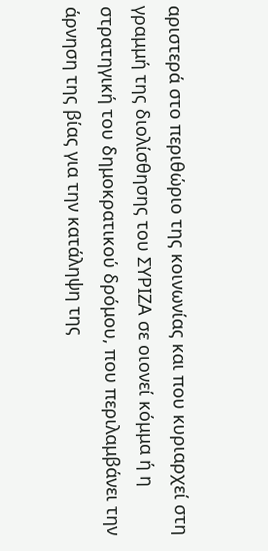αριστερά στο περιθώριο της κοινωνίας και που κυριαρχεί στη γραμμή της διολίσθησης του ΣΥΡΙΖΑ σε οιονεί κόμμα ή η στρατηγική του δημοκρατικού δρόμου, που περιλαμβάνει την άρνηση της βίας για την κατάληψη της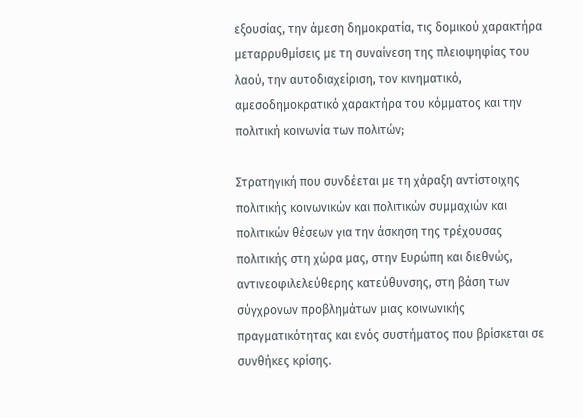εξουσίας, την άμεση δημοκρατία, τις δομικού χαρακτήρα μεταρρυθμίσεις με τη συναίνεση της πλειοψηφίας του λαού, την αυτοδιαχείριση, τον κινηματικό, αμεσοδημοκρατικό χαρακτήρα του κόμματος και την πολιτική κοινωνία των πολιτών;

Στρατηγική που συνδέεται με τη χάραξη αντίστοιχης πολιτικής κοινωνικών και πολιτικών συμμαχιών και πολιτικών θέσεων για την άσκηση της τρέχουσας πολιτικής στη χώρα μας, στην Ευρώπη και διεθνώς, αντινεοφιλελεύθερης κατεύθυνσης, στη βάση των σύγχρονων προβλημάτων μιας κοινωνικής πραγματικότητας και ενός συστήματος που βρίσκεται σε συνθήκες κρίσης.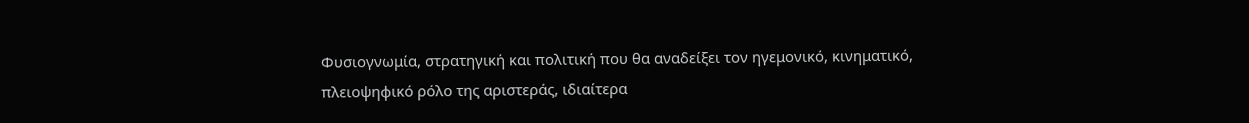Φυσιογνωμία, στρατηγική και πολιτική που θα αναδείξει τον ηγεμονικό, κινηματικό, πλειοψηφικό ρόλο της αριστεράς, ιδιαίτερα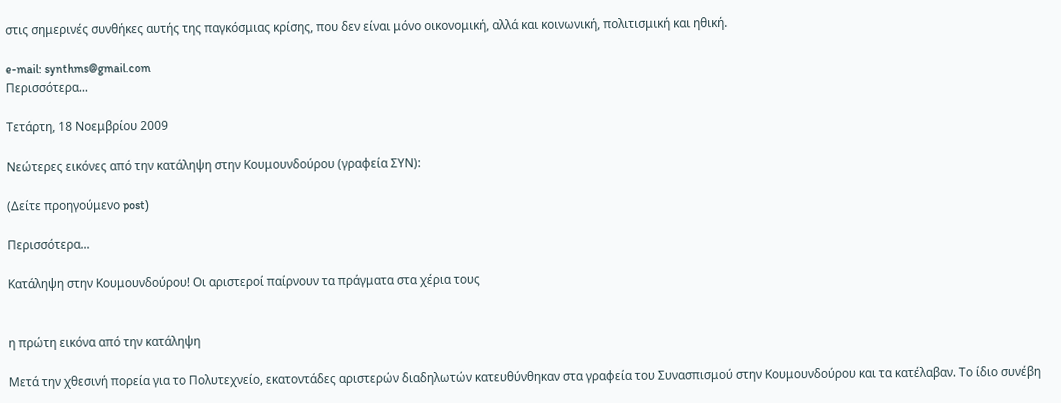στις σημερινές συνθήκες αυτής της παγκόσμιας κρίσης, που δεν είναι μόνο οικονομική, αλλά και κοινωνική, πολιτισμική και ηθική.

e-mail: synthms@gmail.com
Περισσότερα...

Τετάρτη, 18 Νοεμβρίου 2009

Νεώτερες εικόνες από την κατάληψη στην Κουμουνδούρου (γραφεία ΣΥΝ):

(Δείτε προηγούμενο post)

Περισσότερα...

Κατάληψη στην Κουμουνδούρου! Οι αριστεροί παίρνουν τα πράγματα στα χέρια τους


η πρώτη εικόνα από την κατάληψη

Μετά την χθεσινή πορεία για το Πολυτεχνείο, εκατοντάδες αριστερών διαδηλωτών κατευθύνθηκαν στα γραφεία του Συνασπισμού στην Κουμουνδούρου και τα κατέλαβαν. Το ίδιο συνέβη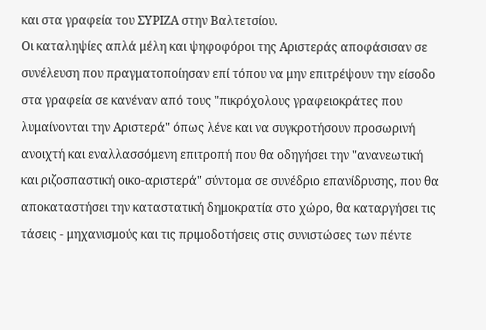και στα γραφεία του ΣΥΡΙΖΑ στην Βαλτετσίου.
Οι καταληψίες απλά μέλη και ψηφοφόροι της Αριστεράς αποφάσισαν σε συνέλευση που πραγματοποίησαν επί τόπου να μην επιτρέψουν την είσοδο στα γραφεία σε κανέναν από τους "πικρόχολους γραφειοκράτες που λυμαίνονται την Αριστερά" όπως λένε και να συγκροτήσουν προσωρινή ανοιχτή και εναλλασσόμενη επιτροπή που θα οδηγήσει την "ανανεωτική και ριζοσπαστική οικο-αριστερά" σύντομα σε συνέδριο επανίδρυσης, που θα αποκαταστήσει την καταστατική δημοκρατία στο χώρο, θα καταργήσει τις τάσεις - μηχανισμούς και τις πριμοδοτήσεις στις συνιστώσες των πέντε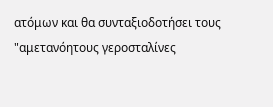ατόμων και θα συνταξιοδοτήσει τους "αμετανόητους γεροσταλίνες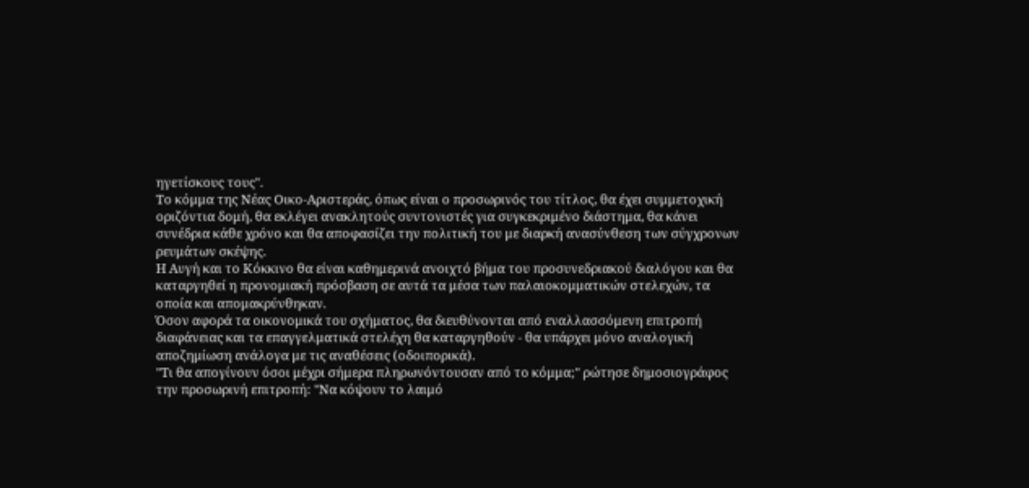ηγετίσκους τους".
Το κόμμα της Νέας Οικο-Αριστεράς, όπως είναι ο προσωρινός του τίτλος, θα έχει συμμετοχική οριζόντια δομή, θα εκλέγει ανακλητούς συντονιστές για συγκεκριμένο διάστημα, θα κάνει συνέδρια κάθε χρόνο και θα αποφασίζει την πολιτική του με διαρκή ανασύνθεση των σύγχρονων ρευμάτων σκέψης.
Η Αυγή και το Κόκκινο θα είναι καθημερινά ανοιχτό βήμα του προσυνεδριακού διαλόγου και θα καταργηθεί η προνομιακή πρόσβαση σε αυτά τα μέσα των παλαιοκομματικών στελεχών, τα οποία και απομακρύνθηκαν.
Όσον αφορά τα οικονομικά του σχήματος, θα διευθύνονται από εναλλασσόμενη επιτροπή διαφάνειας και τα επαγγελματικά στελέχη θα καταργηθούν - θα υπάρχει μόνο αναλογική αποζημίωση ανάλογα με τις αναθέσεις (οδοιπορικά).
"Τι θα απογίνουν όσοι μέχρι σήμερα πληρωνόντουσαν από το κόμμα;" ρώτησε δημοσιογράφος την προσωρινή επιτροπή: "Να κόψουν το λαιμό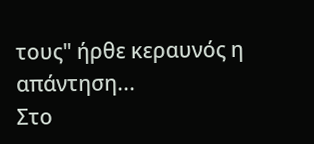τους" ήρθε κεραυνός η απάντηση...
Στο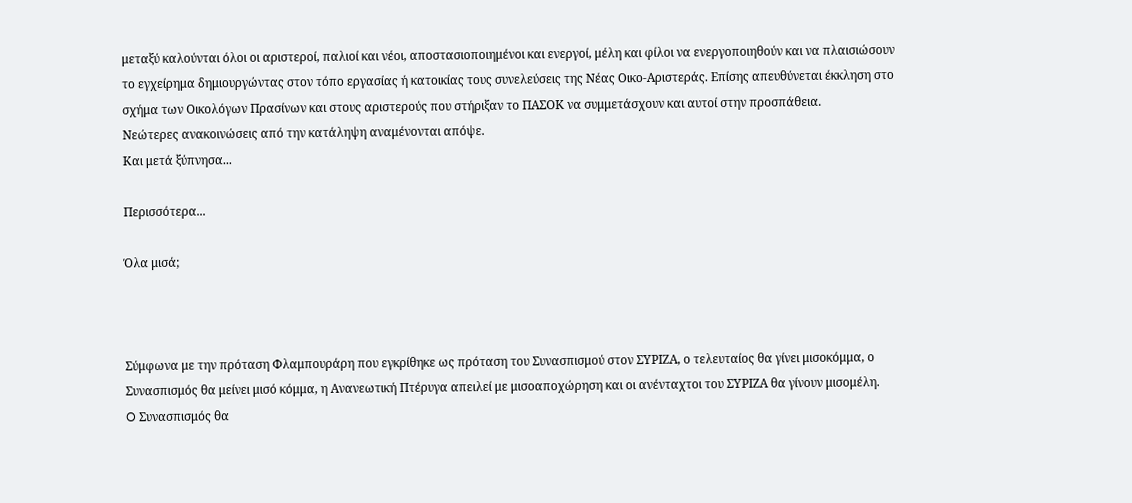μεταξύ καλούνται όλοι οι αριστεροί, παλιοί και νέοι, αποστασιοποιημένοι και ενεργοί, μέλη και φίλοι να ενεργοποιηθούν και να πλαισιώσουν το εγχείρημα δημιουργώντας στον τόπο εργασίας ή κατοικίας τους συνελεύσεις της Νέας Οικο-Αριστεράς. Επίσης απευθύνεται έκκληση στο σχήμα των Οικολόγων Πρασίνων και στους αριστερούς που στήριξαν το ΠΑΣΟΚ να συμμετάσχουν και αυτοί στην προσπάθεια.
Νεώτερες ανακοινώσεις από την κατάληψη αναμένονται απόψε.
Και μετά ξύπνησα...

Περισσότερα...

Όλα μισά;



Σύμφωνα με την πρόταση Φλαμπουράρη που εγκρίθηκε ως πρόταση του Συνασπισμού στον ΣΥΡΙΖΑ, ο τελευταίος θα γίνει μισοκόμμα, ο Συνασπισμός θα μείνει μισό κόμμα, η Ανανεωτική Πτέρυγα απειλεί με μισοαποχώρηση και οι ανένταχτοι του ΣΥΡΙΖΑ θα γίνουν μισομέλη.
O Συνασπισμός θα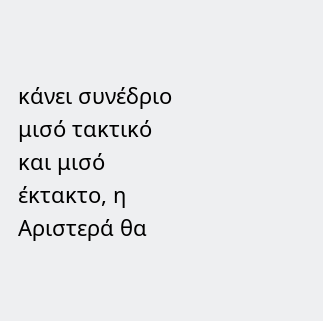κάνει συνέδριο μισό τακτικό και μισό έκτακτο, η Αριστερά θα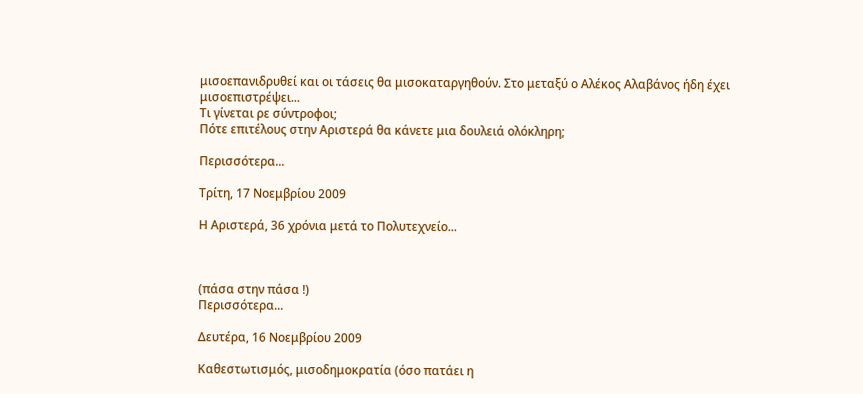μισοεπανιδρυθεί και οι τάσεις θα μισοκαταργηθούν. Στο μεταξύ ο Αλέκος Αλαβάνος ήδη έχει μισοεπιστρέψει...
Τι γίνεται ρε σύντροφοι;
Πότε επιτέλους στην Αριστερά θα κάνετε μια δουλειά ολόκληρη;

Περισσότερα...

Τρίτη, 17 Νοεμβρίου 2009

Η Αριστερά, 36 χρόνια μετά το Πολυτεχνείο...



(πάσα στην πάσα !)
Περισσότερα...

Δευτέρα, 16 Νοεμβρίου 2009

Καθεστωτισμός, μισοδημοκρατία (όσο πατάει η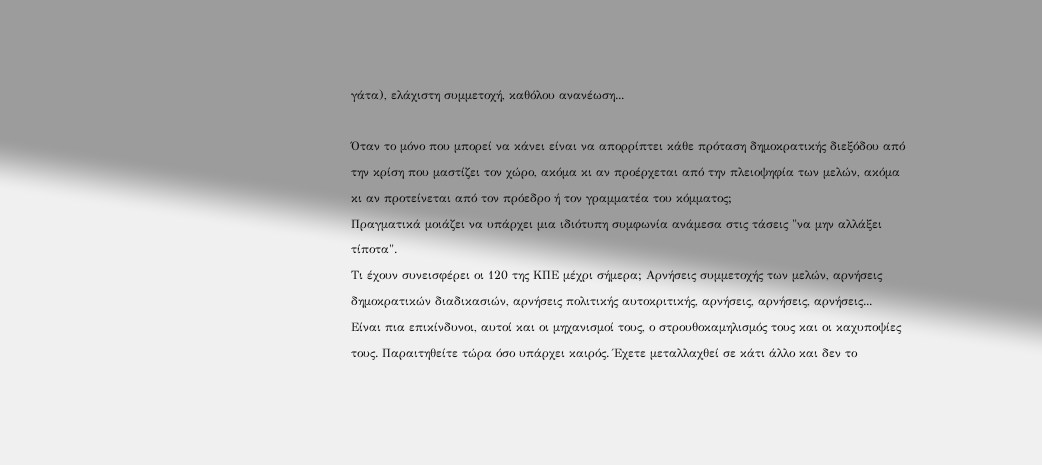γάτα), ελάχιστη συμμετοχή, καθόλου ανανέωση...

Όταν το μόνο που μπορεί να κάνει είναι να απορρίπτει κάθε πρόταση δημοκρατικής διεξόδου από την κρίση που μαστίζει τον χώρο, ακόμα κι αν προέρχεται από την πλειοψηφία των μελών, ακόμα κι αν προτείνεται από τον πρόεδρο ή τον γραμματέα του κόμματος;
Πραγματικά μοιάζει να υπάρχει μια ιδιότυπη συμφωνία ανάμεσα στις τάσεις "να μην αλλάξει τίποτα".
Τι έχουν συνεισφέρει οι 120 της ΚΠΕ μέχρι σήμερα; Αρνήσεις συμμετοχής των μελών, αρνήσεις δημοκρατικών διαδικασιών, αρνήσεις πολιτικής αυτοκριτικής, αρνήσεις, αρνήσεις, αρνήσεις...
Είναι πια επικίνδυνοι, αυτοί και οι μηχανισμοί τους, ο στρουθοκαμηλισμός τους και οι καχυποψίες τους. Παραιτηθείτε τώρα όσο υπάρχει καιρός. Έχετε μεταλλαχθεί σε κάτι άλλο και δεν το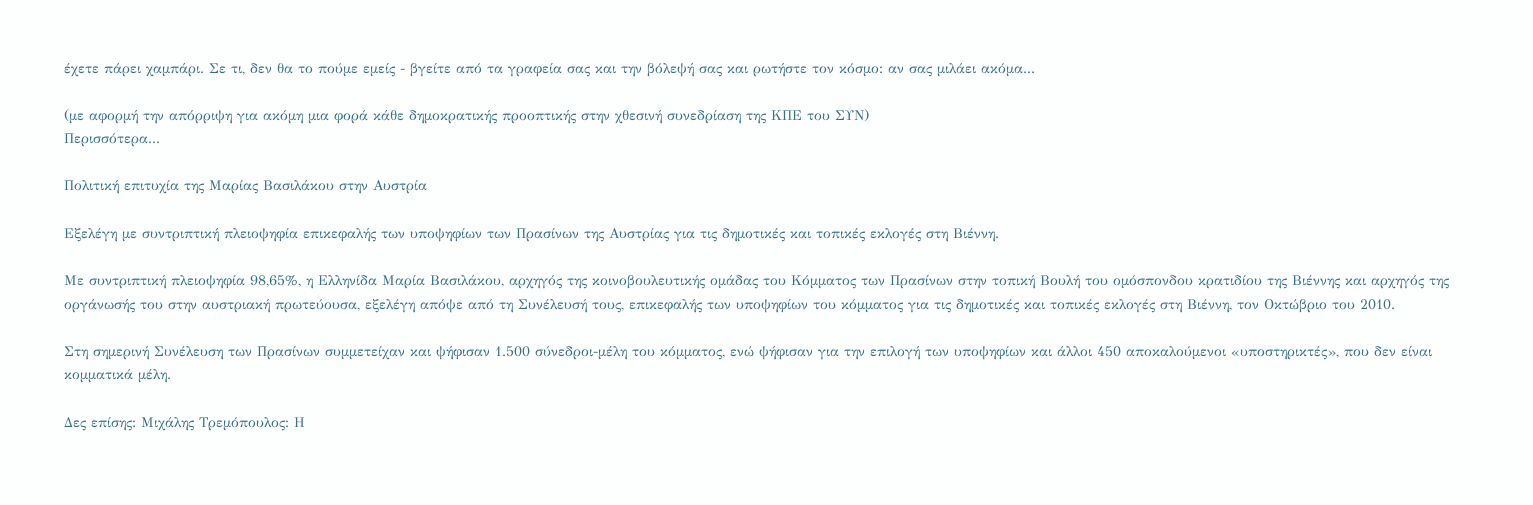έχετε πάρει χαμπάρι. Σε τι, δεν θα το πούμε εμείς - βγείτε από τα γραφεία σας και την βόλεψή σας και ρωτήστε τον κόσμο: αν σας μιλάει ακόμα...

(με αφορμή την απόρριψη για ακόμη μια φορά κάθε δημοκρατικής προοπτικής στην χθεσινή συνεδρίαση της ΚΠΕ του ΣΥΝ)
Περισσότερα...

Πολιτική επιτυχία της Μαρίας Βασιλάκου στην Αυστρία

Εξελέγη με συντριπτική πλειοψηφία επικεφαλής των υποψηφίων των Πρασίνων της Αυστρίας για τις δημοτικές και τοπικές εκλογές στη Βιέννη.

Με συντριπτική πλειοψηφία 98,65%, η Ελληνίδα Μαρία Βασιλάκου, αρχηγός της κοινοβουλευτικής ομάδας του Κόμματος των Πρασίνων στην τοπική Βουλή του ομόσπονδου κρατιδίου της Βιέννης και αρχηγός της οργάνωσής του στην αυστριακή πρωτεύουσα, εξελέγη απόψε από τη Συνέλευσή τους, επικεφαλής των υποψηφίων του κόμματος για τις δημοτικές και τοπικές εκλογές στη Βιέννη, τον Οκτώβριο του 2010.

Στη σημερινή Συνέλευση των Πρασίνων συμμετείχαν και ψήφισαν 1.500 σύνεδροι-μέλη του κόμματος, ενώ ψήφισαν για την επιλογή των υποψηφίων και άλλοι 450 αποκαλούμενοι «υποστηρικτές», που δεν είναι κομματικά μέλη.

Δες επίσης: Μιχάλης Τρεμόπουλος: Η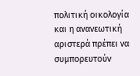πολιτική οικολογία και η ανανεωτική αριστερά πρέπει να συμπορευτούν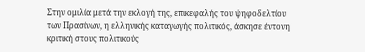Στην ομιλία μετά την εκλογή της, επικεφαλής του ψηφοδελτίου των Πρασίνων, η ελληνικής καταγωγής πολιτικός, άσκησε έντονη κριτική στους πολιτικούς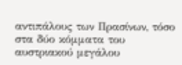αντιπάλους των Πρασίνων, τόσο στα δύο κόμματα του αυστριακού μεγάλου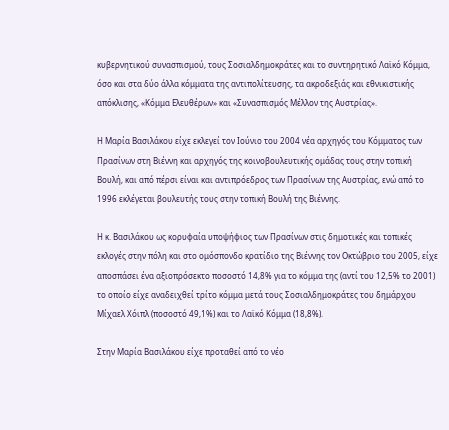κυβερνητικού συνασπισμού, τους Σοσιαλδημοκράτες και το συντηρητικό Λαϊκό Κόμμα, όσο και στα δύο άλλα κόμματα της αντιπολίτευσης, τα ακροδεξιάς και εθνικιστικής απόκλισης, «Κόμμα Ελευθέρων» και «Συνασπισμός Μέλλον της Αυστρίας».

Η Μαρία Βασιλάκου είχε εκλεγεί τον Ιούνιο του 2004 νέα αρχηγός του Κόμματος των Πρασίνων στη Βιέννη και αρχηγός της κοινοβουλευτικής ομάδας τους στην τοπική Βουλή, και από πέρσι είναι και αντιπρόεδρος των Πρασίνων της Αυστρίας, ενώ από το 1996 εκλέγεται βουλευτής τους στην τοπική Βουλή της Βιέννης.

Η κ. Βασιλάκου ως κορυφαία υποψήφιος των Πρασίνων στις δημοτικές και τοπικές εκλογές στην πόλη και στο ομόσπονδο κρατίδιο της Βιέννης τον Οκτώβριο του 2005, είχε αποσπάσει ένα αξιοπρόσεκτο ποσοστό 14,8% για το κόμμα της (αντί του 12,5% το 2001) το οποίο είχε αναδειχθεί τρίτο κόμμα μετά τους Σοσιαλδημοκράτες του δημάρχου Μίχαελ Χόιπλ (ποσοστό 49,1%) και το Λαϊκό Κόμμα (18,8%).

Στην Μαρία Βασιλάκου είχε προταθεί από το νέο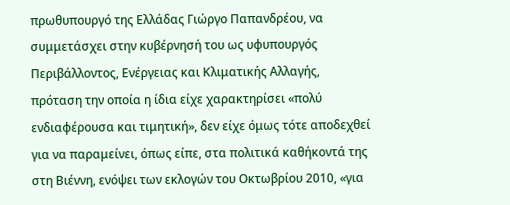πρωθυπουργό της Ελλάδας Γιώργο Παπανδρέου, να συμμετάσχει στην κυβέρνησή του ως υφυπουργός Περιβάλλοντος, Ενέργειας και Κλιματικής Αλλαγής, πρόταση την οποία η ίδια είχε χαρακτηρίσει «πολύ ενδιαφέρουσα και τιμητική», δεν είχε όμως τότε αποδεχθεί για να παραμείνει, όπως είπε, στα πολιτικά καθήκοντά της στη Βιέννη, ενόψει των εκλογών του Οκτωβρίου 2010, «για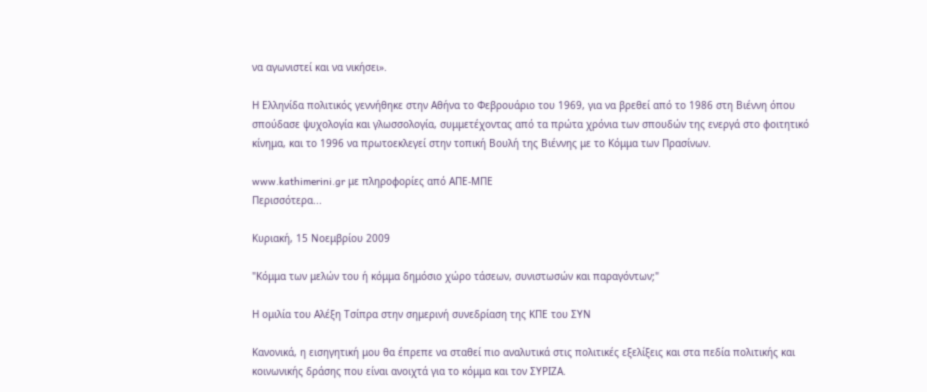να αγωνιστεί και να νικήσει».

Η Ελληνίδα πολιτικός γεννήθηκε στην Αθήνα το Φεβρουάριο του 1969, για να βρεθεί από το 1986 στη Βιέννη όπου σπούδασε ψυχολογία και γλωσσολογία, συμμετέχοντας από τα πρώτα χρόνια των σπουδών της ενεργά στο φοιτητικό κίνημα, και το 1996 να πρωτοεκλεγεί στην τοπική Βουλή της Βιέννης με το Κόμμα των Πρασίνων.

www.kathimerini.gr με πληροφορίες από AΠΕ-ΜΠΕ
Περισσότερα...

Κυριακή, 15 Νοεμβρίου 2009

"Κόμμα των μελών του ή κόμμα δημόσιο χώρο τάσεων, συνιστωσών και παραγόντων;"

Η ομιλία του Αλέξη Τσίπρα στην σημερινή συνεδρίαση της ΚΠΕ του ΣΥΝ

Κανονικά, η εισηγητική μου θα έπρεπε να σταθεί πιο αναλυτικά στις πολιτικές εξελίξεις και στα πεδία πολιτικής και κοινωνικής δράσης που είναι ανοιχτά για το κόμμα και τον ΣΥΡΙΖΑ.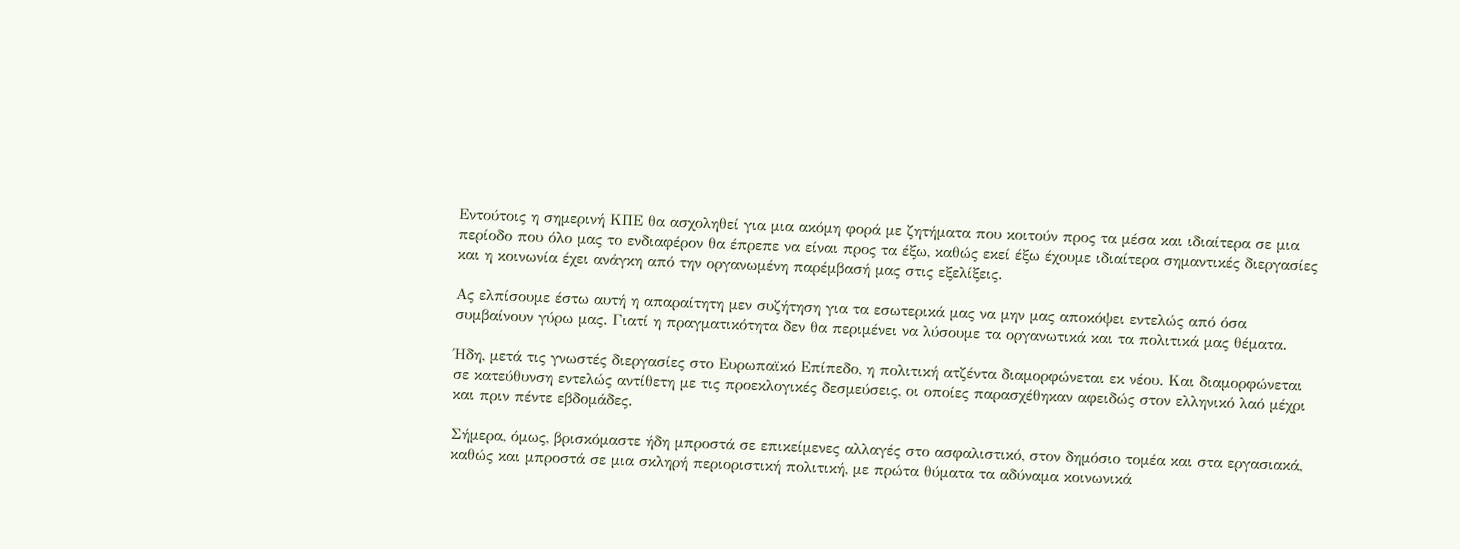Εντούτοις η σημερινή ΚΠΕ θα ασχοληθεί για μια ακόμη φορά με ζητήματα που κοιτούν προς τα μέσα και ιδιαίτερα σε μια περίοδο που όλο μας το ενδιαφέρον θα έπρεπε να είναι προς τα έξω, καθώς εκεί έξω έχουμε ιδιαίτερα σημαντικές διεργασίες και η κοινωνία έχει ανάγκη από την οργανωμένη παρέμβασή μας στις εξελίξεις.

Ας ελπίσουμε έστω αυτή η απαραίτητη μεν συζήτηση για τα εσωτερικά μας να μην μας αποκόψει εντελώς από όσα συμβαίνουν γύρω μας. Γιατί η πραγματικότητα δεν θα περιμένει να λύσουμε τα οργανωτικά και τα πολιτικά μας θέματα.

Ήδη, μετά τις γνωστές διεργασίες στο Ευρωπαϊκό Επίπεδο, η πολιτική ατζέντα διαμορφώνεται εκ νέου. Και διαμορφώνεται σε κατεύθυνση εντελώς αντίθετη με τις προεκλογικές δεσμεύσεις, οι οποίες παρασχέθηκαν αφειδώς στον ελληνικό λαό μέχρι και πριν πέντε εβδομάδες.

Σήμερα, όμως, βρισκόμαστε ήδη μπροστά σε επικείμενες αλλαγές στο ασφαλιστικό, στον δημόσιο τομέα και στα εργασιακά, καθώς και μπροστά σε μια σκληρή περιοριστική πολιτική, με πρώτα θύματα τα αδύναμα κοινωνικά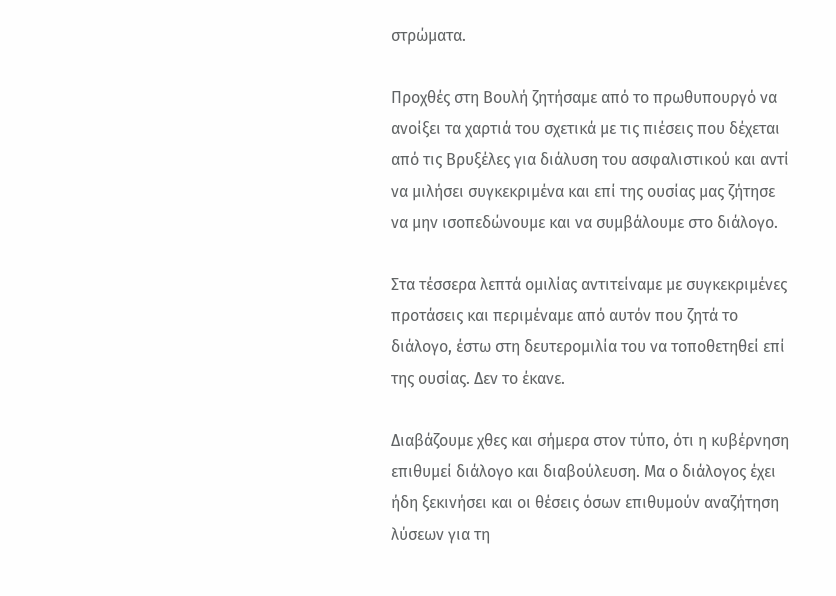στρώματα.

Προχθές στη Βουλή ζητήσαμε από το πρωθυπουργό να ανοίξει τα χαρτιά του σχετικά με τις πιέσεις που δέχεται από τις Βρυξέλες για διάλυση του ασφαλιστικού και αντί να μιλήσει συγκεκριμένα και επί της ουσίας μας ζήτησε να μην ισοπεδώνουμε και να συμβάλουμε στο διάλογο.

Στα τέσσερα λεπτά ομιλίας αντιτείναμε με συγκεκριμένες προτάσεις και περιμέναμε από αυτόν που ζητά το διάλογο, έστω στη δευτερομιλία του να τοποθετηθεί επί της ουσίας. Δεν το έκανε.

Διαβάζουμε χθες και σήμερα στον τύπο, ότι η κυβέρνηση επιθυμεί διάλογο και διαβούλευση. Μα ο διάλογος έχει ήδη ξεκινήσει και οι θέσεις όσων επιθυμούν αναζήτηση λύσεων για τη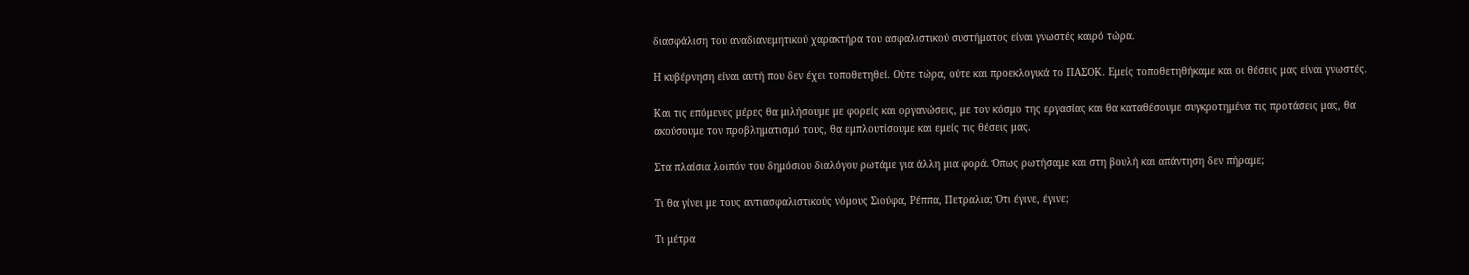διασφάλιση του αναδιανεμητικού χαρακτήρα του ασφαλιστικού συστήματος είναι γνωστές καιρό τώρα.

Η κυβέρνηση είναι αυτή που δεν έχει τοποθετηθεί. Ούτε τώρα, ούτε και προεκλογικά το ΠΑΣΟΚ. Εμείς τοποθετηθήκαμε και οι θέσεις μας είναι γνωστές.

Και τις επόμενες μέρες θα μιλήσουμε με φορείς και οργανώσεις, με τον κόσμο της εργασίας και θα καταθέσουμε συγκροτημένα τις προτάσεις μας, θα ακούσουμε τον προβληματισμό τους, θα εμπλουτίσουμε και εμείς τις θέσεις μας.

Στα πλαίσια λοιπόν του δημόσιου διαλόγου ρωτάμε για άλλη μια φορά. Όπως ρωτήσαμε και στη βουλή και απάντηση δεν πήραμε;

Τι θα γίνει με τους αντιασφαλιστικούς νόμους Σιούφα, Ρέππα, Πετραλια; Ότι έγινε, έγινε;

Τι μέτρα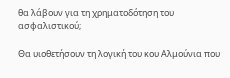θα λάβουν για τη χρηματοδότηση του ασφαλιστικού;

Θα υιοθετήσουν τη λογική του κου Αλμούνια που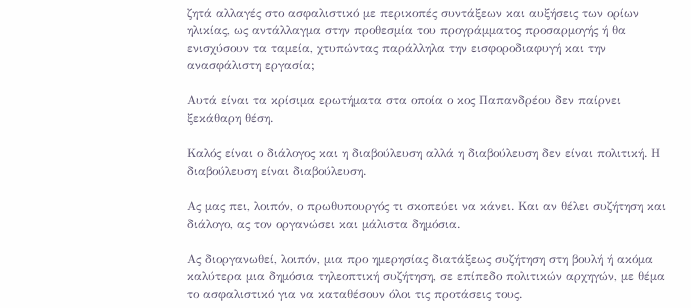ζητά αλλαγές στο ασφαλιστικό με περικοπές συντάξεων και αυξήσεις των ορίων ηλικίας, ως αντάλλαγμα στην προθεσμία του προγράμματος προσαρμογής ή θα ενισχύσουν τα ταμεία, χτυπώντας παράλληλα την εισφοροδιαφυγή και την ανασφάλιστη εργασία;

Αυτά είναι τα κρίσιμα ερωτήματα στα οποία ο κος Παπανδρέου δεν παίρνει ξεκάθαρη θέση.

Καλός είναι ο διάλογος και η διαβούλευση αλλά η διαβούλευση δεν είναι πολιτική. Η διαβούλευση είναι διαβούλευση.

Ας μας πει, λοιπόν, ο πρωθυπουργός τι σκοπεύει να κάνει. Και αν θέλει συζήτηση και διάλογο, ας τον οργανώσει και μάλιστα δημόσια.

Ας διοργανωθεί, λοιπόν, μια προ ημερησίας διατάξεως συζήτηση στη βουλή ή ακόμα καλύτερα μια δημόσια τηλεοπτική συζήτηση, σε επίπεδο πολιτικών αρχηγών, με θέμα το ασφαλιστικό για να καταθέσουν όλοι τις προτάσεις τους.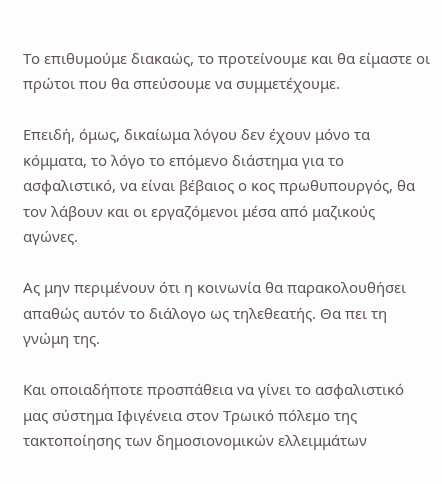Το επιθυμούμε διακαώς, το προτείνουμε και θα είμαστε οι πρώτοι που θα σπεύσουμε να συμμετέχουμε.

Επειδή, όμως, δικαίωμα λόγου δεν έχουν μόνο τα κόμματα, το λόγο το επόμενο διάστημα για το ασφαλιστικό, να είναι βέβαιος ο κος πρωθυπουργός, θα τον λάβουν και οι εργαζόμενοι μέσα από μαζικούς αγώνες.

Ας μην περιμένουν ότι η κοινωνία θα παρακολουθήσει απαθώς αυτόν το διάλογο ως τηλεθεατής. Θα πει τη γνώμη της.

Και οποιαδήποτε προσπάθεια να γίνει το ασφαλιστικό μας σύστημα Ιφιγένεια στον Τρωικό πόλεμο της τακτοποίησης των δημοσιονομικών ελλειμμάτων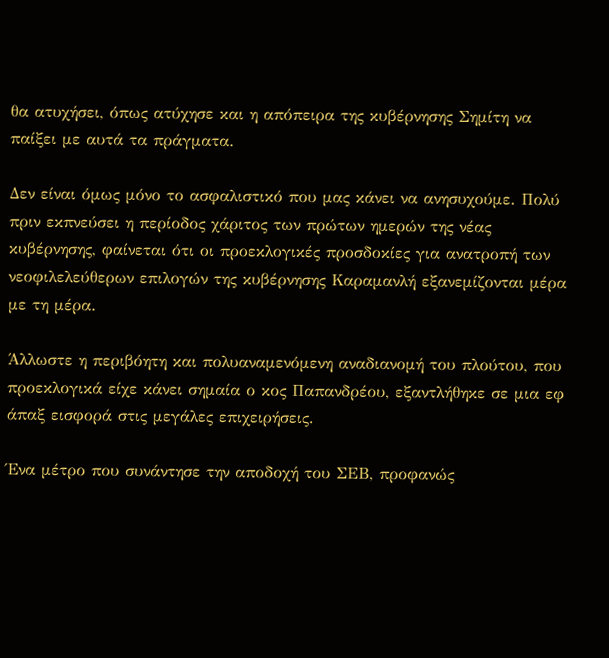θα ατυχήσει, όπως ατύχησε και η απόπειρα της κυβέρνησης Σημίτη να παίξει με αυτά τα πράγματα.

Δεν είναι όμως μόνο το ασφαλιστικό που μας κάνει να ανησυχούμε. Πολύ πριν εκπνεύσει η περίοδος χάριτος των πρώτων ημερών της νέας κυβέρνησης, φαίνεται ότι οι προεκλογικές προσδοκίες για ανατροπή των νεοφιλελεύθερων επιλογών της κυβέρνησης Καραμανλή εξανεμίζονται μέρα με τη μέρα.

Άλλωστε η περιβόητη και πολυαναμενόμενη αναδιανομή του πλούτου, που προεκλογικά είχε κάνει σημαία ο κος Παπανδρέου, εξαντλήθηκε σε μια εφ άπαξ εισφορά στις μεγάλες επιχειρήσεις.

Ένα μέτρο που συνάντησε την αποδοχή του ΣΕΒ, προφανώς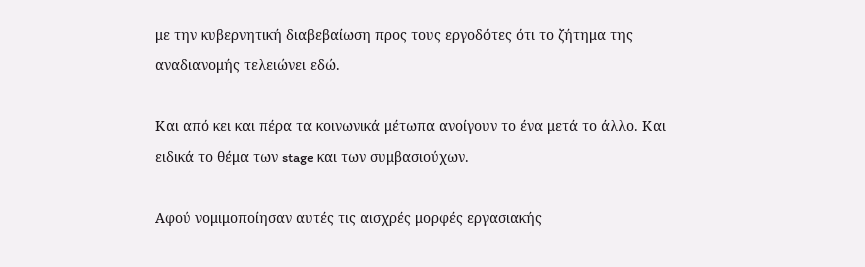με την κυβερνητική διαβεβαίωση προς τους εργοδότες ότι το ζήτημα της αναδιανομής τελειώνει εδώ.

Και από κει και πέρα τα κοινωνικά μέτωπα ανοίγουν το ένα μετά το άλλο. Και ειδικά το θέμα των stage και των συμβασιούχων.

Αφού νομιμοποίησαν αυτές τις αισχρές μορφές εργασιακής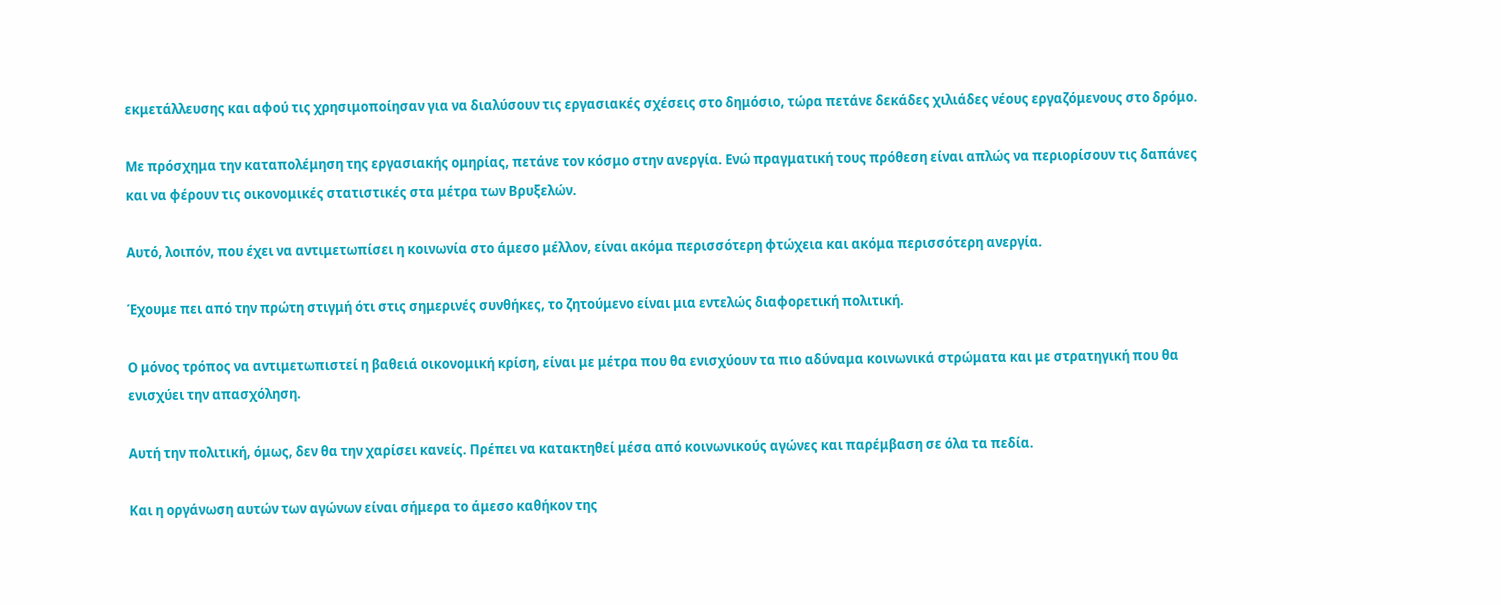εκμετάλλευσης και αφού τις χρησιμοποίησαν για να διαλύσουν τις εργασιακές σχέσεις στο δημόσιο, τώρα πετάνε δεκάδες χιλιάδες νέους εργαζόμενους στο δρόμο.

Με πρόσχημα την καταπολέμηση της εργασιακής ομηρίας, πετάνε τον κόσμο στην ανεργία. Ενώ πραγματική τους πρόθεση είναι απλώς να περιορίσουν τις δαπάνες και να φέρουν τις οικονομικές στατιστικές στα μέτρα των Βρυξελών.

Αυτό, λοιπόν, που έχει να αντιμετωπίσει η κοινωνία στο άμεσο μέλλον, είναι ακόμα περισσότερη φτώχεια και ακόμα περισσότερη ανεργία.

Έχουμε πει από την πρώτη στιγμή ότι στις σημερινές συνθήκες, το ζητούμενο είναι μια εντελώς διαφορετική πολιτική.

Ο μόνος τρόπος να αντιμετωπιστεί η βαθειά οικονομική κρίση, είναι με μέτρα που θα ενισχύουν τα πιο αδύναμα κοινωνικά στρώματα και με στρατηγική που θα ενισχύει την απασχόληση.

Αυτή την πολιτική, όμως, δεν θα την χαρίσει κανείς. Πρέπει να κατακτηθεί μέσα από κοινωνικούς αγώνες και παρέμβαση σε όλα τα πεδία.

Και η οργάνωση αυτών των αγώνων είναι σήμερα το άμεσο καθήκον της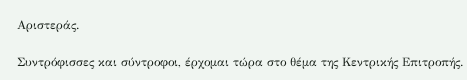Αριστεράς.

Συντρόφισσες και σύντροφοι, έρχομαι τώρα στο θέμα της Κεντρικής Επιτροπής.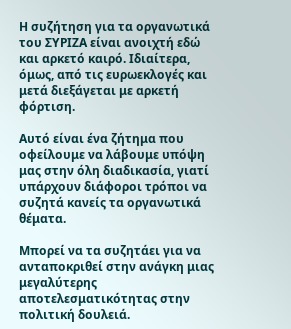Η συζήτηση για τα οργανωτικά του ΣΥΡΙΖΑ είναι ανοιχτή εδώ και αρκετό καιρό. Ιδιαίτερα, όμως, από τις ευρωεκλογές και μετά διεξάγεται με αρκετή φόρτιση.

Αυτό είναι ένα ζήτημα που οφείλουμε να λάβουμε υπόψη μας στην όλη διαδικασία, γιατί υπάρχουν διάφοροι τρόποι να συζητά κανείς τα οργανωτικά θέματα.

Μπορεί να τα συζητάει για να ανταποκριθεί στην ανάγκη μιας μεγαλύτερης αποτελεσματικότητας στην πολιτική δουλειά.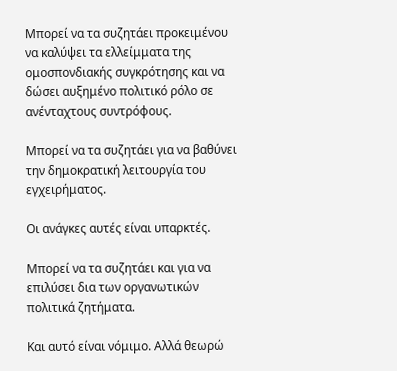Μπορεί να τα συζητάει προκειμένου να καλύψει τα ελλείμματα της ομοσπονδιακής συγκρότησης και να δώσει αυξημένο πολιτικό ρόλο σε ανένταχτους συντρόφους.

Μπορεί να τα συζητάει για να βαθύνει την δημοκρατική λειτουργία του εγχειρήματος.

Οι ανάγκες αυτές είναι υπαρκτές.

Μπορεί να τα συζητάει και για να επιλύσει δια των οργανωτικών πολιτικά ζητήματα.

Και αυτό είναι νόμιμο. Αλλά θεωρώ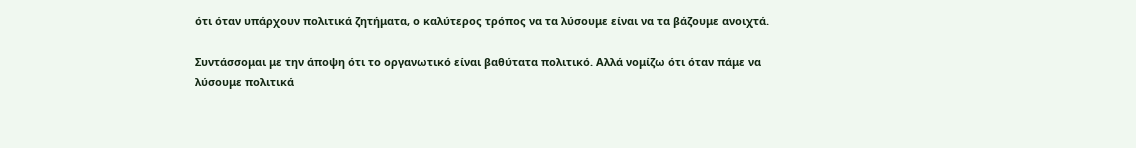ότι όταν υπάρχουν πολιτικά ζητήματα, ο καλύτερος τρόπος να τα λύσουμε είναι να τα βάζουμε ανοιχτά.

Συντάσσομαι με την άποψη ότι το οργανωτικό είναι βαθύτατα πολιτικό. Αλλά νομίζω ότι όταν πάμε να λύσουμε πολιτικά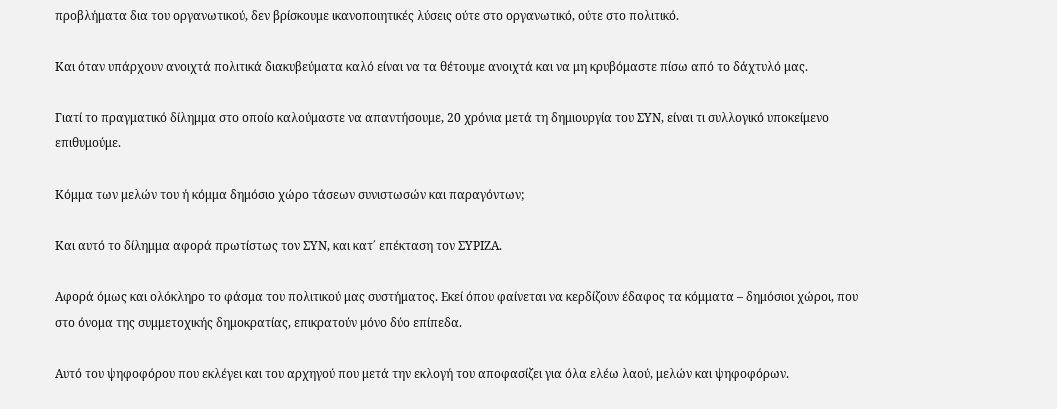προβλήματα δια του οργανωτικού, δεν βρίσκουμε ικανοποιητικές λύσεις ούτε στο οργανωτικό, ούτε στο πολιτικό.

Και όταν υπάρχουν ανοιχτά πολιτικά διακυβεύματα καλό είναι να τα θέτουμε ανοιχτά και να μη κρυβόμαστε πίσω από το δάχτυλό μας.

Γιατί το πραγματικό δίλημμα στο οποίο καλούμαστε να απαντήσουμε, 20 χρόνια μετά τη δημιουργία του ΣΥΝ, είναι τι συλλογικό υποκείμενο επιθυμούμε.

Κόμμα των μελών του ή κόμμα δημόσιο χώρο τάσεων συνιστωσών και παραγόντων;

Και αυτό το δίλημμα αφορά πρωτίστως τον ΣΥΝ, και κατ΄ επέκταση τον ΣΥΡΙΖΑ.

Αφορά όμως και ολόκληρο το φάσμα του πολιτικού μας συστήματος. Εκεί όπου φαίνεται να κερδίζουν έδαφος τα κόμματα – δημόσιοι χώροι, που στο όνομα της συμμετοχικής δημοκρατίας, επικρατούν μόνο δύο επίπεδα.

Αυτό του ψηφοφόρου που εκλέγει και του αρχηγού που μετά την εκλογή του αποφασίζει για όλα ελέω λαού, μελών και ψηφοφόρων.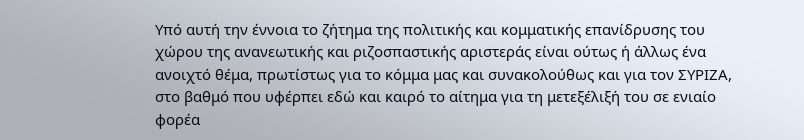Υπό αυτή την έννοια το ζήτημα της πολιτικής και κομματικής επανίδρυσης του χώρου της ανανεωτικής και ριζοσπαστικής αριστεράς είναι ούτως ή άλλως ένα ανοιχτό θέμα, πρωτίστως για το κόμμα μας και συνακολούθως και για τον ΣΥΡΙΖΑ, στο βαθμό που υφέρπει εδώ και καιρό το αίτημα για τη μετεξέλιξή του σε ενιαίο φορέα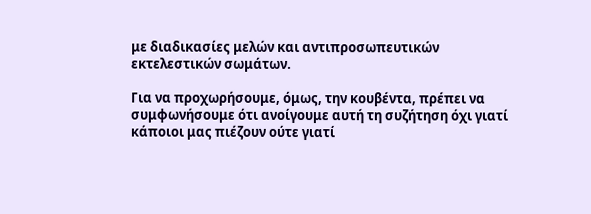με διαδικασίες μελών και αντιπροσωπευτικών εκτελεστικών σωμάτων.

Για να προχωρήσουμε, όμως, την κουβέντα, πρέπει να συμφωνήσουμε ότι ανοίγουμε αυτή τη συζήτηση όχι γιατί κάποιοι μας πιέζουν ούτε γιατί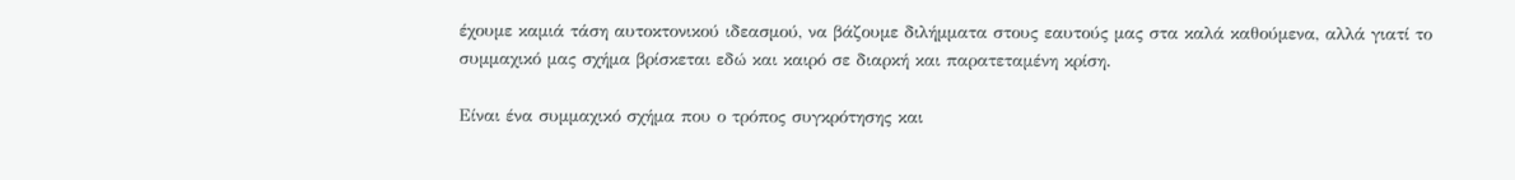έχουμε καμιά τάση αυτοκτονικού ιδεασμού, να βάζουμε διλήμματα στους εαυτούς μας στα καλά καθούμενα, αλλά γιατί το συμμαχικό μας σχήμα βρίσκεται εδώ και καιρό σε διαρκή και παρατεταμένη κρίση.

Είναι ένα συμμαχικό σχήμα που ο τρόπος συγκρότησης και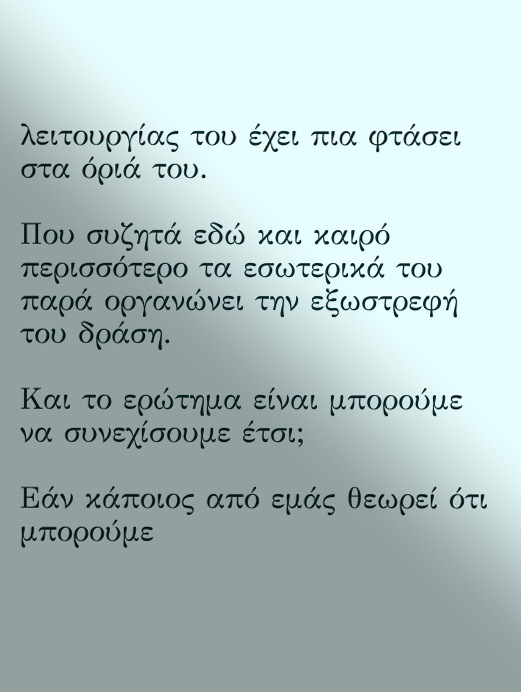λειτουργίας του έχει πια φτάσει στα όριά του.

Που συζητά εδώ και καιρό περισσότερο τα εσωτερικά του παρά οργανώνει την εξωστρεφή του δράση.

Και το ερώτημα είναι μπορούμε να συνεχίσουμε έτσι;

Εάν κάποιος από εμάς θεωρεί ότι μπορούμε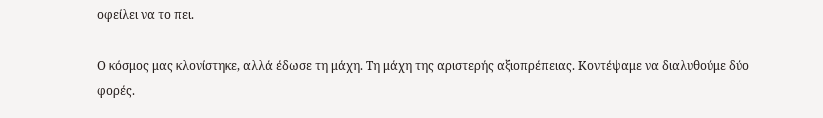οφείλει να το πει.

Ο κόσμος μας κλονίστηκε, αλλά έδωσε τη μάχη. Τη μάχη της αριστερής αξιοπρέπειας. Κοντέψαμε να διαλυθούμε δύο φορές.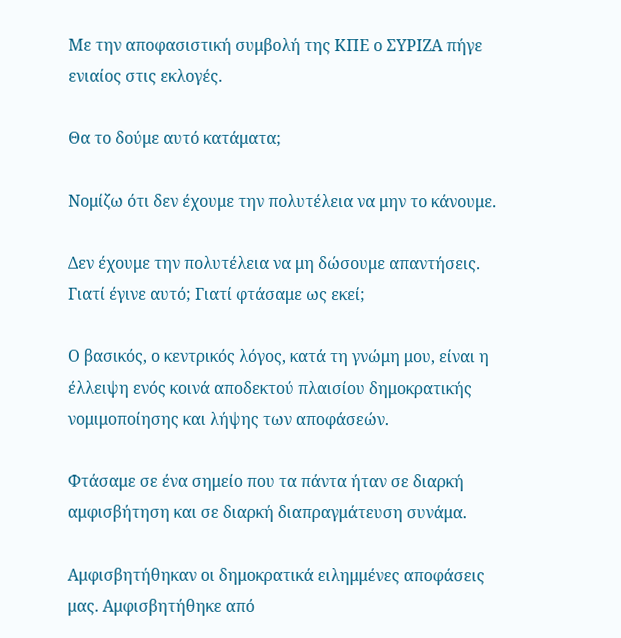Με την αποφασιστική συμβολή της ΚΠΕ ο ΣΥΡΙΖΑ πήγε ενιαίος στις εκλογές.

Θα το δούμε αυτό κατάματα;

Νομίζω ότι δεν έχουμε την πολυτέλεια να μην το κάνουμε.

Δεν έχουμε την πολυτέλεια να μη δώσουμε απαντήσεις. Γιατί έγινε αυτό; Γιατί φτάσαμε ως εκεί;

Ο βασικός, ο κεντρικός λόγος, κατά τη γνώμη μου, είναι η έλλειψη ενός κοινά αποδεκτού πλαισίου δημοκρατικής νομιμοποίησης και λήψης των αποφάσεών.

Φτάσαμε σε ένα σημείο που τα πάντα ήταν σε διαρκή αμφισβήτηση και σε διαρκή διαπραγμάτευση συνάμα.

Αμφισβητήθηκαν οι δημοκρατικά ειλημμένες αποφάσεις μας. Αμφισβητήθηκε από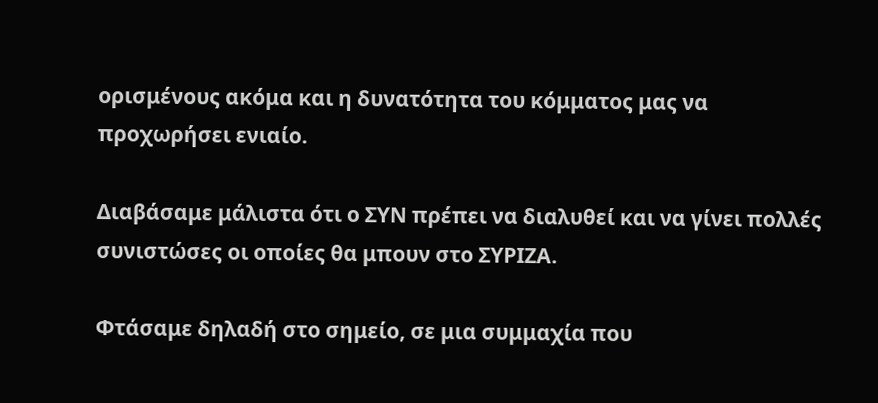ορισμένους ακόμα και η δυνατότητα του κόμματος μας να προχωρήσει ενιαίο.

Διαβάσαμε μάλιστα ότι ο ΣΥΝ πρέπει να διαλυθεί και να γίνει πολλές συνιστώσες οι οποίες θα μπουν στο ΣΥΡΙΖΑ.

Φτάσαμε δηλαδή στο σημείο, σε μια συμμαχία που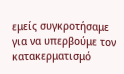εμείς συγκροτήσαμε για να υπερβούμε τον κατακερματισμό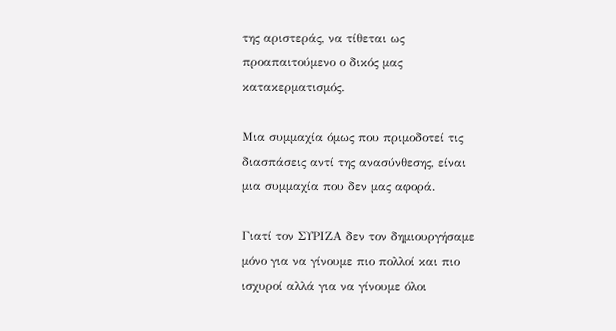της αριστεράς, να τίθεται ως προαπαιτούμενο ο δικός μας κατακερματισμός.

Μια συμμαχία όμως που πριμοδοτεί τις διασπάσεις αντί της ανασύνθεσης, είναι μια συμμαχία που δεν μας αφορά.

Γιατί τον ΣΥΡΙΖΑ δεν τον δημιουργήσαμε μόνο για να γίνουμε πιο πολλοί και πιο ισχυροί αλλά για να γίνουμε όλοι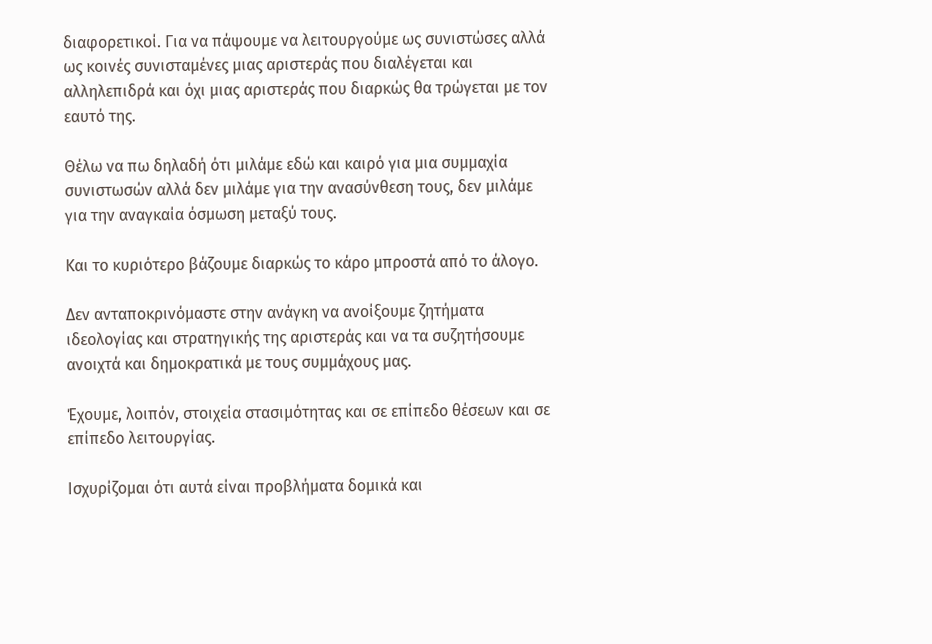διαφορετικοί. Για να πάψουμε να λειτουργούμε ως συνιστώσες αλλά ως κοινές συνισταμένες μιας αριστεράς που διαλέγεται και αλληλεπιδρά και όχι μιας αριστεράς που διαρκώς θα τρώγεται με τον εαυτό της.

Θέλω να πω δηλαδή ότι μιλάμε εδώ και καιρό για μια συμμαχία συνιστωσών αλλά δεν μιλάμε για την ανασύνθεση τους, δεν μιλάμε για την αναγκαία όσμωση μεταξύ τους.

Και το κυριότερο βάζουμε διαρκώς το κάρο μπροστά από το άλογο.

Δεν ανταποκρινόμαστε στην ανάγκη να ανοίξουμε ζητήματα ιδεολογίας και στρατηγικής της αριστεράς και να τα συζητήσουμε ανοιχτά και δημοκρατικά με τους συμμάχους μας.

Έχουμε, λοιπόν, στοιχεία στασιμότητας και σε επίπεδο θέσεων και σε επίπεδο λειτουργίας.

Ισχυρίζομαι ότι αυτά είναι προβλήματα δομικά και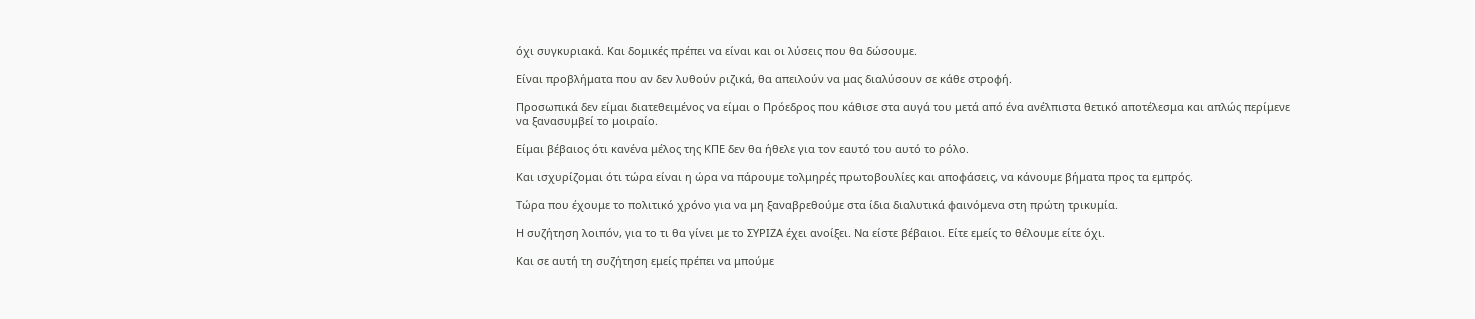όχι συγκυριακά. Και δομικές πρέπει να είναι και οι λύσεις που θα δώσουμε.

Είναι προβλήματα που αν δεν λυθούν ριζικά, θα απειλούν να μας διαλύσουν σε κάθε στροφή.

Προσωπικά δεν είμαι διατεθειμένος να είμαι ο Πρόεδρος που κάθισε στα αυγά του μετά από ένα ανέλπιστα θετικό αποτέλεσμα και απλώς περίμενε να ξανασυμβεί το μοιραίο.

Είμαι βέβαιος ότι κανένα μέλος της ΚΠΕ δεν θα ήθελε για τον εαυτό του αυτό το ρόλο.

Και ισχυρίζομαι ότι τώρα είναι η ώρα να πάρουμε τολμηρές πρωτοβουλίες και αποφάσεις, να κάνουμε βήματα προς τα εμπρός.

Τώρα που έχουμε το πολιτικό χρόνο για να μη ξαναβρεθούμε στα ίδια διαλυτικά φαινόμενα στη πρώτη τρικυμία.

Η συζήτηση λοιπόν, για το τι θα γίνει με το ΣΥΡΙΖΑ έχει ανοίξει. Να είστε βέβαιοι. Είτε εμείς το θέλουμε είτε όχι.

Και σε αυτή τη συζήτηση εμείς πρέπει να μπούμε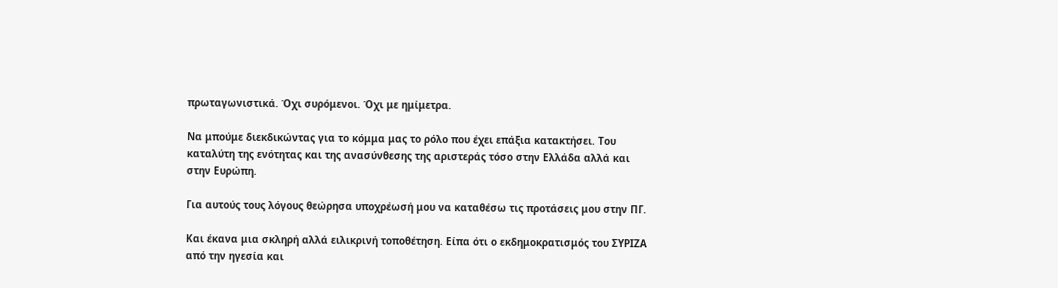πρωταγωνιστικά. Όχι συρόμενοι. Όχι με ημίμετρα.

Να μπούμε διεκδικώντας για το κόμμα μας το ρόλο που έχει επάξια κατακτήσει. Του καταλύτη της ενότητας και της ανασύνθεσης της αριστεράς τόσο στην Ελλάδα αλλά και στην Ευρώπη.

Για αυτούς τους λόγους θεώρησα υποχρέωσή μου να καταθέσω τις προτάσεις μου στην ΠΓ.

Και έκανα μια σκληρή αλλά ειλικρινή τοποθέτηση. Είπα ότι ο εκδημοκρατισμός του ΣΥΡΙΖΑ από την ηγεσία και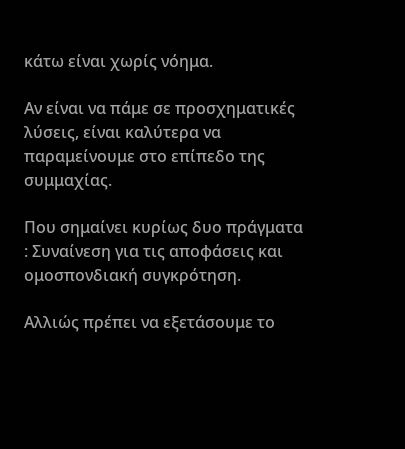κάτω είναι χωρίς νόημα.

Αν είναι να πάμε σε προσχηματικές λύσεις, είναι καλύτερα να παραμείνουμε στο επίπεδο της συμμαχίας.

Που σημαίνει κυρίως δυο πράγματα : Συναίνεση για τις αποφάσεις και ομοσπονδιακή συγκρότηση.

Αλλιώς πρέπει να εξετάσουμε το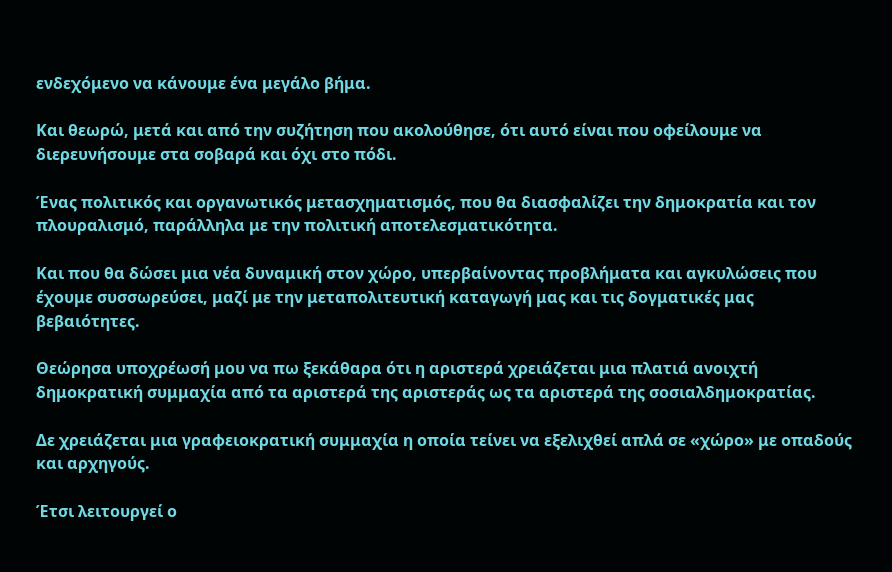ενδεχόμενο να κάνουμε ένα μεγάλο βήμα.

Και θεωρώ, μετά και από την συζήτηση που ακολούθησε, ότι αυτό είναι που οφείλουμε να διερευνήσουμε στα σοβαρά και όχι στο πόδι.

Ένας πολιτικός και οργανωτικός μετασχηματισμός, που θα διασφαλίζει την δημοκρατία και τον πλουραλισμό, παράλληλα με την πολιτική αποτελεσματικότητα.

Και που θα δώσει μια νέα δυναμική στον χώρο, υπερβαίνοντας προβλήματα και αγκυλώσεις που έχουμε συσσωρεύσει, μαζί με την μεταπολιτευτική καταγωγή μας και τις δογματικές μας βεβαιότητες.

Θεώρησα υποχρέωσή μου να πω ξεκάθαρα ότι η αριστερά χρειάζεται μια πλατιά ανοιχτή δημοκρατική συμμαχία από τα αριστερά της αριστεράς ως τα αριστερά της σοσιαλδημοκρατίας.

Δε χρειάζεται μια γραφειοκρατική συμμαχία η οποία τείνει να εξελιχθεί απλά σε «χώρο» με οπαδούς και αρχηγούς.

Έτσι λειτουργεί ο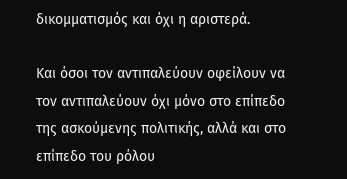δικομματισμός και όχι η αριστερά.

Και όσοι τον αντιπαλεύουν οφείλουν να τον αντιπαλεύουν όχι μόνο στο επίπεδο της ασκούμενης πολιτικής, αλλά και στο επίπεδο του ρόλου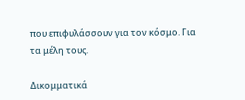που επιφυλάσσουν για τον κόσμο. Για τα μέλη τους.

Δικομματικά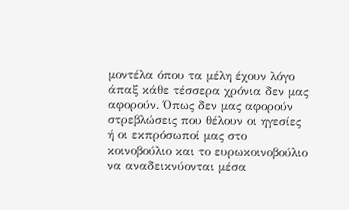μοντέλα όπου τα μέλη έχουν λόγο άπαξ κάθε τέσσερα χρόνια δεν μας αφορούν. Όπως δεν μας αφορούν στρεβλώσεις που θέλουν οι ηγεσίες ή οι εκπρόσωποί μας στο κοινοβούλιο και το ευρωκοινοβούλιο να αναδεικνύονται μέσα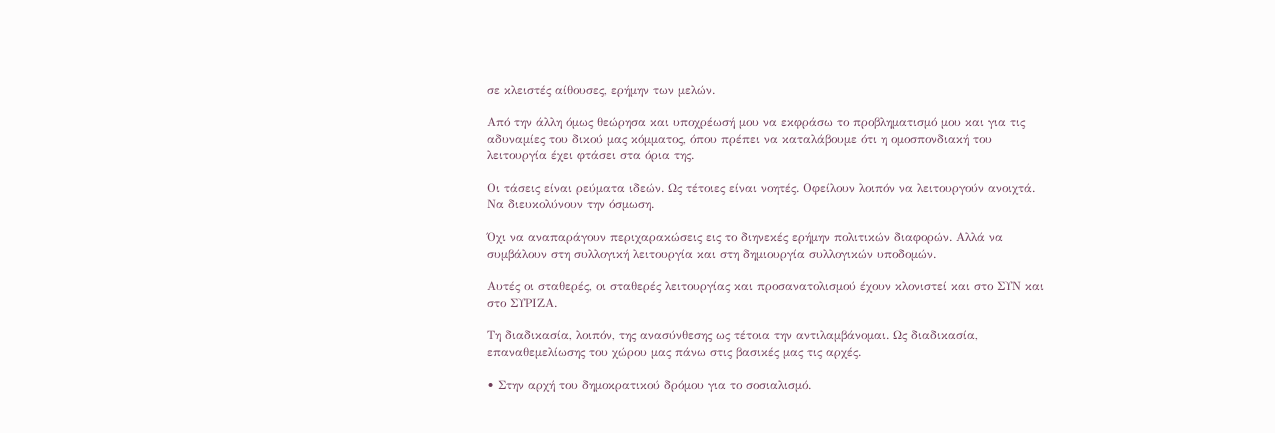σε κλειστές αίθουσες, ερήμην των μελών.

Από την άλλη όμως θεώρησα και υποχρέωσή μου να εκφράσω το προβληματισμό μου και για τις αδυναμίες του δικού μας κόμματος, όπου πρέπει να καταλάβουμε ότι η ομοσπονδιακή του λειτουργία έχει φτάσει στα όρια της.

Οι τάσεις είναι ρεύματα ιδεών. Ως τέτοιες είναι νοητές. Οφείλουν λοιπόν να λειτουργούν ανοιχτά. Να διευκολύνουν την όσμωση.

Όχι να αναπαράγουν περιχαρακώσεις εις το διηνεκές ερήμην πολιτικών διαφορών. Αλλά να συμβάλουν στη συλλογική λειτουργία και στη δημιουργία συλλογικών υποδομών.

Αυτές οι σταθερές, οι σταθερές λειτουργίας και προσανατολισμού έχουν κλονιστεί και στο ΣΥΝ και στο ΣΥΡΙΖΑ.

Τη διαδικασία, λοιπόν, της ανασύνθεσης ως τέτοια την αντιλαμβάνομαι. Ως διαδικασία, επαναθεμελίωσης του χώρου μας πάνω στις βασικές μας τις αρχές.

• Στην αρχή του δημοκρατικού δρόμου για το σοσιαλισμό.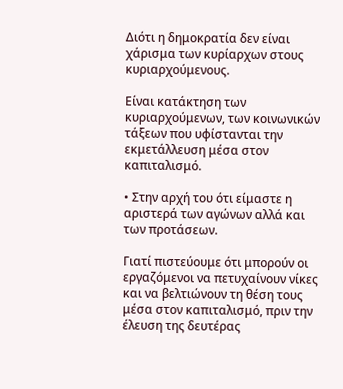Διότι η δημοκρατία δεν είναι χάρισμα των κυρίαρχων στους κυριαρχούμενους.

Είναι κατάκτηση των κυριαρχούμενων, των κοινωνικών τάξεων που υφίστανται την εκμετάλλευση μέσα στον καπιταλισμό.

• Στην αρχή του ότι είμαστε η αριστερά των αγώνων αλλά και των προτάσεων.

Γιατί πιστεύουμε ότι μπορούν οι εργαζόμενοι να πετυχαίνουν νίκες και να βελτιώνουν τη θέση τους μέσα στον καπιταλισμό, πριν την έλευση της δευτέρας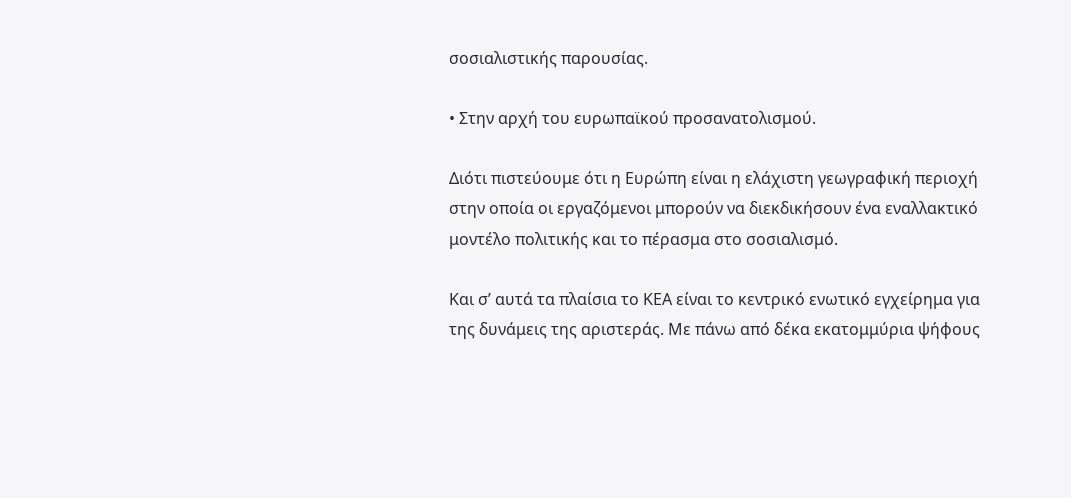σοσιαλιστικής παρουσίας.

• Στην αρχή του ευρωπαϊκού προσανατολισμού.

Διότι πιστεύουμε ότι η Ευρώπη είναι η ελάχιστη γεωγραφική περιοχή στην οποία οι εργαζόμενοι μπορούν να διεκδικήσουν ένα εναλλακτικό μοντέλο πολιτικής και το πέρασμα στο σοσιαλισμό.

Και σ’ αυτά τα πλαίσια το ΚΕΑ είναι το κεντρικό ενωτικό εγχείρημα για της δυνάμεις της αριστεράς. Με πάνω από δέκα εκατομμύρια ψήφους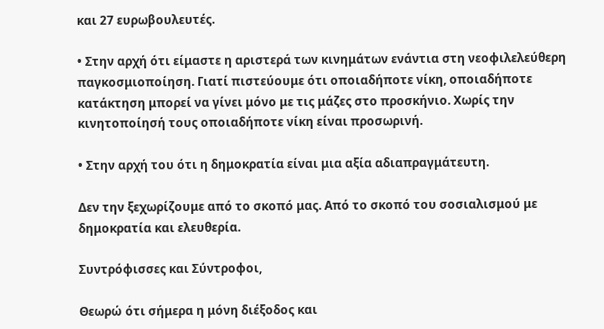και 27 ευρωβουλευτές.

• Στην αρχή ότι είμαστε η αριστερά των κινημάτων ενάντια στη νεοφιλελεύθερη παγκοσμιοποίηση. Γιατί πιστεύουμε ότι οποιαδήποτε νίκη, οποιαδήποτε κατάκτηση μπορεί να γίνει μόνο με τις μάζες στο προσκήνιο. Χωρίς την κινητοποίησή τους οποιαδήποτε νίκη είναι προσωρινή.

• Στην αρχή του ότι η δημοκρατία είναι μια αξία αδιαπραγμάτευτη.

Δεν την ξεχωρίζουμε από το σκοπό μας. Από το σκοπό του σοσιαλισμού με δημοκρατία και ελευθερία.

Συντρόφισσες και Σύντροφοι,

Θεωρώ ότι σήμερα η μόνη διέξοδος και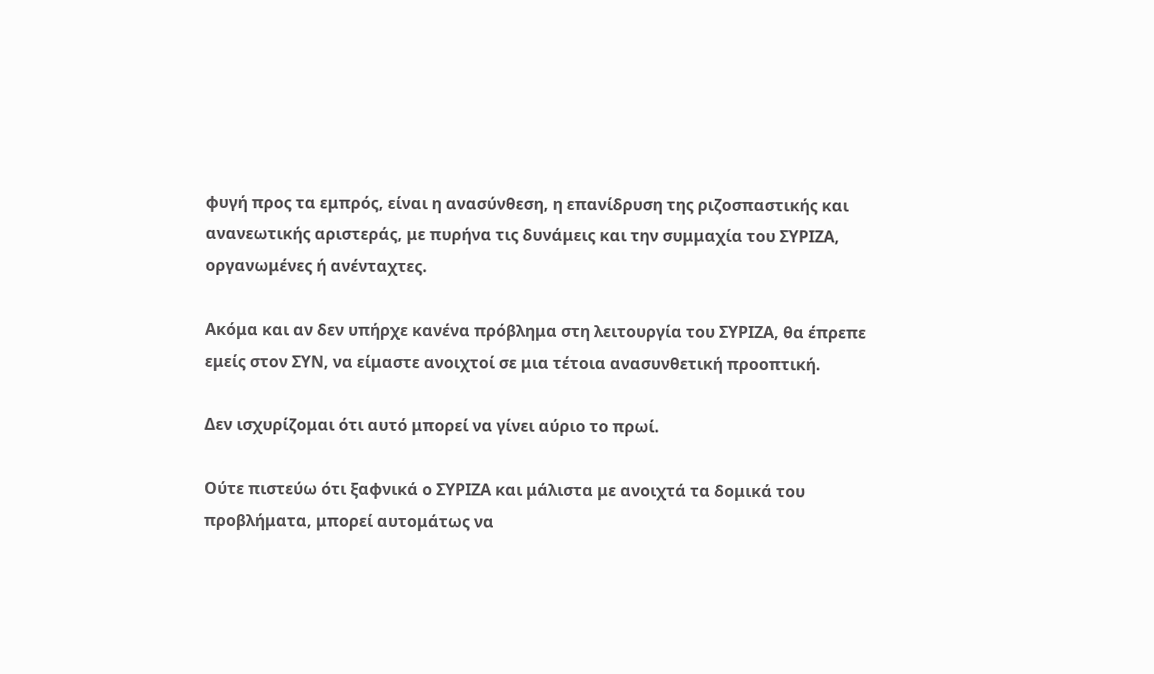φυγή προς τα εμπρός, είναι η ανασύνθεση, η επανίδρυση της ριζοσπαστικής και ανανεωτικής αριστεράς, με πυρήνα τις δυνάμεις και την συμμαχία του ΣΥΡΙΖΑ, οργανωμένες ή ανένταχτες.

Ακόμα και αν δεν υπήρχε κανένα πρόβλημα στη λειτουργία του ΣΥΡΙΖΑ, θα έπρεπε εμείς στον ΣΥΝ, να είμαστε ανοιχτοί σε μια τέτοια ανασυνθετική προοπτική.

Δεν ισχυρίζομαι ότι αυτό μπορεί να γίνει αύριο το πρωί.

Ούτε πιστεύω ότι ξαφνικά ο ΣΥΡΙΖΑ και μάλιστα με ανοιχτά τα δομικά του προβλήματα, μπορεί αυτομάτως να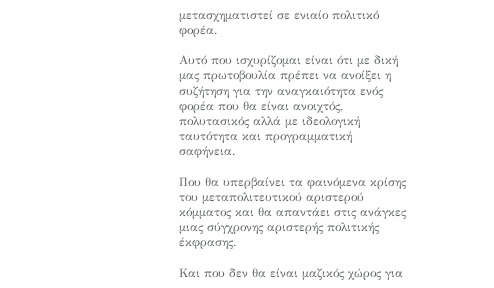μετασχηματιστεί σε ενιαίο πολιτικό φορέα.

Αυτό που ισχυρίζομαι είναι ότι με δική μας πρωτοβουλία πρέπει να ανοίξει η συζήτηση για την αναγκαιότητα ενός φορέα που θα είναι ανοιχτός, πολυτασικός αλλά με ιδεολογική ταυτότητα και προγραμματική σαφήνεια.

Που θα υπερβαίνει τα φαινόμενα κρίσης του μεταπολιτευτικού αριστερού κόμματος και θα απαντάει στις ανάγκες μιας σύγχρονης αριστερής πολιτικής έκφρασης.

Και που δεν θα είναι μαζικός χώρος για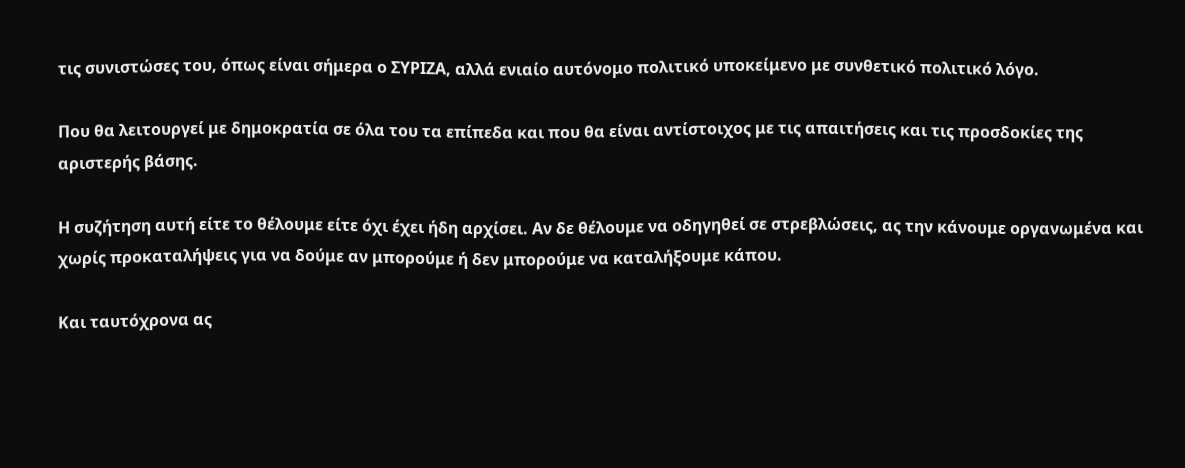τις συνιστώσες του, όπως είναι σήμερα ο ΣΥΡΙΖΑ, αλλά ενιαίο αυτόνομο πολιτικό υποκείμενο με συνθετικό πολιτικό λόγο.

Που θα λειτουργεί με δημοκρατία σε όλα του τα επίπεδα και που θα είναι αντίστοιχος με τις απαιτήσεις και τις προσδοκίες της αριστερής βάσης.

Η συζήτηση αυτή είτε το θέλουμε είτε όχι έχει ήδη αρχίσει. Αν δε θέλουμε να οδηγηθεί σε στρεβλώσεις, ας την κάνουμε οργανωμένα και χωρίς προκαταλήψεις για να δούμε αν μπορούμε ή δεν μπορούμε να καταλήξουμε κάπου.

Και ταυτόχρονα ας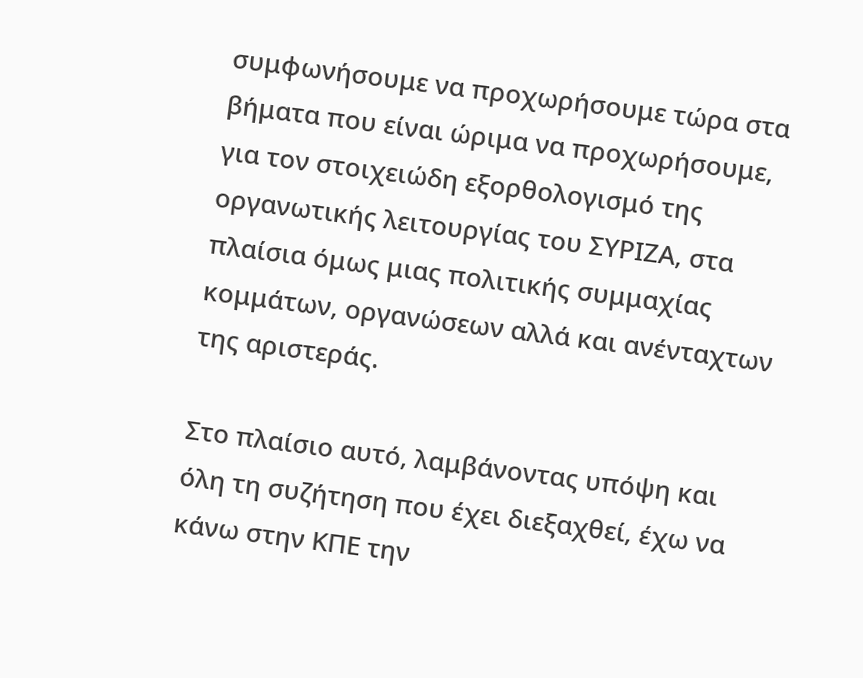συμφωνήσουμε να προχωρήσουμε τώρα στα βήματα που είναι ώριμα να προχωρήσουμε, για τον στοιχειώδη εξορθολογισμό της οργανωτικής λειτουργίας του ΣΥΡΙΖΑ, στα πλαίσια όμως μιας πολιτικής συμμαχίας κομμάτων, οργανώσεων αλλά και ανένταχτων της αριστεράς.

Στο πλαίσιο αυτό, λαμβάνοντας υπόψη και όλη τη συζήτηση που έχει διεξαχθεί, έχω να κάνω στην ΚΠΕ την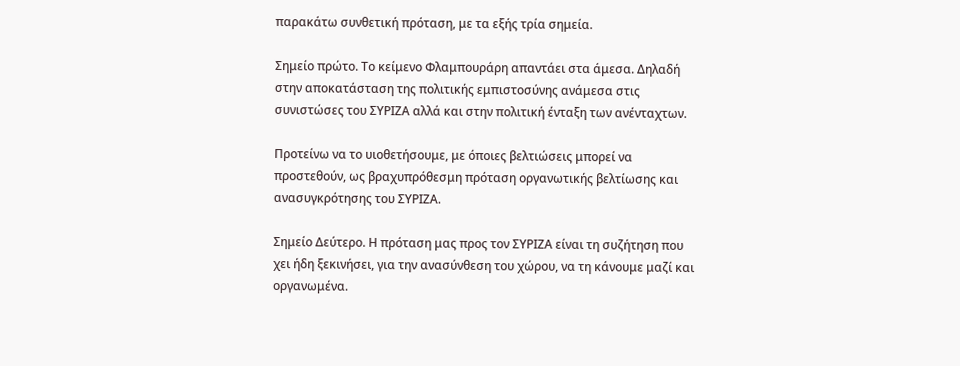παρακάτω συνθετική πρόταση, με τα εξής τρία σημεία.

Σημείο πρώτο. Το κείμενο Φλαμπουράρη απαντάει στα άμεσα. Δηλαδή στην αποκατάσταση της πολιτικής εμπιστοσύνης ανάμεσα στις συνιστώσες του ΣΥΡΙΖΑ αλλά και στην πολιτική ένταξη των ανένταχτων.

Προτείνω να το υιοθετήσουμε, με όποιες βελτιώσεις μπορεί να προστεθούν, ως βραχυπρόθεσμη πρόταση οργανωτικής βελτίωσης και ανασυγκρότησης του ΣΥΡΙΖΑ.

Σημείο Δεύτερο. Η πρόταση μας προς τον ΣΥΡΙΖΑ είναι τη συζήτηση που χει ήδη ξεκινήσει, για την ανασύνθεση του χώρου, να τη κάνουμε μαζί και οργανωμένα.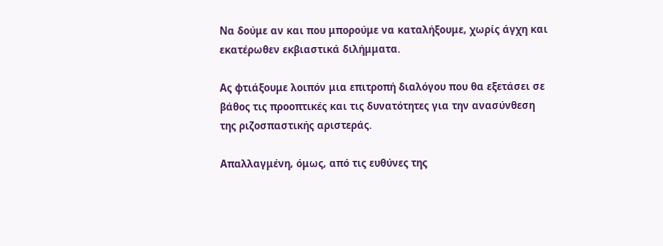Να δούμε αν και που μπορούμε να καταλήξουμε, χωρίς άγχη και εκατέρωθεν εκβιαστικά διλήμματα.

Ας φτιάξουμε λοιπόν μια επιτροπή διαλόγου που θα εξετάσει σε βάθος τις προοπτικές και τις δυνατότητες για την ανασύνθεση της ριζοσπαστικής αριστεράς.

Απαλλαγμένη, όμως, από τις ευθύνες της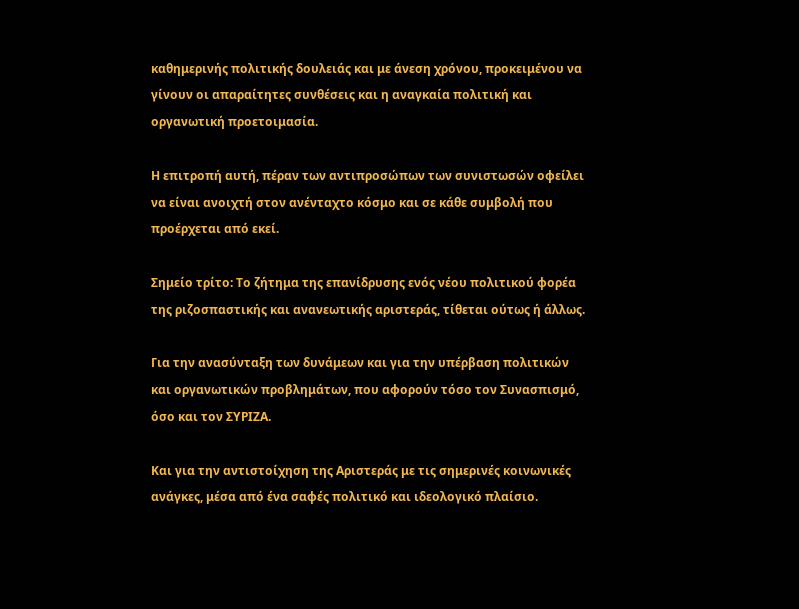καθημερινής πολιτικής δουλειάς και με άνεση χρόνου, προκειμένου να γίνουν οι απαραίτητες συνθέσεις και η αναγκαία πολιτική και οργανωτική προετοιμασία.

Η επιτροπή αυτή, πέραν των αντιπροσώπων των συνιστωσών οφείλει να είναι ανοιχτή στον ανένταχτο κόσμο και σε κάθε συμβολή που προέρχεται από εκεί.

Σημείο τρίτο: Το ζήτημα της επανίδρυσης ενός νέου πολιτικού φορέα της ριζοσπαστικής και ανανεωτικής αριστεράς, τίθεται ούτως ή άλλως.

Για την ανασύνταξη των δυνάμεων και για την υπέρβαση πολιτικών και οργανωτικών προβλημάτων, που αφορούν τόσο τον Συνασπισμό, όσο και τον ΣΥΡΙΖΑ.

Και για την αντιστοίχηση της Αριστεράς με τις σημερινές κοινωνικές ανάγκες, μέσα από ένα σαφές πολιτικό και ιδεολογικό πλαίσιο.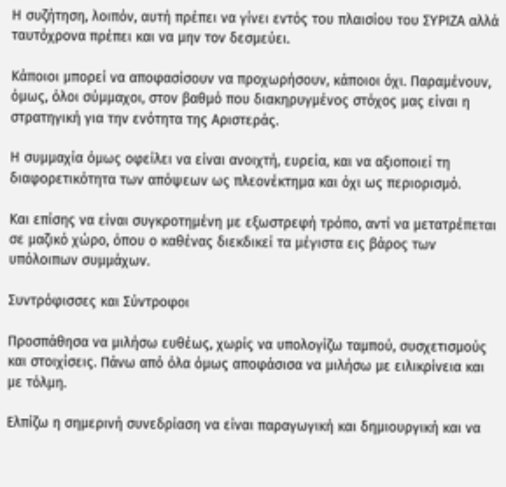Η συζήτηση, λοιπόν, αυτή πρέπει να γίνει εντός του πλαισίου του ΣΥΡΙΖΑ αλλά ταυτόχρονα πρέπει και να μην τον δεσμεύει.

Κάποιοι μπορεί να αποφασίσουν να προχωρήσουν, κάποιοι όχι. Παραμένουν, όμως, όλοι σύμμαχοι, στον βαθμό που διακηρυγμένος στόχος μας είναι η στρατηγική για την ενότητα της Αριστεράς.

Η συμμαχία όμως οφείλει να είναι ανοιχτή, ευρεία, και να αξιοποιεί τη διαφορετικότητα των απόψεων ως πλεονέκτημα και όχι ως περιορισμό.

Και επίσης να είναι συγκροτημένη με εξωστρεφή τρόπο, αντί να μετατρέπεται σε μαζικό χώρο, όπου ο καθένας διεκδικεί τα μέγιστα εις βάρος των υπόλοιπων συμμάχων.

Συντρόφισσες και Σύντροφοι

Προσπάθησα να μιλήσω ευθέως, χωρίς να υπολογίζω ταμπού, συσχετισμούς και στοιχίσεις. Πάνω από όλα όμως αποφάσισα να μιλήσω με ειλικρίνεια και με τόλμη.

Ελπίζω η σημερινή συνεδρίαση να είναι παραγωγική και δημιουργική και να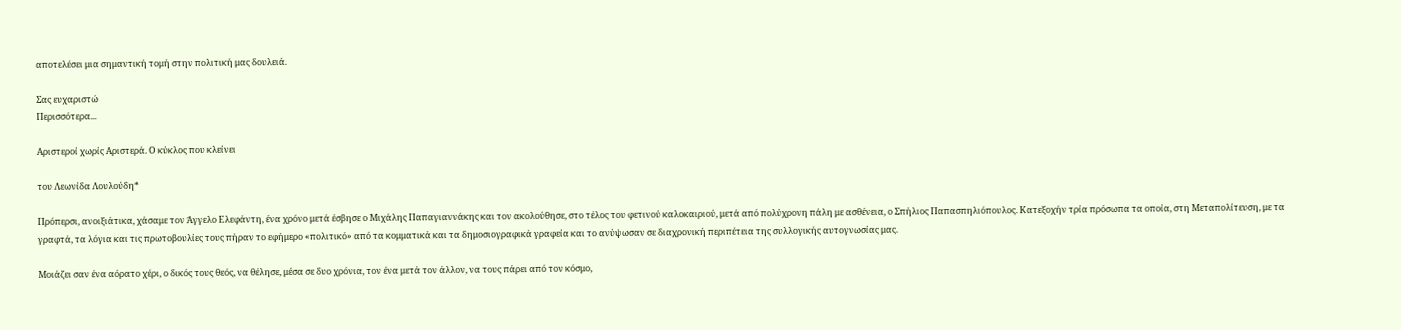αποτελέσει μια σημαντική τομή στην πολιτική μας δουλειά.

Σας ευχαριστώ
Περισσότερα...

Αριστεροί χωρίς Αριστερά. Ο κύκλος που κλείνει

του Λεωνίδα Λουλούδη*

Πρόπερσι, ανοιξιάτικα, χάσαμε τον Άγγελο Ελεφάντη, ένα χρόνο μετά έσβησε ο Μιχάλης Παπαγιαννάκης και τον ακολούθησε, στο τέλος του φετινού καλοκαιριού, μετά από πολύχρονη πάλη με ασθένεια, ο Σπήλιος Παπασπηλιόπουλος. Κατεξοχήν τρία πρόσωπα τα οποία, στη Μεταπολίτευση, με τα γραφτά, τα λόγια και τις πρωτοβουλίες τους πήραν το εφήμερο «πολιτικό» από τα κομματικά και τα δημοσιογραφικά γραφεία και το ανύψωσαν σε διαχρονική περιπέτεια της συλλογικής αυτογνωσίας μας.

Μοιάζει σαν ένα αόρατο χέρι, ο δικός τους θεός, να θέλησε, μέσα σε δυο χρόνια, τον ένα μετά τον άλλον, να τους πάρει από τον κόσμο,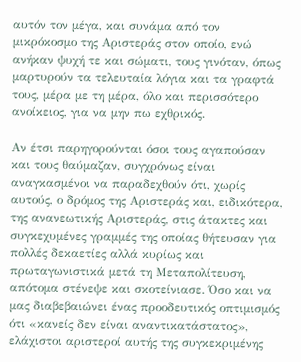αυτόν τον μέγα, και συνάμα από τον μικρόκοσμο της Αριστεράς στον οποίο, ενώ ανήκαν ψυχή τε και σώματι, τους γινόταν, όπως μαρτυρούν τα τελευταία λόγια και τα γραφτά τους, μέρα με τη μέρα, όλο και περισσότερο ανοίκειος, για να μην πω εχθρικός.

Αν έτσι παρηγορούνται όσοι τους αγαπούσαν και τους θαύμαζαν, συγχρόνως είναι αναγκασμένοι να παραδεχθούν ότι, χωρίς αυτούς, ο δρόμος της Αριστεράς και, ειδικότερα, της ανανεωτικής Αριστεράς, στις άτακτες και συγκεχυμένες γραμμές της οποίας θήτευσαν για πολλές δεκαετίες αλλά κυρίως και πρωταγωνιστικά μετά τη Μεταπολίτευση, απότομα στένεψε και σκοτείνιασε. Όσο και να μας διαβεβαιώνει ένας προοδευτικός οπτιμισμός ότι «κανείς δεν είναι αναντικατάστατος», ελάχιστοι αριστεροί αυτής της συγκεκριμένης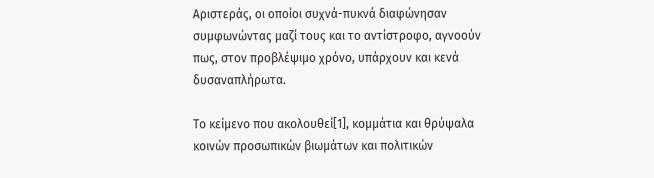Αριστεράς, οι οποίοι συχνά-πυκνά διαφώνησαν συμφωνώντας μαζί τους και το αντίστροφο, αγνοούν πως, στον προβλέψιμο χρόνο, υπάρχουν και κενά δυσαναπλήρωτα.

Το κείμενο που ακολουθεί[1], κομμάτια και θρύψαλα κοινών προσωπικών βιωμάτων και πολιτικών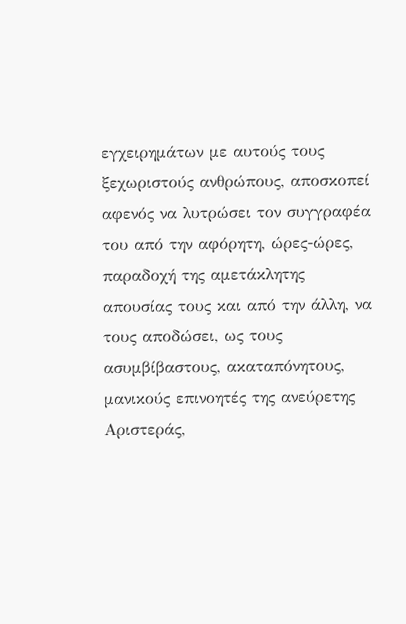εγχειρημάτων με αυτούς τους ξεχωριστούς ανθρώπους, αποσκοπεί αφενός να λυτρώσει τον συγγραφέα του από την αφόρητη, ώρες-ώρες, παραδοχή της αμετάκλητης απουσίας τους και από την άλλη, να τους αποδώσει, ως τους ασυμβίβαστους, ακαταπόνητους, μανικούς επινοητές της ανεύρετης Αριστεράς,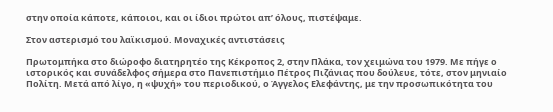στην οποία κάποτε, κάποιοι, και οι ίδιοι πρώτοι απ’ όλους, πιστέψαμε.

Στον αστερισμό του λαϊκισμού. Μοναχικές αντιστάσεις

Πρωτομπήκα στο διώροφο διατηρητέο της Κέκροπος 2, στην Πλάκα, τον χειμώνα του 1979. Με πήγε ο ιστορικός και συνάδελφος σήμερα στο Πανεπιστήμιο Πέτρος Πιζάνιας που δούλευε, τότε, στον μηνιαίο Πολίτη. Μετά από λίγο, η «ψυχή» του περιοδικού, ο Άγγελος Ελεφάντης, με την προσωπικότητα του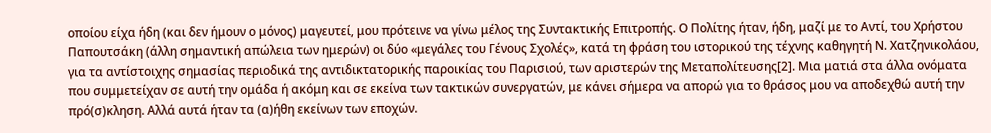οποίου είχα ήδη (και δεν ήμουν ο μόνος) μαγευτεί, μου πρότεινε να γίνω μέλος της Συντακτικής Επιτροπής. Ο Πολίτης ήταν, ήδη, μαζί με το Αντί, του Χρήστου Παπουτσάκη (άλλη σημαντική απώλεια των ημερών) οι δύο «μεγάλες του Γένους Σχολές», κατά τη φράση του ιστορικού της τέχνης καθηγητή Ν. Χατζηνικολάου, για τα αντίστοιχης σημασίας περιοδικά της αντιδικτατορικής παροικίας του Παρισιού, των αριστερών της Μεταπολίτευσης[2]. Μια ματιά στα άλλα ονόματα που συμμετείχαν σε αυτή την ομάδα ή ακόμη και σε εκείνα των τακτικών συνεργατών, με κάνει σήμερα να απορώ για το θράσος μου να αποδεχθώ αυτή την πρό(σ)κληση. Αλλά αυτά ήταν τα (α)ήθη εκείνων των εποχών.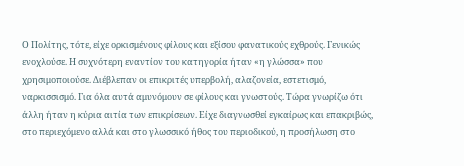Ο Πολίτης, τότε, είχε ορκισμένους φίλους και εξίσου φανατικούς εχθρούς. Γενικώς ενοχλούσε. Η συχνότερη εναντίον του κατηγορία ήταν «η γλώσσα» που χρησιμοποιούσε. Διέβλεπαν οι επικριτές υπερβολή, αλαζονεία, εστετισμό, ναρκισσισμό. Για όλα αυτά αμυνόμουν σε φίλους και γνωστούς. Τώρα γνωρίζω ότι άλλη ήταν η κύρια αιτία των επικρίσεων. Είχε διαγνωσθεί εγκαίρως και επακριβώς, στο περιεχόμενο αλλά και στο γλωσσικό ήθος του περιοδικού, η προσήλωση στο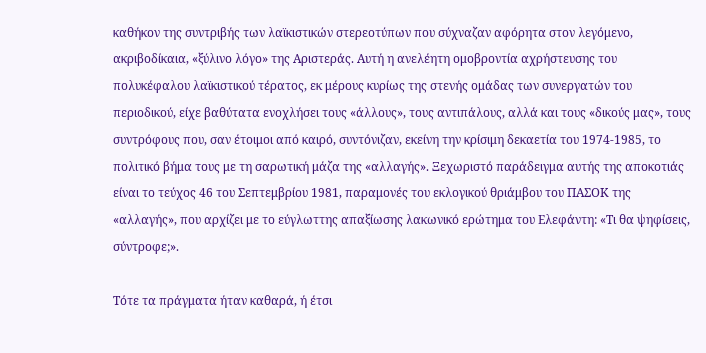καθήκον της συντριβής των λαϊκιστικών στερεοτύπων που σύχναζαν αφόρητα στον λεγόμενο, ακριβοδίκαια, «ξύλινο λόγο» της Αριστεράς. Αυτή η ανελέητη ομοβροντία αχρήστευσης του πολυκέφαλου λαϊκιστικού τέρατος, εκ μέρους κυρίως της στενής ομάδας των συνεργατών του περιοδικού, είχε βαθύτατα ενοχλήσει τους «άλλους», τους αντιπάλους, αλλά και τους «δικούς μας», τους συντρόφους που, σαν έτοιμοι από καιρό, συντόνιζαν, εκείνη την κρίσιμη δεκαετία του 1974-1985, το πολιτικό βήμα τους με τη σαρωτική μάζα της «αλλαγής». Ξεχωριστό παράδειγμα αυτής της αποκοτιάς είναι το τεύχος 46 του Σεπτεμβρίου 1981, παραμονές του εκλογικού θριάμβου του ΠΑΣΟΚ της «αλλαγής», που αρχίζει με το εύγλωττης απαξίωσης λακωνικό ερώτημα του Ελεφάντη: «Τι θα ψηφίσεις, σύντροφε;».

Τότε τα πράγματα ήταν καθαρά, ή έτσι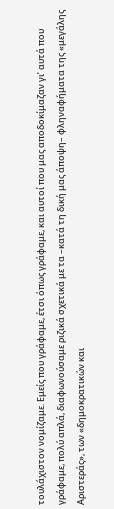τουλάχιστον νομίζαμε. Εμείς που γράφαμε, έτσι όπως γράφαμε, και αυτοί που μας αποδοκίμαζαν γι’ αυτά που γράφαμε, πολύ απλά, διαφωνούσαμε ριζικά σχετικά με τα –κατά τη δική μας άποψη– φληναφήματα της «μεγάλης Αριστεράς», των «δημοκρατικών και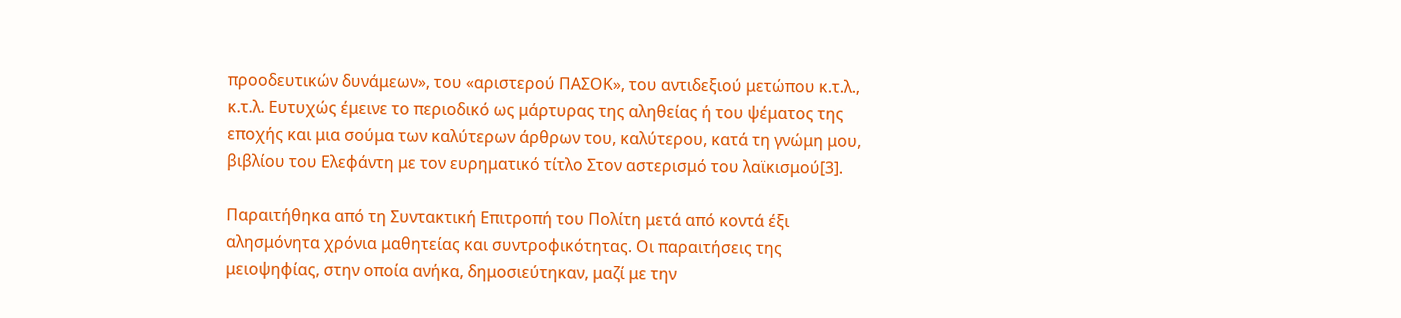προοδευτικών δυνάμεων», του «αριστερού ΠΑΣΟΚ», του αντιδεξιού μετώπου κ.τ.λ., κ.τ.λ. Ευτυχώς έμεινε το περιοδικό ως μάρτυρας της αληθείας ή του ψέματος της εποχής και μια σούμα των καλύτερων άρθρων του, καλύτερου, κατά τη γνώμη μου, βιβλίου του Ελεφάντη με τον ευρηματικό τίτλο Στον αστερισμό του λαϊκισμού[3].

Παραιτήθηκα από τη Συντακτική Επιτροπή του Πολίτη μετά από κοντά έξι αλησμόνητα χρόνια μαθητείας και συντροφικότητας. Οι παραιτήσεις της μειοψηφίας, στην οποία ανήκα, δημοσιεύτηκαν, μαζί με την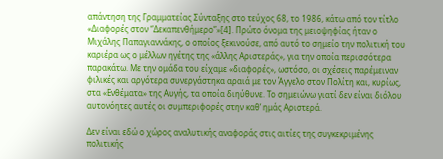απάντηση της Γραμματείας Σύνταξης στο τεύχος 68, το 1986, κάτω από τον τίτλο «Διαφορές στον “Δεκαπενθήμερο”»[4]. Πρώτο όνομα της μειοψηφίας ήταν ο Μιχάλης Παπαγιαννάκης, ο οποίος ξεκινούσε, από αυτό το σημείο την πολιτική του καριέρα ως ο μέλλων ηγέτης της «άλλης Αριστεράς», για την οποία περισσότερα παρακάτω. Με την ομάδα του είχαμε «διαφορές», ωστόσο, οι σχέσεις παρέμειναν φιλικές και αργότερα συνεργάστηκα αραιά με τον Άγγελο στον Πολίτη και, κυρίως, στα «Ενθέματα» της Αυγής, τα οποία διηύθυνε. Το σημειώνω γιατί δεν είναι διόλου αυτονόητες αυτές οι συμπεριφορές στην καθ’ ημάς Αριστερά.

Δεν είναι εδώ ο χώρος αναλυτικής αναφοράς στις αιτίες της συγκεκριμένης πολιτικής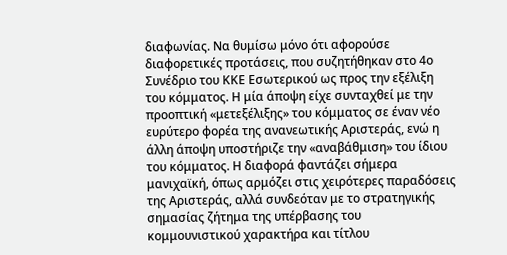διαφωνίας. Να θυμίσω μόνο ότι αφορούσε διαφορετικές προτάσεις, που συζητήθηκαν στο 4ο Συνέδριο του ΚΚΕ Εσωτερικού ως προς την εξέλιξη του κόμματος. Η μία άποψη είχε συνταχθεί με την προοπτική «μετεξέλιξης» του κόμματος σε έναν νέο ευρύτερο φορέα της ανανεωτικής Αριστεράς, ενώ η άλλη άποψη υποστήριζε την «αναβάθμιση» του ίδιου του κόμματος. Η διαφορά φαντάζει σήμερα μανιχαϊκή, όπως αρμόζει στις χειρότερες παραδόσεις της Αριστεράς, αλλά συνδεόταν με το στρατηγικής σημασίας ζήτημα της υπέρβασης του κομμουνιστικού χαρακτήρα και τίτλου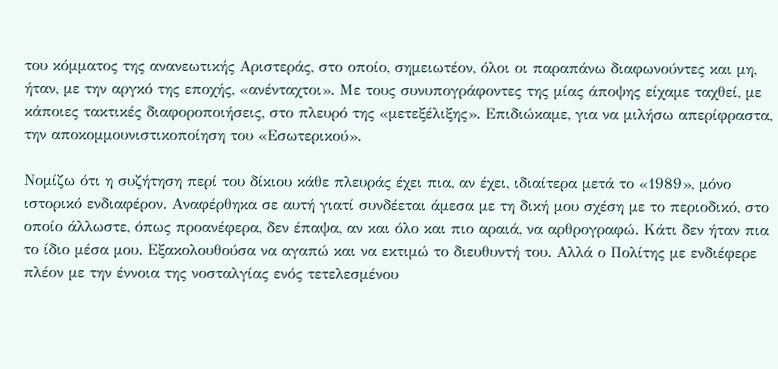του κόμματος της ανανεωτικής Αριστεράς, στο οποίο, σημειωτέον, όλοι οι παραπάνω διαφωνούντες και μη, ήταν, με την αργκό της εποχής, «ανένταχτοι». Με τους συνυπογράφοντες της μίας άποψης είχαμε ταχθεί, με κάποιες τακτικές διαφοροποιήσεις, στο πλευρό της «μετεξέλιξης». Επιδιώκαμε, για να μιλήσω απερίφραστα, την αποκομμουνιστικοποίηση του «Εσωτερικού».

Νομίζω ότι η συζήτηση περί του δίκιου κάθε πλευράς έχει πια, αν έχει, ιδιαίτερα μετά το «1989», μόνο ιστορικό ενδιαφέρον. Αναφέρθηκα σε αυτή γιατί συνδέεται άμεσα με τη δική μου σχέση με το περιοδικό, στο οποίο άλλωστε, όπως προανέφερα, δεν έπαψα, αν και όλο και πιο αραιά, να αρθρογραφώ. Κάτι δεν ήταν πια το ίδιο μέσα μου. Εξακολουθούσα να αγαπώ και να εκτιμώ το διευθυντή του. Αλλά ο Πολίτης με ενδιέφερε πλέον με την έννοια της νοσταλγίας ενός τετελεσμένου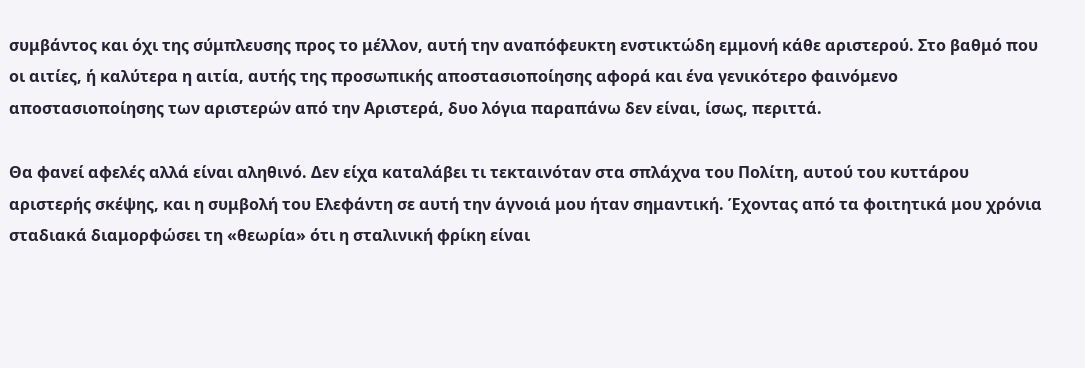συμβάντος και όχι της σύμπλευσης προς το μέλλον, αυτή την αναπόφευκτη ενστικτώδη εμμονή κάθε αριστερού. Στο βαθμό που οι αιτίες, ή καλύτερα η αιτία, αυτής της προσωπικής αποστασιοποίησης αφορά και ένα γενικότερο φαινόμενο αποστασιοποίησης των αριστερών από την Αριστερά, δυο λόγια παραπάνω δεν είναι, ίσως, περιττά.

Θα φανεί αφελές αλλά είναι αληθινό. Δεν είχα καταλάβει τι τεκταινόταν στα σπλάχνα του Πολίτη, αυτού του κυττάρου αριστερής σκέψης, και η συμβολή του Ελεφάντη σε αυτή την άγνοιά μου ήταν σημαντική. Έχοντας από τα φοιτητικά μου χρόνια σταδιακά διαμορφώσει τη «θεωρία» ότι η σταλινική φρίκη είναι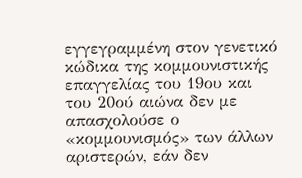εγγεγραμμένη στον γενετικό κώδικα της κομμουνιστικής επαγγελίας του 19ου και του 20ού αιώνα δεν με απασχολούσε ο «κομμουνισμός» των άλλων αριστερών, εάν δεν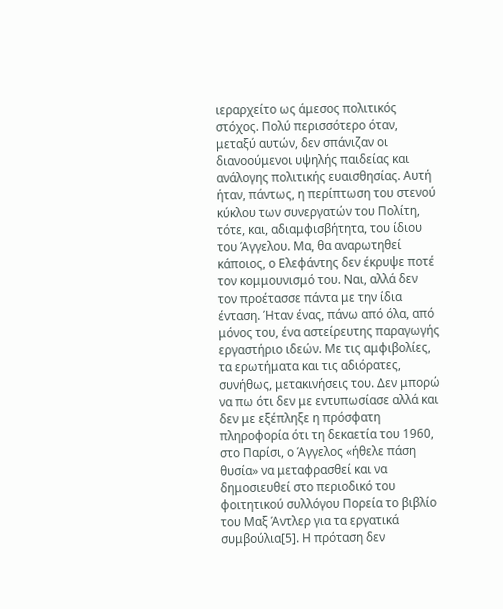ιεραρχείτο ως άμεσος πολιτικός στόχος. Πολύ περισσότερο όταν, μεταξύ αυτών, δεν σπάνιζαν οι διανοούμενοι υψηλής παιδείας και ανάλογης πολιτικής ευαισθησίας. Αυτή ήταν, πάντως, η περίπτωση του στενού κύκλου των συνεργατών του Πολίτη, τότε, και, αδιαμφισβήτητα, του ίδιου του Άγγελου. Μα, θα αναρωτηθεί κάποιος, ο Ελεφάντης δεν έκρυψε ποτέ τον κομμουνισμό του. Ναι, αλλά δεν τον προέτασσε πάντα με την ίδια ένταση. Ήταν ένας, πάνω από όλα, από μόνος του, ένα αστείρευτης παραγωγής εργαστήριο ιδεών. Με τις αμφιβολίες, τα ερωτήματα και τις αδιόρατες, συνήθως, μετακινήσεις του. Δεν μπορώ να πω ότι δεν με εντυπωσίασε αλλά και δεν με εξέπληξε η πρόσφατη πληροφορία ότι τη δεκαετία του 1960, στο Παρίσι, ο Άγγελος «ήθελε πάση θυσία» να μεταφρασθεί και να δημοσιευθεί στο περιοδικό του φοιτητικού συλλόγου Πορεία το βιβλίο του Μαξ Άντλερ για τα εργατικά συμβούλια[5]. Η πρόταση δεν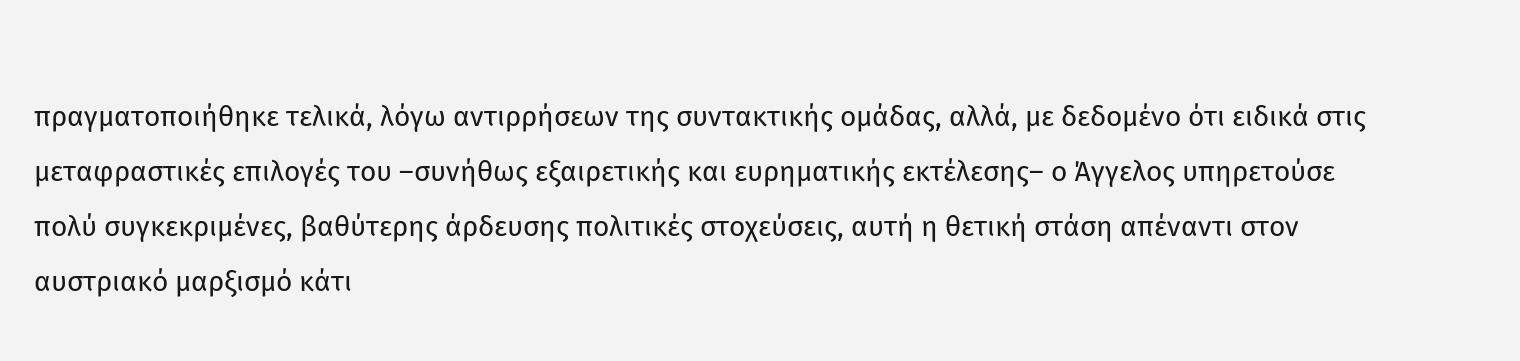πραγματοποιήθηκε τελικά, λόγω αντιρρήσεων της συντακτικής ομάδας, αλλά, με δεδομένο ότι ειδικά στις μεταφραστικές επιλογές του –συνήθως εξαιρετικής και ευρηματικής εκτέλεσης– ο Άγγελος υπηρετούσε πολύ συγκεκριμένες, βαθύτερης άρδευσης πολιτικές στοχεύσεις, αυτή η θετική στάση απέναντι στον αυστριακό μαρξισμό κάτι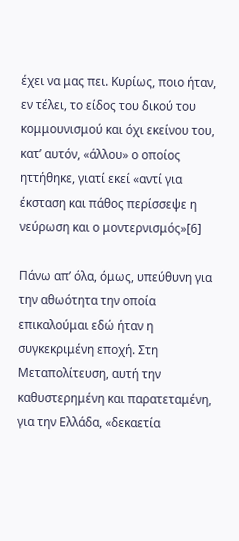έχει να μας πει. Κυρίως, ποιο ήταν, εν τέλει, το είδος του δικού του κομμουνισμού και όχι εκείνου του, κατ’ αυτόν, «άλλου» ο οποίος ηττήθηκε, γιατί εκεί «αντί για έκσταση και πάθος περίσσεψε η νεύρωση και ο μοντερνισμός»[6]

Πάνω απ’ όλα, όμως, υπεύθυνη για την αθωότητα την οποία επικαλούμαι εδώ ήταν η συγκεκριμένη εποχή. Στη Μεταπολίτευση, αυτή την καθυστερημένη και παρατεταμένη, για την Ελλάδα, «δεκαετία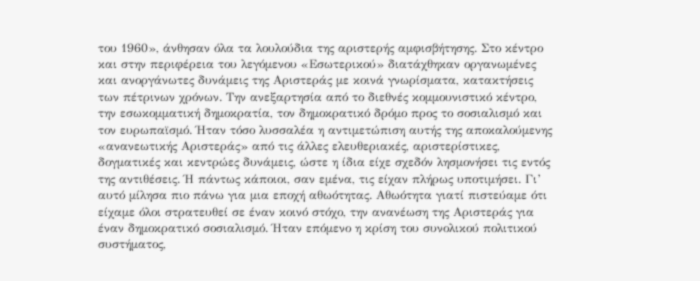του 1960», άνθησαν όλα τα λουλούδια της αριστερής αμφισβήτησης. Στο κέντρο και στην περιφέρεια του λεγόμενου «Εσωτερικού» διατάχθηκαν οργανωμένες και ανοργάνωτες δυνάμεις της Αριστεράς με κοινά γνωρίσματα, κατακτήσεις των πέτρινων χρόνων. Την ανεξαρτησία από το διεθνές κομμουνιστικό κέντρο, την εσωκομματική δημοκρατία, τον δημοκρατικό δρόμο προς το σοσιαλισμό και τον ευρωπαϊσμό. Ήταν τόσο λυσσαλέα η αντιμετώπιση αυτής της αποκαλούμενης «ανανεωτικής Αριστεράς» από τις άλλες ελευθεριακές, αριστερίστικες, δογματικές και κεντρώες δυνάμεις, ώστε η ίδια είχε σχεδόν λησμονήσει τις εντός της αντιθέσεις. Ή πάντως κάποιοι, σαν εμένα, τις είχαν πλήρως υποτιμήσει. Γι’ αυτό μίλησα πιο πάνω για μια εποχή αθωότητας. Αθωότητα γιατί πιστεύαμε ότι είχαμε όλοι στρατευθεί σε έναν κοινό στόχο, την ανανέωση της Αριστεράς για έναν δημοκρατικό σοσιαλισμό. Ήταν επόμενο η κρίση του συνολικού πολιτικού συστήματος,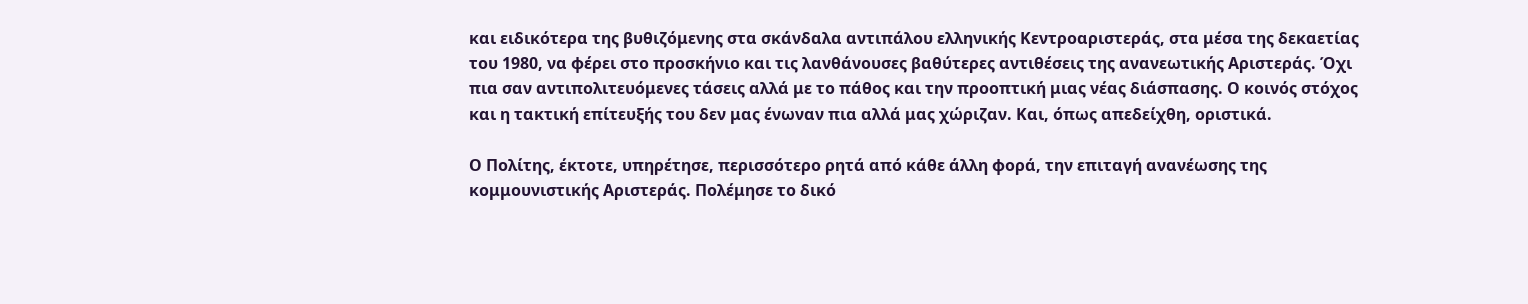και ειδικότερα της βυθιζόμενης στα σκάνδαλα αντιπάλου ελληνικής Κεντροαριστεράς, στα μέσα της δεκαετίας του 1980, να φέρει στο προσκήνιο και τις λανθάνουσες βαθύτερες αντιθέσεις της ανανεωτικής Αριστεράς. Όχι πια σαν αντιπολιτευόμενες τάσεις αλλά με το πάθος και την προοπτική μιας νέας διάσπασης. Ο κοινός στόχος και η τακτική επίτευξής του δεν μας ένωναν πια αλλά μας χώριζαν. Και, όπως απεδείχθη, οριστικά.

Ο Πολίτης, έκτοτε, υπηρέτησε, περισσότερο ρητά από κάθε άλλη φορά, την επιταγή ανανέωσης της κομμουνιστικής Αριστεράς. Πολέμησε το δικό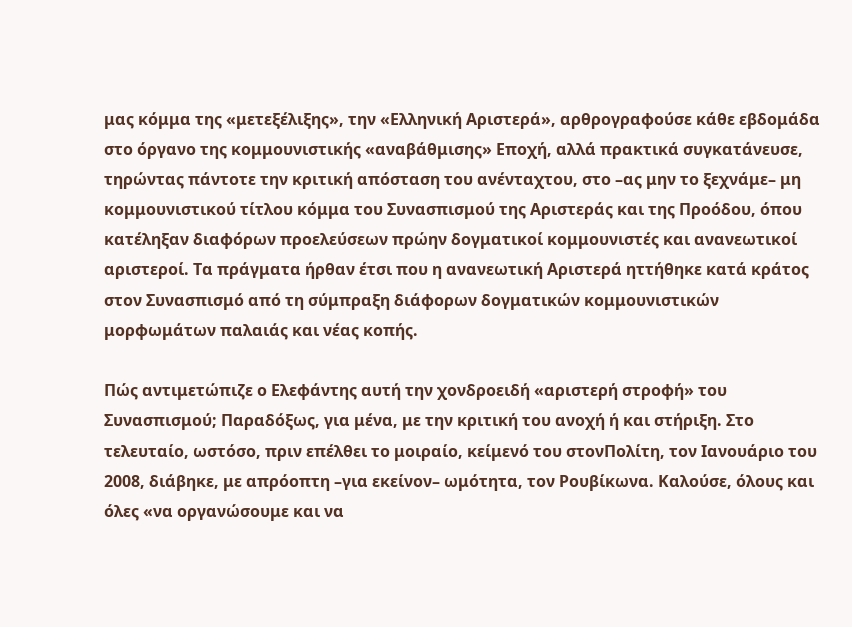μας κόμμα της «μετεξέλιξης», την «Ελληνική Αριστερά», αρθρογραφούσε κάθε εβδομάδα στο όργανο της κομμουνιστικής «αναβάθμισης» Εποχή, αλλά πρακτικά συγκατάνευσε, τηρώντας πάντοτε την κριτική απόσταση του ανένταχτου, στο –ας μην το ξεχνάμε– μη κομμουνιστικού τίτλου κόμμα του Συνασπισμού της Αριστεράς και της Προόδου, όπου κατέληξαν διαφόρων προελεύσεων πρώην δογματικοί κομμουνιστές και ανανεωτικοί αριστεροί. Τα πράγματα ήρθαν έτσι που η ανανεωτική Αριστερά ηττήθηκε κατά κράτος στον Συνασπισμό από τη σύμπραξη διάφορων δογματικών κομμουνιστικών μορφωμάτων παλαιάς και νέας κοπής.

Πώς αντιμετώπιζε ο Ελεφάντης αυτή την χονδροειδή «αριστερή στροφή» του Συνασπισμού; Παραδόξως, για μένα, με την κριτική του ανοχή ή και στήριξη. Στο τελευταίο, ωστόσο, πριν επέλθει το μοιραίο, κείμενό του στονΠολίτη, τον Ιανουάριο του 2008, διάβηκε, με απρόοπτη –για εκείνον– ωμότητα, τον Ρουβίκωνα. Καλούσε, όλους και όλες «να οργανώσουμε και να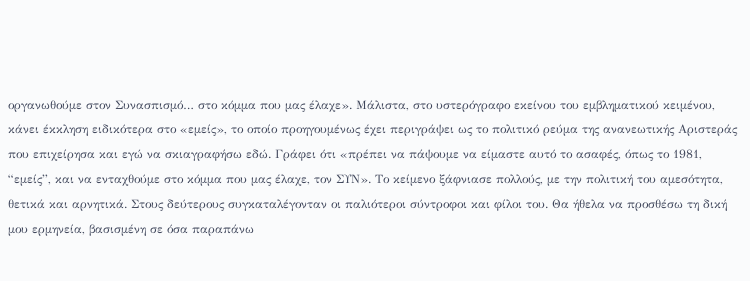οργανωθούμε στον Συνασπισμό… στο κόμμα που μας έλαχε». Μάλιστα, στο υστερόγραφο εκείνου του εμβληματικού κειμένου, κάνει έκκληση ειδικότερα στο «εμείς», το οποίο προηγουμένως έχει περιγράψει ως το πολιτικό ρεύμα της ανανεωτικής Αριστεράς που επιχείρησα και εγώ να σκιαγραφήσω εδώ. Γράφει ότι «πρέπει να πάψουμε να είμαστε αυτό το ασαφές, όπως το 1981, “εμείς”, και να ενταχθούμε στο κόμμα που μας έλαχε, τον ΣΥΝ». Το κείμενο ξάφνιασε πολλούς, με την πολιτική του αμεσότητα, θετικά και αρνητικά. Στους δεύτερους συγκαταλέγονταν οι παλιότεροι σύντροφοι και φίλοι του. Θα ήθελα να προσθέσω τη δική μου ερμηνεία, βασισμένη σε όσα παραπάνω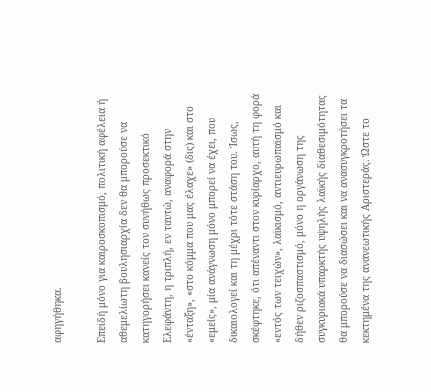αφηγήθηκα.

Επειδή μόνο για καιροσκοπισμό, πολιτική αφέλεια ή αθεμελίωτη βουλησιαρχία δεν θα μπορούσε να κατηγορήσει κανείς τον συνήθως προσεκτικό Ελεφάντη, η τριπλή, εν ταυτώ, αναφορά στην «ένταξη», «στο κόμμα που μας έλαχε» (δις) και στο «εμείς», μία ανάγνωση μόνο μπορεί να έχει, που δικαιολογεί και τη μέχρι τότε στάση του. Ίσως, σκέφτηκε, ότι απέναντι στον κυρίαρχο, αυτή τη φορά «εντός των τειχών», λαϊκισμό, αντιευρωπαϊσμό και δήθεν ριζοσπαστισμό, μόνο η οργάνωση της συγκυριακά υπαρκτής υψηλής λαϊκής διαθεσιμότητας θα μπορούσε να διασώσει και να ανασυγκροτήσει τα κεκτημένα της ανανεωτικής Αριστεράς. Ώστε το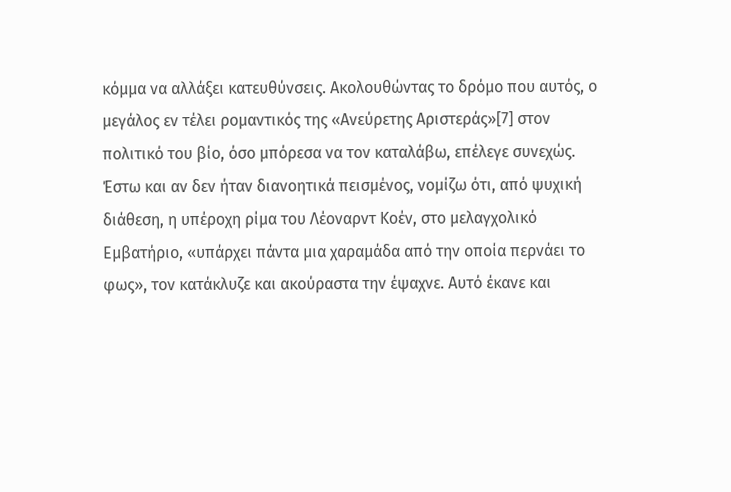κόμμα να αλλάξει κατευθύνσεις. Ακολουθώντας το δρόμο που αυτός, ο μεγάλος εν τέλει ρομαντικός της «Ανεύρετης Αριστεράς»[7] στον πολιτικό του βίο, όσο μπόρεσα να τον καταλάβω, επέλεγε συνεχώς. Έστω και αν δεν ήταν διανοητικά πεισμένος, νομίζω ότι, από ψυχική διάθεση, η υπέροχη ρίμα του Λέοναρντ Κοέν, στο μελαγχολικό Εμβατήριο, «υπάρχει πάντα μια χαραμάδα από την οποία περνάει το φως», τον κατάκλυζε και ακούραστα την έψαχνε. Αυτό έκανε και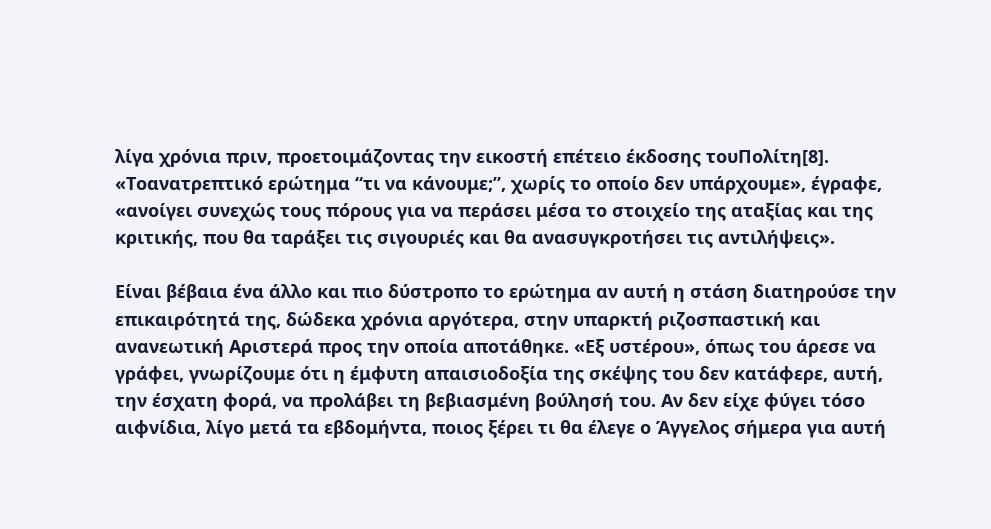λίγα χρόνια πριν, προετοιμάζοντας την εικοστή επέτειο έκδοσης τουΠολίτη[8]. «Τοανατρεπτικό ερώτημα “τι να κάνουμε;”, χωρίς το οποίο δεν υπάρχουμε», έγραφε, «ανοίγει συνεχώς τους πόρους για να περάσει μέσα το στοιχείο της αταξίας και της κριτικής, που θα ταράξει τις σιγουριές και θα ανασυγκροτήσει τις αντιλήψεις».

Είναι βέβαια ένα άλλο και πιο δύστροπο το ερώτημα αν αυτή η στάση διατηρούσε την επικαιρότητά της, δώδεκα χρόνια αργότερα, στην υπαρκτή ριζοσπαστική και ανανεωτική Αριστερά προς την οποία αποτάθηκε. «Εξ υστέρου», όπως του άρεσε να γράφει, γνωρίζουμε ότι η έμφυτη απαισιοδοξία της σκέψης του δεν κατάφερε, αυτή, την έσχατη φορά, να προλάβει τη βεβιασμένη βούλησή του. Αν δεν είχε φύγει τόσο αιφνίδια, λίγο μετά τα εβδομήντα, ποιος ξέρει τι θα έλεγε ο Άγγελος σήμερα για αυτή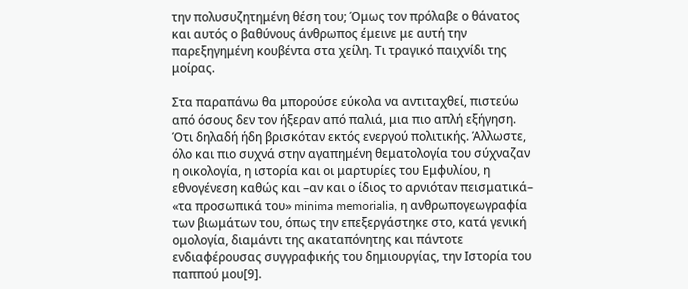την πολυσυζητημένη θέση του; Όμως τον πρόλαβε ο θάνατος και αυτός ο βαθύνους άνθρωπος έμεινε με αυτή την παρεξηγημένη κουβέντα στα χείλη. Τι τραγικό παιχνίδι της μοίρας.

Στα παραπάνω θα μπορούσε εύκολα να αντιταχθεί, πιστεύω από όσους δεν τον ήξεραν από παλιά, μια πιο απλή εξήγηση. Ότι δηλαδή ήδη βρισκόταν εκτός ενεργού πολιτικής. Άλλωστε, όλο και πιο συχνά στην αγαπημένη θεματολογία του σύχναζαν η οικολογία, η ιστορία και οι μαρτυρίες του Εμφυλίου, η εθνογένεση καθώς και –αν και ο ίδιος το αρνιόταν πεισματικά– «τα προσωπικά του» minima memorialia, η ανθρωπογεωγραφία των βιωμάτων του, όπως την επεξεργάστηκε στο, κατά γενική ομολογία, διαμάντι της ακαταπόνητης και πάντοτε ενδιαφέρουσας συγγραφικής του δημιουργίας, την Ιστορία του παππού μου[9].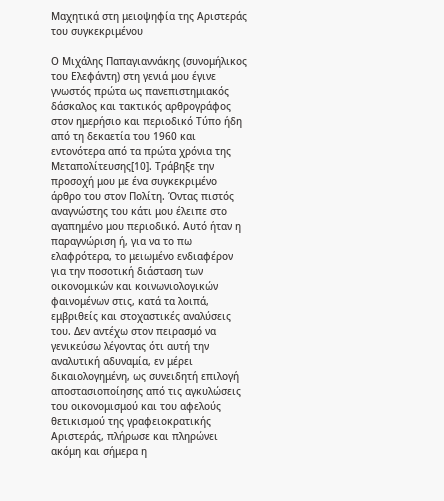Μαχητικά στη μειοψηφία της Αριστεράς του συγκεκριμένου

Ο Μιχάλης Παπαγιαννάκης (συνομήλικος του Ελεφάντη) στη γενιά μου έγινε γνωστός πρώτα ως πανεπιστημιακός δάσκαλος και τακτικός αρθρογράφος στον ημερήσιο και περιοδικό Τύπο ήδη από τη δεκαετία του 1960 και εντονότερα από τα πρώτα χρόνια της Μεταπολίτευσης[10]. Τράβηξε την προσοχή μου με ένα συγκεκριμένο άρθρο του στον Πολίτη. Όντας πιστός αναγνώστης του κάτι μου έλειπε στο αγαπημένο μου περιοδικό. Αυτό ήταν η παραγνώριση ή, για να το πω ελαφρότερα, το μειωμένο ενδιαφέρον για την ποσοτική διάσταση των οικονομικών και κοινωνιολογικών φαινομένων στις, κατά τα λοιπά, εμβριθείς και στοχαστικές αναλύσεις του. Δεν αντέχω στον πειρασμό να γενικεύσω λέγοντας ότι αυτή την αναλυτική αδυναμία, εν μέρει δικαιολογημένη, ως συνειδητή επιλογή αποστασιοποίησης από τις αγκυλώσεις του οικονομισμού και του αφελούς θετικισμού της γραφειοκρατικής Αριστεράς, πλήρωσε και πληρώνει ακόμη και σήμερα η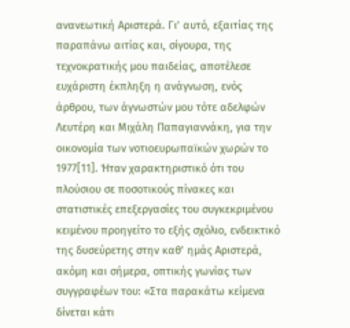ανανεωτική Αριστερά. Γι’ αυτό, εξαιτίας της παραπάνω αιτίας και, σίγουρα, της τεχνοκρατικής μου παιδείας, αποτέλεσε ευχάριστη έκπληξη η ανάγνωση, ενός άρθρου, των άγνωστών μου τότε αδελφών Λευτέρη και Μιχάλη Παπαγιαννάκη, για την οικονομία των νοτιοευρωπαϊκών χωρών το 1977[11]. Ήταν χαρακτηριστικό ότι του πλούσιου σε ποσοτικούς πίνακες και στατιστικές επεξεργασίες του συγκεκριμένου κειμένου προηγείτο το εξής σχόλιο, ενδεικτικό της δυσεύρετης στην καθ’ ημάς Αριστερά, ακόμη και σήμερα, οπτικής γωνίας των συγγραφέων του: «Στα παρακάτω κείμενα δίνεται κάτι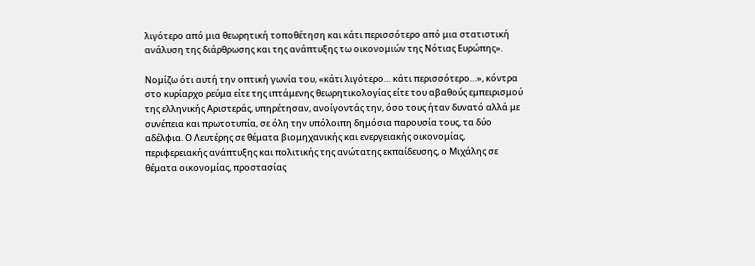λιγότερο από μια θεωρητική τοποθέτηση και κάτι περισσότερο από μια στατιστική ανάλυση της διάρθρωσης και της ανάπτυξης τω οικονομιών της Νότιας Ευρώπης».

Νομίζω ότι αυτή την οπτική γωνία του, «κάτι λιγότερο… κάτι περισσότερο…», κόντρα στο κυρίαρχο ρεύμα είτε της ιπτάμενης θεωρητικολογίας είτε του αβαθούς εμπειρισμού της ελληνικής Αριστεράς, υπηρέτησαν, ανοίγοντάς την, όσο τους ήταν δυνατό αλλά με συνέπεια και πρωτοτυπία, σε όλη την υπόλοιπη δημόσια παρουσία τους, τα δύο αδέλφια. Ο Λευτέρης σε θέματα βιομηχανικής και ενεργειακής οικονομίας, περιφερειακής ανάπτυξης και πολιτικής της ανώτατης εκπαίδευσης, ο Μιχάλης σε θέματα οικονομίας, προστασίας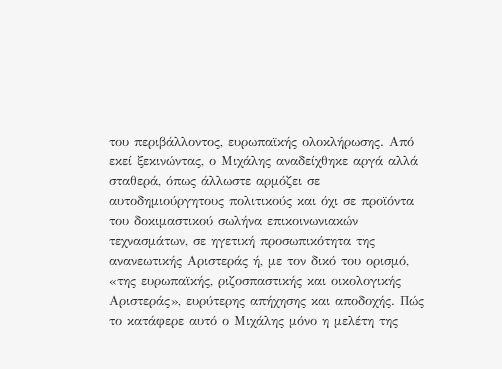του περιβάλλοντος, ευρωπαϊκής ολοκλήρωσης. Από εκεί ξεκινώντας, ο Μιχάλης αναδείχθηκε αργά αλλά σταθερά, όπως άλλωστε αρμόζει σε αυτοδημιούργητους πολιτικούς και όχι σε προϊόντα του δοκιμαστικού σωλήνα επικοινωνιακών τεχνασμάτων, σε ηγετική προσωπικότητα της ανανεωτικής Αριστεράς ή, με τον δικό του ορισμό, «της ευρωπαϊκής, ριζοσπαστικής και οικολογικής Αριστεράς», ευρύτερης απήχησης και αποδοχής. Πώς το κατάφερε αυτό ο Μιχάλης μόνο η μελέτη της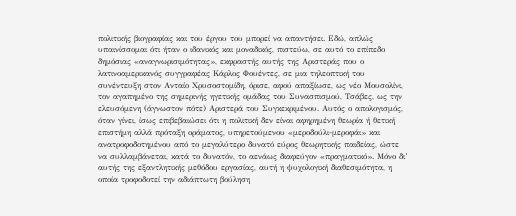πολιτικής βιογραφίας και του έργου του μπορεί να απαντήσει. Εδώ, απλώς υπαινίσσομαι ότι ήταν ο ιδανικός και μοναδικός, πιστεύω, σε αυτό το επίπεδο δημόσιας «αναγνωρισιμότητας», εκφραστής αυτής της Αριστεράς που ο λατινοαμερικανός συγγραφέας Κάρλος Φουέντες, σε μια τηλεοπτική του συνέντευξη στον Ανταίο Χρυσοστομίδη, όρισε, αφού απαξίωσε, ως νέο Μουσολίνι, τον αγαπημένο της σημερινής ηγετικής ομάδας του Συνασπισμού, Τσάβες, ως την ελευσόμενη (άγνωστον πότε) Αριστερά του Συγκεκριμένου. Αυτός ο απολογισμός, όταν γίνει, ίσως επιβεβαιώσει ότι η πολιτική δεν είναι αφηρημένη θεωρία ή θετική επιστήμη αλλά πρόταξη οράματος, υπηρετούμενου «μεροδούλι-μεροφάι» και ανατροφοδοτημένου από το μεγαλύτερο δυνατό εύρος θεωρητικής παιδείας, ώστε να συλλαμβάνεται, κατά το δυνατόν, το αενάως διαφεύγον «πραγματικό». Μόνο δι’ αυτής της εξαντλητικής μεθόδου εργασίας, αυτή η ψυχολογική διαθεσιμότητα, η οποία τροφοδοτεί την αδιάπτωτη βούληση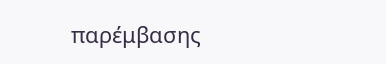παρέμβασης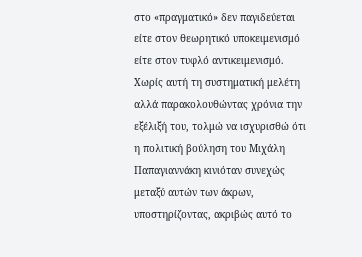στο «πραγματικό» δεν παγιδεύεται είτε στον θεωρητικό υποκειμενισμό είτε στον τυφλό αντικειμενισμό. Χωρίς αυτή τη συστηματική μελέτη αλλά παρακολουθώντας χρόνια την εξέλιξή του, τολμώ να ισχυρισθώ ότι η πολιτική βούληση του Μιχάλη Παπαγιαννάκη κινιόταν συνεχώς μεταξύ αυτών των άκρων, υποστηρίζοντας, ακριβώς αυτό το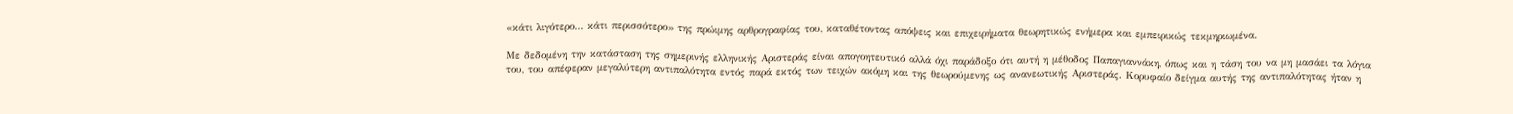«κάτι λιγότερο… κάτι περισσότερο» της πρώιμης αρθρογραφίας του, καταθέτοντας απόψεις και επιχειρήματα θεωρητικώς ενήμερα και εμπειρικώς τεκμηριωμένα.

Με δεδομένη την κατάσταση της σημερινής ελληνικής Αριστεράς είναι απογοητευτικό αλλά όχι παράδοξο ότι αυτή η μέθοδος Παπαγιαννάκη, όπως και η τάση του να μη μασάει τα λόγια του, του απέφεραν μεγαλύτερη αντιπαλότητα εντός παρά εκτός των τειχών ακόμη και της θεωρούμενης ως ανανεωτικής Αριστεράς. Κορυφαίο δείγμα αυτής της αντιπαλότητας ήταν η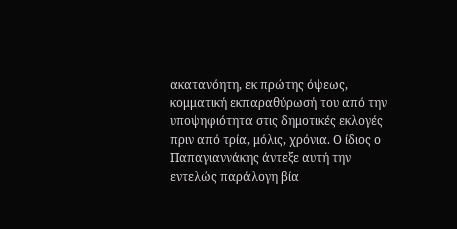ακατανόητη, εκ πρώτης όψεως, κομματική εκπαραθύρωσή του από την υποψηφιότητα στις δημοτικές εκλογές πριν από τρία, μόλις, χρόνια. Ο ίδιος ο Παπαγιαννάκης άντεξε αυτή την εντελώς παράλογη βία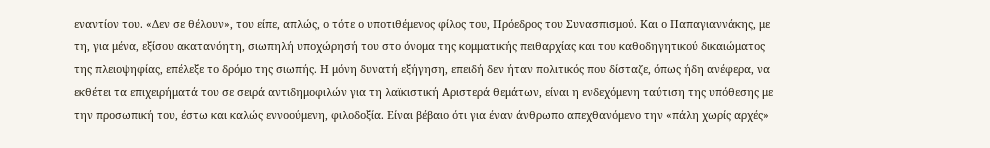εναντίον του. «Δεν σε θέλουν», του είπε, απλώς, ο τότε ο υποτιθέμενος φίλος του, Πρόεδρος του Συνασπισμού. Και ο Παπαγιαννάκης, με τη, για μένα, εξίσου ακατανόητη, σιωπηλή υποχώρησή του στο όνομα της κομματικής πειθαρχίας και του καθοδηγητικού δικαιώματος της πλειοψηφίας, επέλεξε το δρόμο της σιωπής. Η μόνη δυνατή εξήγηση, επειδή δεν ήταν πολιτικός που δίσταζε, όπως ήδη ανέφερα, να εκθέτει τα επιχειρήματά του σε σειρά αντιδημοφιλών για τη λαϊκιστική Αριστερά θεμάτων, είναι η ενδεχόμενη ταύτιση της υπόθεσης με την προσωπική του, έστω και καλώς εννοούμενη, φιλοδοξία. Είναι βέβαιο ότι για έναν άνθρωπο απεχθανόμενο την «πάλη χωρίς αρχές»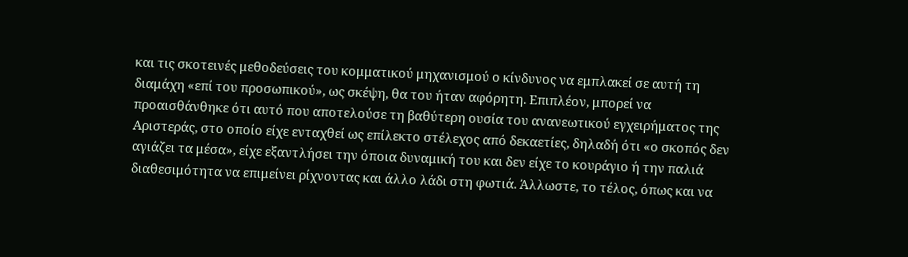και τις σκοτεινές μεθοδεύσεις του κομματικού μηχανισμού ο κίνδυνος να εμπλακεί σε αυτή τη διαμάχη «επί του προσωπικού», ως σκέψη, θα του ήταν αφόρητη. Επιπλέον, μπορεί να προαισθάνθηκε ότι αυτό που αποτελούσε τη βαθύτερη ουσία του ανανεωτικού εγχειρήματος της Αριστεράς, στο οποίο είχε ενταχθεί ως επίλεκτο στέλεχος από δεκαετίες, δηλαδή ότι «ο σκοπός δεν αγιάζει τα μέσα», είχε εξαντλήσει την όποια δυναμική του και δεν είχε το κουράγιο ή την παλιά διαθεσιμότητα να επιμείνει ρίχνοντας και άλλο λάδι στη φωτιά. Άλλωστε, το τέλος, όπως και να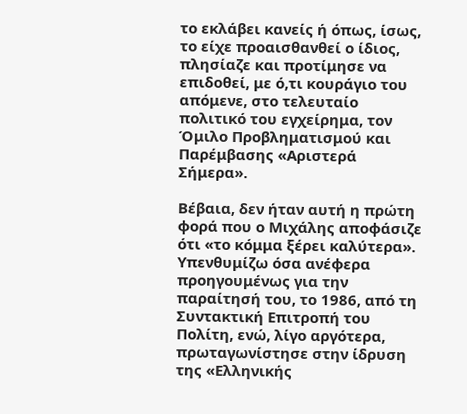το εκλάβει κανείς ή όπως, ίσως, το είχε προαισθανθεί ο ίδιος, πλησίαζε και προτίμησε να επιδοθεί, με ό,τι κουράγιο του απόμενε, στο τελευταίο πολιτικό του εγχείρημα, τον Όμιλο Προβληματισμού και Παρέμβασης «Αριστερά Σήμερα».

Βέβαια, δεν ήταν αυτή η πρώτη φορά που ο Μιχάλης αποφάσιζε ότι «το κόμμα ξέρει καλύτερα». Υπενθυμίζω όσα ανέφερα προηγουμένως για την παραίτησή του, το 1986, από τη Συντακτική Επιτροπή του Πολίτη, ενώ, λίγο αργότερα, πρωταγωνίστησε στην ίδρυση της «Ελληνικής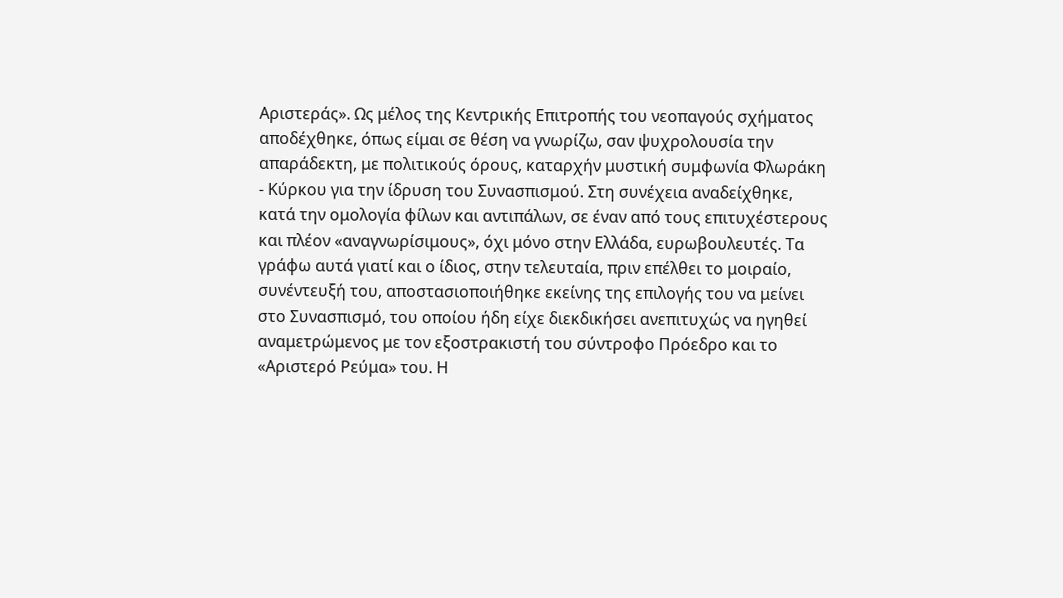Αριστεράς». Ως μέλος της Κεντρικής Επιτροπής του νεοπαγούς σχήματος αποδέχθηκε, όπως είμαι σε θέση να γνωρίζω, σαν ψυχρολουσία την απαράδεκτη, με πολιτικούς όρους, καταρχήν μυστική συμφωνία Φλωράκη - Κύρκου για την ίδρυση του Συνασπισμού. Στη συνέχεια αναδείχθηκε, κατά την ομολογία φίλων και αντιπάλων, σε έναν από τους επιτυχέστερους και πλέον «αναγνωρίσιμους», όχι μόνο στην Ελλάδα, ευρωβουλευτές. Τα γράφω αυτά γιατί και ο ίδιος, στην τελευταία, πριν επέλθει το μοιραίο, συνέντευξή του, αποστασιοποιήθηκε εκείνης της επιλογής του να μείνει στο Συνασπισμό, του οποίου ήδη είχε διεκδικήσει ανεπιτυχώς να ηγηθεί αναμετρώμενος με τον εξοστρακιστή του σύντροφο Πρόεδρο και το «Αριστερό Ρεύμα» του. Η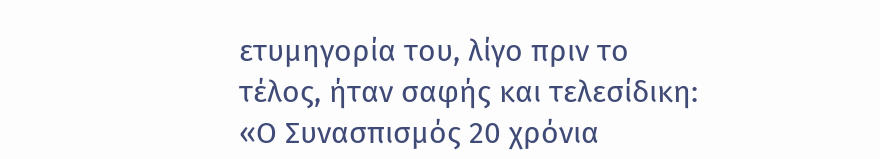ετυμηγορία του, λίγο πριν το τέλος, ήταν σαφής και τελεσίδικη: «Ο Συνασπισμός 20 χρόνια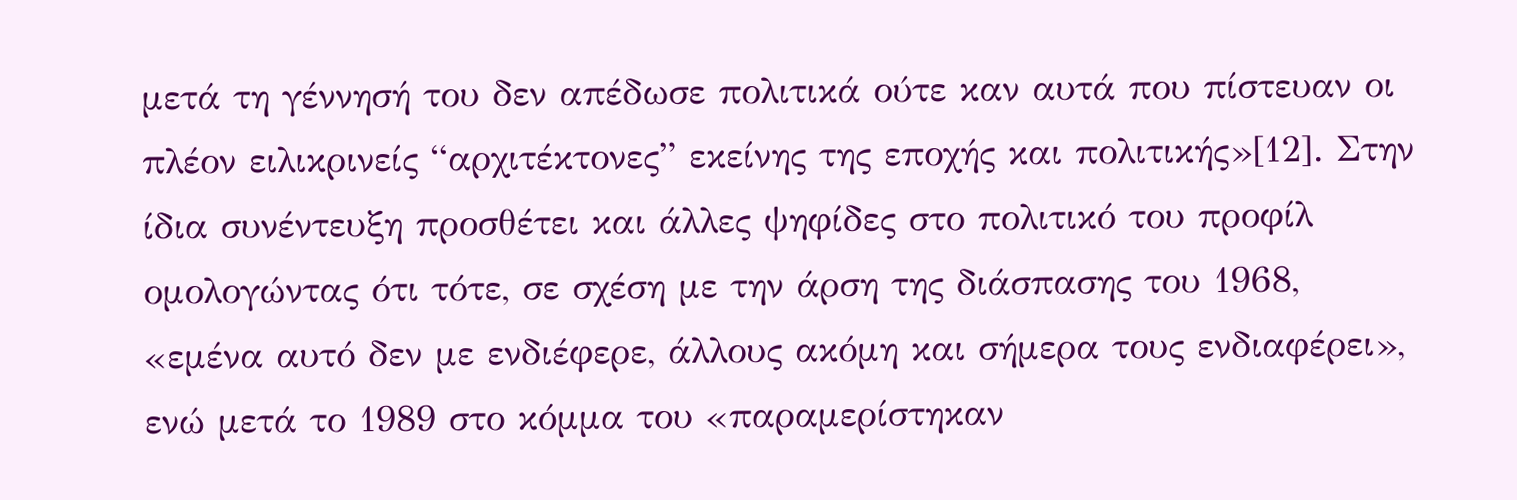μετά τη γέννησή του δεν απέδωσε πολιτικά ούτε καν αυτά που πίστευαν οι πλέον ειλικρινείς “αρχιτέκτονες” εκείνης της εποχής και πολιτικής»[12]. Στην ίδια συνέντευξη προσθέτει και άλλες ψηφίδες στο πολιτικό του προφίλ ομολογώντας ότι τότε, σε σχέση με την άρση της διάσπασης του 1968, «εμένα αυτό δεν με ενδιέφερε, άλλους ακόμη και σήμερα τους ενδιαφέρει», ενώ μετά το 1989 στο κόμμα του «παραμερίστηκαν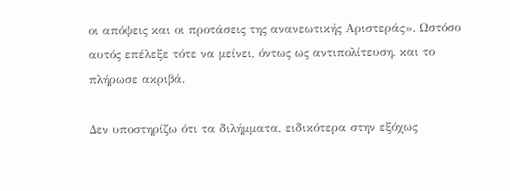οι απόψεις και οι προτάσεις της ανανεωτικής Αριστεράς». Ωστόσο αυτός επέλεξε τότε να μείνει, όντως ως αντιπολίτευση, και το πλήρωσε ακριβά.

Δεν υποστηρίζω ότι τα διλήμματα, ειδικότερα στην εξόχως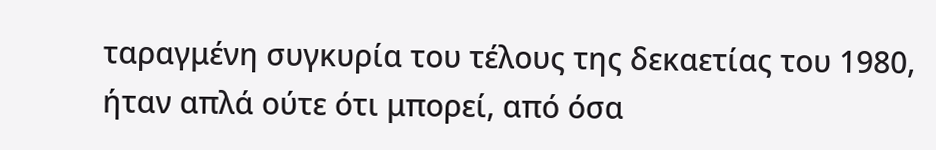ταραγμένη συγκυρία του τέλους της δεκαετίας του 1980, ήταν απλά ούτε ότι μπορεί, από όσα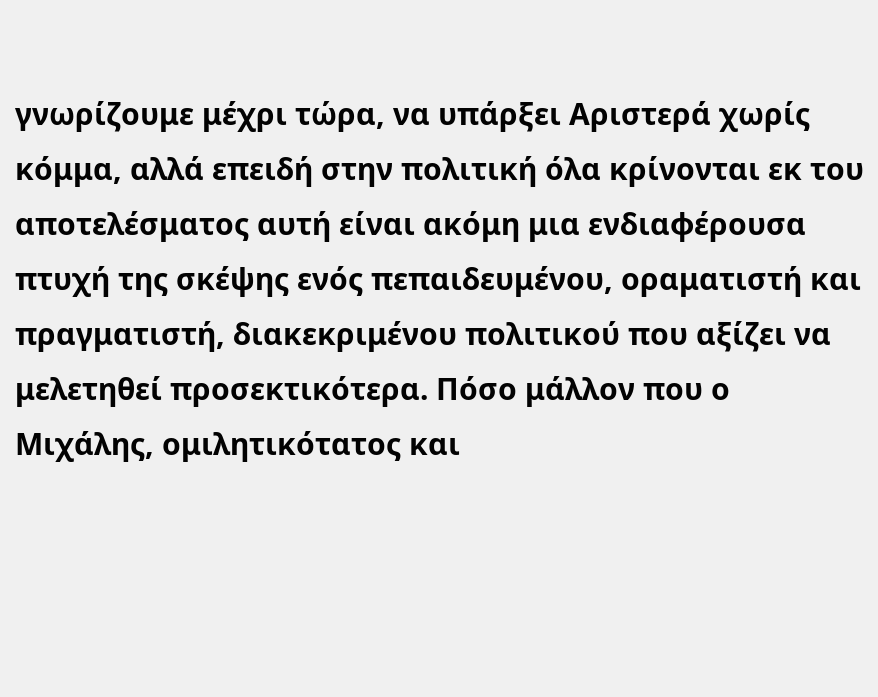γνωρίζουμε μέχρι τώρα, να υπάρξει Αριστερά χωρίς κόμμα, αλλά επειδή στην πολιτική όλα κρίνονται εκ του αποτελέσματος αυτή είναι ακόμη μια ενδιαφέρουσα πτυχή της σκέψης ενός πεπαιδευμένου, οραματιστή και πραγματιστή, διακεκριμένου πολιτικού που αξίζει να μελετηθεί προσεκτικότερα. Πόσο μάλλον που ο Μιχάλης, ομιλητικότατος και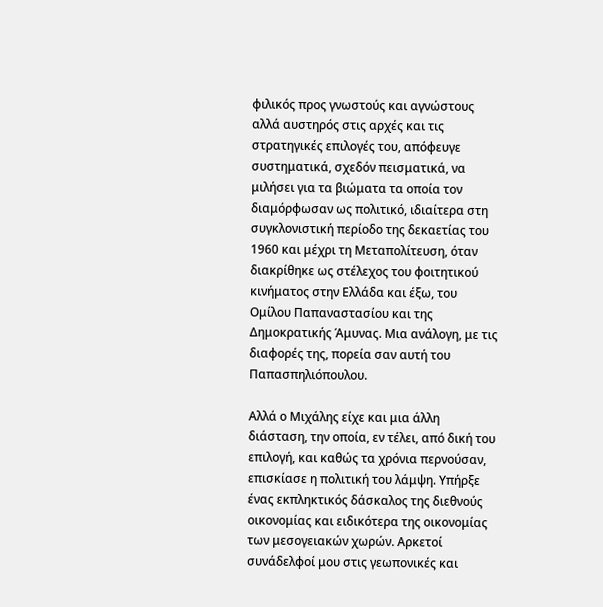φιλικός προς γνωστούς και αγνώστους αλλά αυστηρός στις αρχές και τις στρατηγικές επιλογές του, απόφευγε συστηματικά, σχεδόν πεισματικά, να μιλήσει για τα βιώματα τα οποία τον διαμόρφωσαν ως πολιτικό, ιδιαίτερα στη συγκλονιστική περίοδο της δεκαετίας του 1960 και μέχρι τη Μεταπολίτευση, όταν διακρίθηκε ως στέλεχος του φοιτητικού κινήματος στην Ελλάδα και έξω, του Ομίλου Παπαναστασίου και της Δημοκρατικής Άμυνας. Μια ανάλογη, με τις διαφορές της, πορεία σαν αυτή του Παπασπηλιόπουλου.

Αλλά ο Μιχάλης είχε και μια άλλη διάσταση, την οποία, εν τέλει, από δική του επιλογή, και καθώς τα χρόνια περνούσαν, επισκίασε η πολιτική του λάμψη. Υπήρξε ένας εκπληκτικός δάσκαλος της διεθνούς οικονομίας και ειδικότερα της οικονομίας των μεσογειακών χωρών. Αρκετοί συνάδελφοί μου στις γεωπονικές και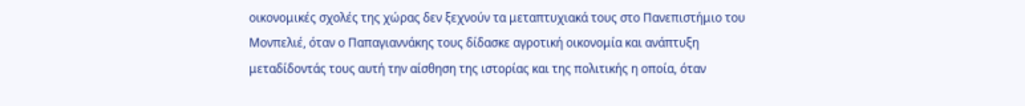οικονομικές σχολές της χώρας δεν ξεχνούν τα μεταπτυχιακά τους στο Πανεπιστήμιο του Μονπελιέ, όταν ο Παπαγιαννάκης τους δίδασκε αγροτική οικονομία και ανάπτυξη μεταδίδοντάς τους αυτή την αίσθηση της ιστορίας και της πολιτικής η οποία, όταν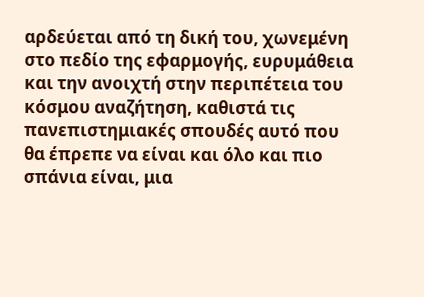αρδεύεται από τη δική του, χωνεμένη στο πεδίο της εφαρμογής, ευρυμάθεια και την ανοιχτή στην περιπέτεια του κόσμου αναζήτηση, καθιστά τις πανεπιστημιακές σπουδές αυτό που θα έπρεπε να είναι και όλο και πιο σπάνια είναι, μια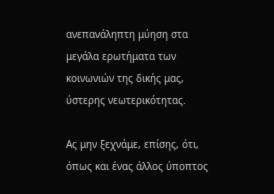ανεπανάληπτη μύηση στα μεγάλα ερωτήματα των κοινωνιών της δικής μας, ύστερης νεωτερικότητας.

Ας μην ξεχνάμε, επίσης, ότι, όπως και ένας άλλος ύποπτος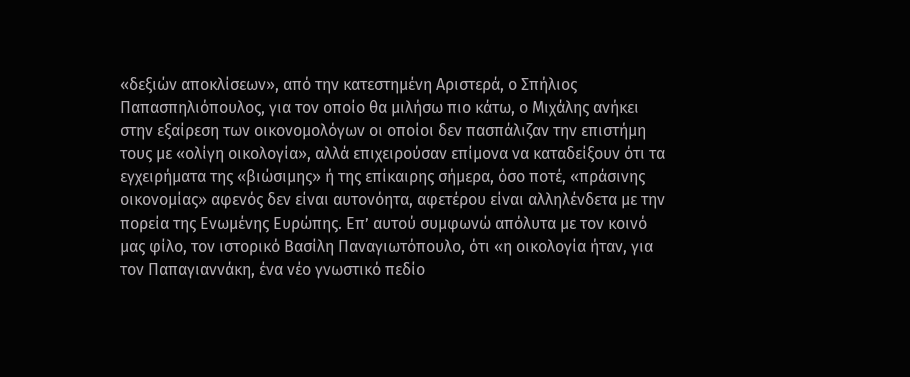«δεξιών αποκλίσεων», από την κατεστημένη Αριστερά, ο Σπήλιος Παπασπηλιόπουλος, για τον οποίο θα μιλήσω πιο κάτω, ο Μιχάλης ανήκει στην εξαίρεση των οικονομολόγων οι οποίοι δεν πασπάλιζαν την επιστήμη τους με «ολίγη οικολογία», αλλά επιχειρούσαν επίμονα να καταδείξουν ότι τα εγχειρήματα της «βιώσιμης» ή της επίκαιρης σήμερα, όσο ποτέ, «πράσινης οικονομίας» αφενός δεν είναι αυτονόητα, αφετέρου είναι αλληλένδετα με την πορεία της Ενωμένης Ευρώπης. Επ’ αυτού συμφωνώ απόλυτα με τον κοινό μας φίλο, τον ιστορικό Βασίλη Παναγιωτόπουλο, ότι «η οικολογία ήταν, για τον Παπαγιαννάκη, ένα νέο γνωστικό πεδίο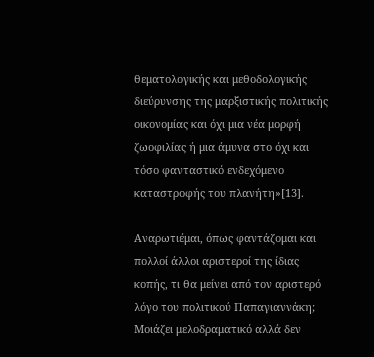θεματολογικής και μεθοδολογικής διεύρυνσης της μαρξιστικής πολιτικής οικονομίας και όχι μια νέα μορφή ζωοφιλίας ή μια άμυνα στο όχι και τόσο φανταστικό ενδεχόμενο καταστροφής του πλανήτη»[13].

Αναρωτιέμαι, όπως φαντάζομαι και πολλοί άλλοι αριστεροί της ίδιας κοπής, τι θα μείνει από τον αριστερό λόγο του πολιτικού Παπαγιαννάκη; Μοιάζει μελοδραματικό αλλά δεν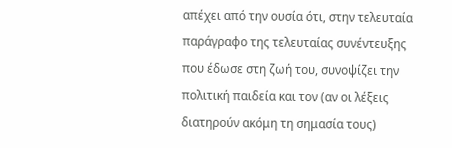απέχει από την ουσία ότι, στην τελευταία παράγραφο της τελευταίας συνέντευξης που έδωσε στη ζωή του, συνοψίζει την πολιτική παιδεία και τον (αν οι λέξεις διατηρούν ακόμη τη σημασία τους)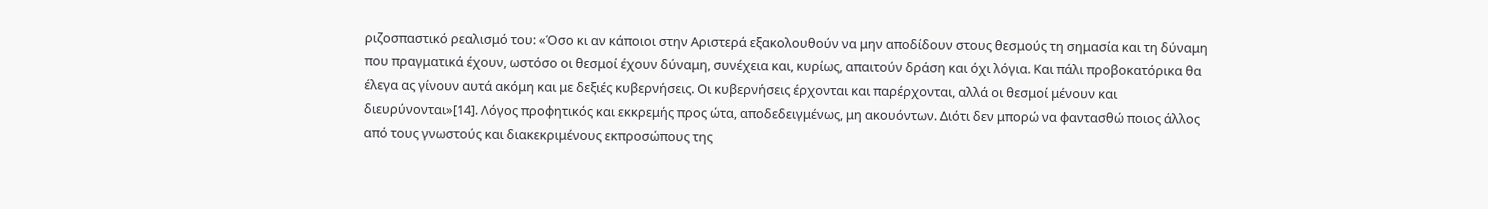ριζοσπαστικό ρεαλισμό του: «Όσο κι αν κάποιοι στην Αριστερά εξακολουθούν να μην αποδίδουν στους θεσμούς τη σημασία και τη δύναμη που πραγματικά έχουν, ωστόσο οι θεσμοί έχουν δύναμη, συνέχεια και, κυρίως, απαιτούν δράση και όχι λόγια. Και πάλι προβοκατόρικα θα έλεγα ας γίνουν αυτά ακόμη και με δεξιές κυβερνήσεις. Οι κυβερνήσεις έρχονται και παρέρχονται, αλλά οι θεσμοί μένουν και διευρύνονται»[14]. Λόγος προφητικός και εκκρεμής προς ώτα, αποδεδειγμένως, μη ακουόντων. Διότι δεν μπορώ να φαντασθώ ποιος άλλος από τους γνωστούς και διακεκριμένους εκπροσώπους της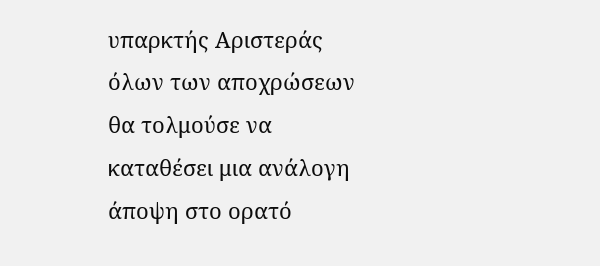υπαρκτής Αριστεράς όλων των αποχρώσεων θα τολμούσε να καταθέσει μια ανάλογη άποψη στο ορατό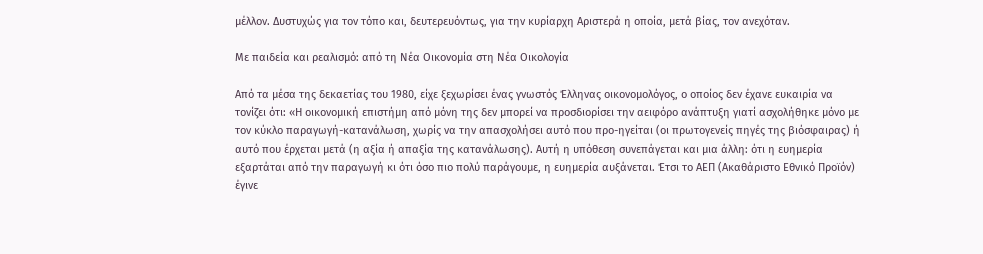μέλλον. Δυστυχώς για τον τόπο και, δευτερευόντως, για την κυρίαρχη Αριστερά η οποία, μετά βίας, τον ανεχόταν.

Με παιδεία και ρεαλισμό: από τη Νέα Οικονομία στη Νέα Οικολογία

Από τα μέσα της δεκαετίας του 1980, είχε ξεχωρίσει ένας γνωστός Έλληνας οικονομολόγος, ο οποίος δεν έχανε ευκαιρία να τονίζει ότι: «Η οικονομική επιστήμη από μόνη της δεν μπορεί να προσδιορίσει την αειφόρο ανάπτυξη γιατί ασχολήθηκε μόνο με τον κύκλο παραγωγή-κατανάλωση, χωρίς να την απασχολήσει αυτό που προ-ηγείται (οι πρωτογενείς πηγές της βιόσφαιρας) ή αυτό που έρχεται μετά (η αξία ή απαξία της κατανάλωσης). Αυτή η υπόθεση συνεπάγεται και μια άλλη: ότι η ευημερία εξαρτάται από την παραγωγή κι ότι όσο πιο πολύ παράγουμε, η ευημερία αυξάνεται. Έτσι το ΑΕΠ (Ακαθάριστο Εθνικό Προϊόν) έγινε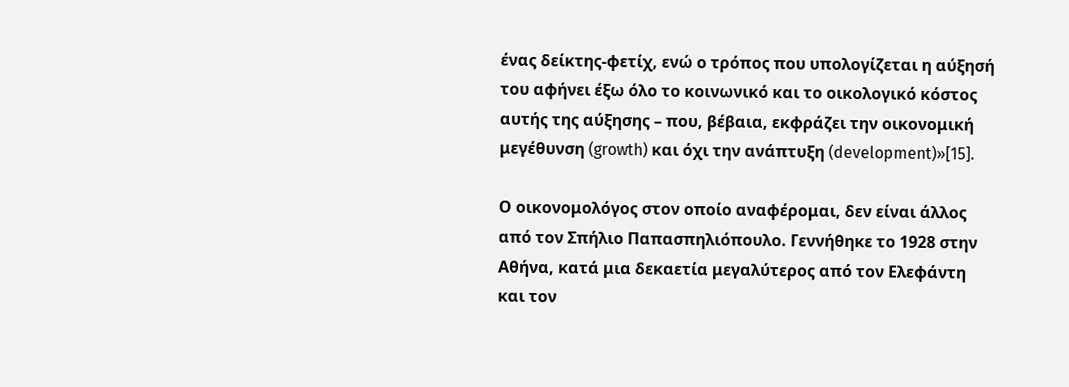ένας δείκτης-φετίχ, ενώ ο τρόπος που υπολογίζεται η αύξησή του αφήνει έξω όλο το κοινωνικό και το οικολογικό κόστος αυτής της αύξησης – που, βέβαια, εκφράζει την οικονομική μεγέθυνση (growth) και όχι την ανάπτυξη (development)»[15].

Ο οικονομολόγος στον οποίο αναφέρομαι, δεν είναι άλλος από τον Σπήλιο Παπασπηλιόπουλο. Γεννήθηκε το 1928 στην Αθήνα, κατά μια δεκαετία μεγαλύτερος από τον Ελεφάντη και τον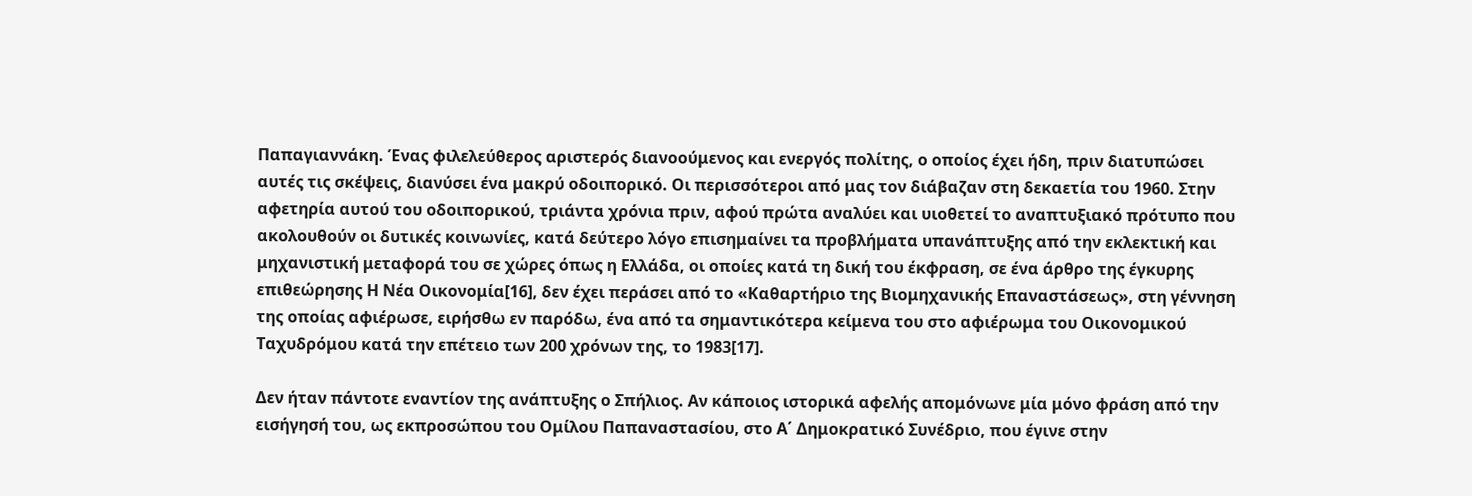Παπαγιαννάκη. Ένας φιλελεύθερος αριστερός διανοούμενος και ενεργός πολίτης, ο οποίος έχει ήδη, πριν διατυπώσει αυτές τις σκέψεις, διανύσει ένα μακρύ οδοιπορικό. Οι περισσότεροι από μας τον διάβαζαν στη δεκαετία του 1960. Στην αφετηρία αυτού του οδοιπορικού, τριάντα χρόνια πριν, αφού πρώτα αναλύει και υιοθετεί το αναπτυξιακό πρότυπο που ακολουθούν οι δυτικές κοινωνίες, κατά δεύτερο λόγο επισημαίνει τα προβλήματα υπανάπτυξης από την εκλεκτική και μηχανιστική μεταφορά του σε χώρες όπως η Ελλάδα, οι οποίες κατά τη δική του έκφραση, σε ένα άρθρο της έγκυρης επιθεώρησης Η Νέα Οικονομία[16], δεν έχει περάσει από το «Καθαρτήριο της Βιομηχανικής Επαναστάσεως», στη γέννηση της οποίας αφιέρωσε, ειρήσθω εν παρόδω, ένα από τα σημαντικότερα κείμενα του στο αφιέρωμα του Οικονομικού Ταχυδρόμου κατά την επέτειο των 200 χρόνων της, το 1983[17].

Δεν ήταν πάντοτε εναντίον της ανάπτυξης ο Σπήλιος. Αν κάποιος ιστορικά αφελής απομόνωνε μία μόνο φράση από την εισήγησή του, ως εκπροσώπου του Ομίλου Παπαναστασίου, στο Α΄ Δημοκρατικό Συνέδριο, που έγινε στην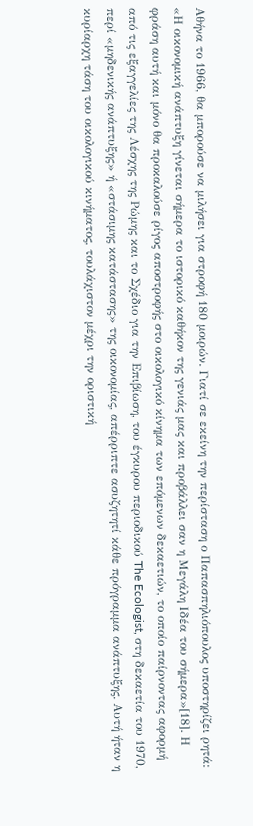Αθήνα το 1966, θα μπορούσε να μιλήσει για στροφή 180 μοιρών. Γιατί σε εκείνη την περίσταση ο Παπασπηλιόπουλος υποστηρίζει ρητά: «Η οικονομική ανάπτυξη γίνεται σήμερα το ιστορικό καθήκον της γενιάς μας και προβάλλει σαν η Μεγάλη Ιδέα του σήμερα»[18]. Η φράση αυτή και μόνο θα προκαλούσε ρίγος αποστροφής στο οικολογικό κίνημα των επόμενων δεκαετιών, το οποίο παίρνοντας αφορμή από τις εξαγγελίες της Λέσχης της Ρώμης και το Σχέδιο για την Επιβίωση, του έγκυρου περιοδικού The Ecologist, στη δεκαετία του 1970, περί «μηδενικής ανάπτυξης» ή «στάσιμης κατάστασης» της οικονομίας, απέρριπτε ασυζητητί κάθε πρόγραμμα ανάπτυξης. Αυτή ήταν η κυρίαρχη τάση του οικολογικού κινήματος, τουλάχιστον μέχρι την οριστική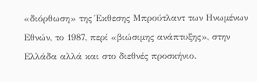«διόρθωση» της Έκθεσης Μπρούτλαντ των Ηνωμένων Εθνών, το 1987, περί «βιώσιμης ανάπτυξης», στην Ελλάδα αλλά και στο διεθνές προσκήνιο.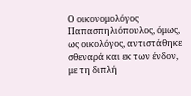Ο οικονομολόγος Παπασπηλιόπουλος, όμως, ως οικολόγος, αντιστάθηκε σθεναρά και εκ των ένδον, με τη διπλή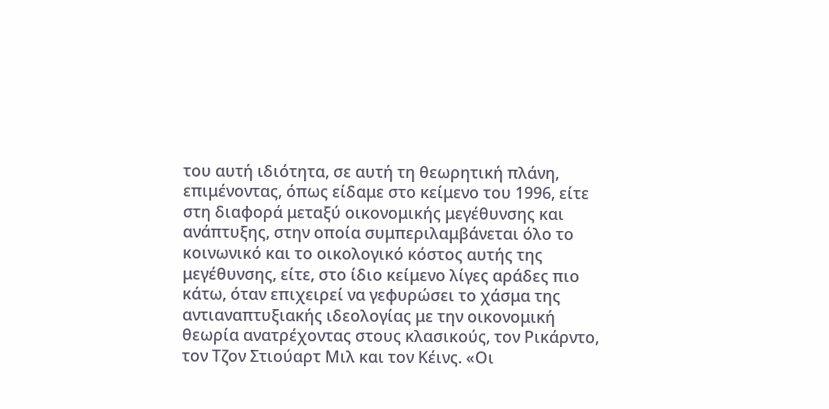του αυτή ιδιότητα, σε αυτή τη θεωρητική πλάνη, επιμένοντας, όπως είδαμε στο κείμενο του 1996, είτε στη διαφορά μεταξύ οικονομικής μεγέθυνσης και ανάπτυξης, στην οποία συμπεριλαμβάνεται όλο το κοινωνικό και το οικολογικό κόστος αυτής της μεγέθυνσης, είτε, στο ίδιο κείμενο λίγες αράδες πιο κάτω, όταν επιχειρεί να γεφυρώσει το χάσμα της αντιαναπτυξιακής ιδεολογίας με την οικονομική θεωρία ανατρέχοντας στους κλασικούς, τον Ρικάρντο, τον Τζον Στιούαρτ Μιλ και τον Κέινς. «Οι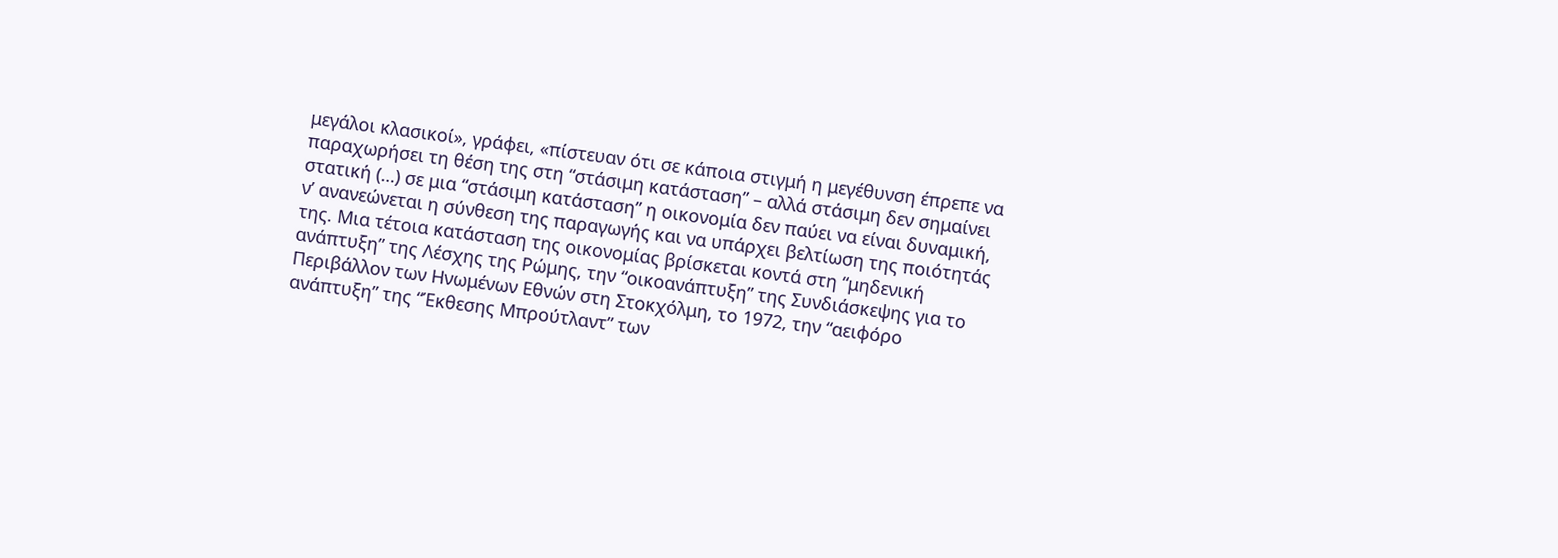μεγάλοι κλασικοί», γράφει, «πίστευαν ότι σε κάποια στιγμή η μεγέθυνση έπρεπε να παραχωρήσει τη θέση της στη “στάσιμη κατάσταση” – αλλά στάσιμη δεν σημαίνει στατική (…) σε μια “στάσιμη κατάσταση” η οικονομία δεν παύει να είναι δυναμική, ν’ ανανεώνεται η σύνθεση της παραγωγής και να υπάρχει βελτίωση της ποιότητάς της. Μια τέτοια κατάσταση της οικονομίας βρίσκεται κοντά στη “μηδενική ανάπτυξη” της Λέσχης της Ρώμης, την “οικοανάπτυξη” της Συνδιάσκεψης για το Περιβάλλον των Ηνωμένων Εθνών στη Στοκχόλμη, το 1972, την “αειφόρο ανάπτυξη” της “Έκθεσης Μπρούτλαντ” των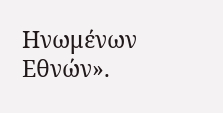Ηνωμένων Εθνών».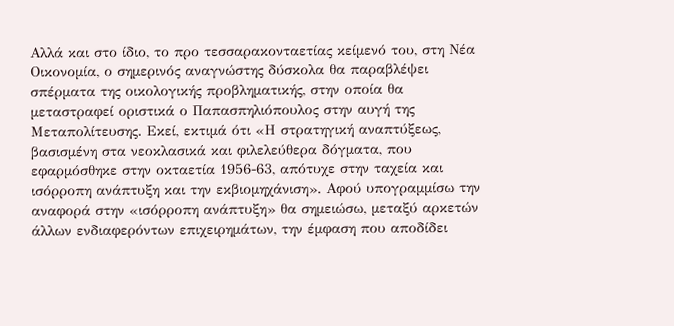Αλλά και στο ίδιο, το προ τεσσαρακονταετίας κείμενό του, στη Νέα Οικονομία, ο σημερινός αναγνώστης δύσκολα θα παραβλέψει σπέρματα της οικολογικής προβληματικής, στην οποία θα μεταστραφεί οριστικά ο Παπασπηλιόπουλος στην αυγή της Μεταπολίτευσης. Εκεί, εκτιμά ότι «Η στρατηγική αναπτύξεως, βασισμένη στα νεοκλασικά και φιλελεύθερα δόγματα, που εφαρμόσθηκε στην οκταετία 1956-63, απότυχε στην ταχεία και ισόρροπη ανάπτυξη και την εκβιομηχάνιση». Αφού υπογραμμίσω την αναφορά στην «ισόρροπη ανάπτυξη» θα σημειώσω, μεταξύ αρκετών άλλων ενδιαφερόντων επιχειρημάτων, την έμφαση που αποδίδει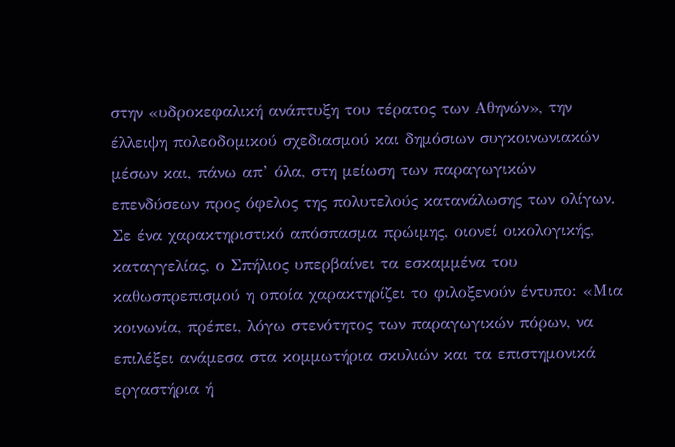στην «υδροκεφαλική ανάπτυξη του τέρατος των Αθηνών», την έλλειψη πολεοδομικού σχεδιασμού και δημόσιων συγκοινωνιακών μέσων και, πάνω απ’ όλα, στη μείωση των παραγωγικών επενδύσεων προς όφελος της πολυτελούς κατανάλωσης των ολίγων. Σε ένα χαρακτηριστικό απόσπασμα πρώιμης, οιονεί οικολογικής, καταγγελίας, ο Σπήλιος υπερβαίνει τα εσκαμμένα του καθωσπρεπισμού η οποία χαρακτηρίζει το φιλοξενούν έντυπο: «Μια κοινωνία, πρέπει, λόγω στενότητος των παραγωγικών πόρων, να επιλέξει ανάμεσα στα κομμωτήρια σκυλιών και τα επιστημονικά εργαστήρια ή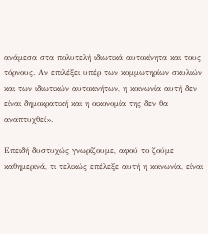ανάμεσα στα πολυτελή ιδιωτικά αυτοκίνητα και τους τόρνους. Αν επιλέξει υπέρ των κομμωτηρίων σκυλιών και των ιδιωτικών αυτοκινήτων, η κοινωνία αυτή δεν είναι δημοκρατική και η οικονομία της δεν θα αναπτυχθεί».

Επειδή δυστυχώς γνωρίζουμε, αφού το ζούμε καθημερινά, τι τελικώς επέλεξε αυτή η κοινωνία, είναι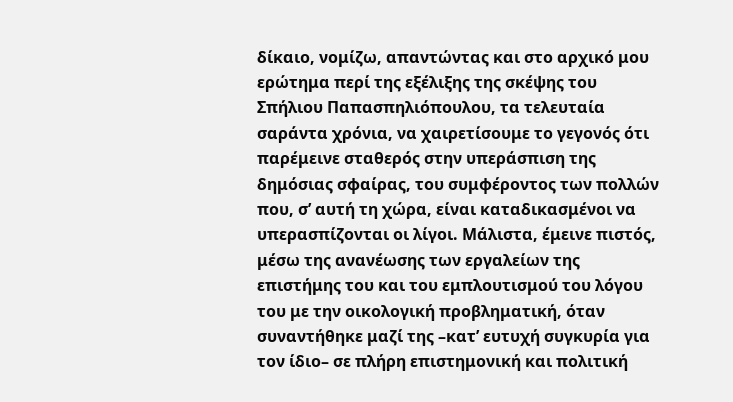δίκαιο, νομίζω, απαντώντας και στο αρχικό μου ερώτημα περί της εξέλιξης της σκέψης του Σπήλιου Παπασπηλιόπουλου, τα τελευταία σαράντα χρόνια, να χαιρετίσουμε το γεγονός ότι παρέμεινε σταθερός στην υπεράσπιση της δημόσιας σφαίρας, του συμφέροντος των πολλών που, σ’ αυτή τη χώρα, είναι καταδικασμένοι να υπερασπίζονται οι λίγοι. Μάλιστα, έμεινε πιστός, μέσω της ανανέωσης των εργαλείων της επιστήμης του και του εμπλουτισμού του λόγου του με την οικολογική προβληματική, όταν συναντήθηκε μαζί της –κατ’ ευτυχή συγκυρία για τον ίδιο– σε πλήρη επιστημονική και πολιτική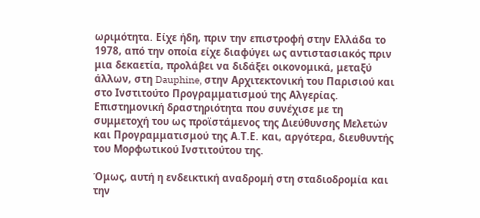ωριμότητα. Είχε ήδη, πριν την επιστροφή στην Ελλάδα το 1978, από την οποία είχε διαφύγει ως αντιστασιακός πριν μια δεκαετία, προλάβει να διδάξει οικονομικά, μεταξύ άλλων, στη Dauphine, στην Αρχιτεκτονική του Παρισιού και στο Ινστιτούτο Προγραμματισμού της Αλγερίας. Επιστημονική δραστηριότητα που συνέχισε με τη συμμετοχή του ως προϊστάμενος της Διεύθυνσης Μελετών και Προγραμματισμού της Α.Τ.Ε. και, αργότερα, διευθυντής του Μορφωτικού Ινστιτούτου της.

Όμως, αυτή η ενδεικτική αναδρομή στη σταδιοδρομία και την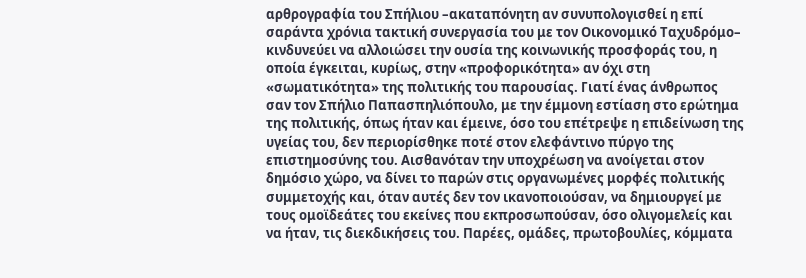αρθρογραφία του Σπήλιου –ακαταπόνητη αν συνυπολογισθεί η επί σαράντα χρόνια τακτική συνεργασία του με τον Οικονομικό Ταχυδρόμο– κινδυνεύει να αλλοιώσει την ουσία της κοινωνικής προσφοράς του, η οποία έγκειται, κυρίως, στην «προφορικότητα» αν όχι στη «σωματικότητα» της πολιτικής του παρουσίας. Γιατί ένας άνθρωπος σαν τον Σπήλιο Παπασπηλιόπουλο, με την έμμονη εστίαση στο ερώτημα της πολιτικής, όπως ήταν και έμεινε, όσο του επέτρεψε η επιδείνωση της υγείας του, δεν περιορίσθηκε ποτέ στον ελεφάντινο πύργο της επιστημοσύνης του. Αισθανόταν την υποχρέωση να ανοίγεται στον δημόσιο χώρο, να δίνει το παρών στις οργανωμένες μορφές πολιτικής συμμετοχής και, όταν αυτές δεν τον ικανοποιούσαν, να δημιουργεί με τους ομοϊδεάτες του εκείνες που εκπροσωπούσαν, όσο ολιγομελείς και να ήταν, τις διεκδικήσεις του. Παρέες, ομάδες, πρωτοβουλίες, κόμματα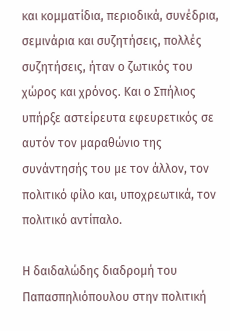και κομματίδια, περιοδικά, συνέδρια, σεμινάρια και συζητήσεις, πολλές συζητήσεις, ήταν ο ζωτικός του χώρος και χρόνος. Και ο Σπήλιος υπήρξε αστείρευτα εφευρετικός σε αυτόν τον μαραθώνιο της συνάντησής του με τον άλλον, τον πολιτικό φίλο και, υποχρεωτικά, τον πολιτικό αντίπαλο.

Η δαιδαλώδης διαδρομή του Παπασπηλιόπουλου στην πολιτική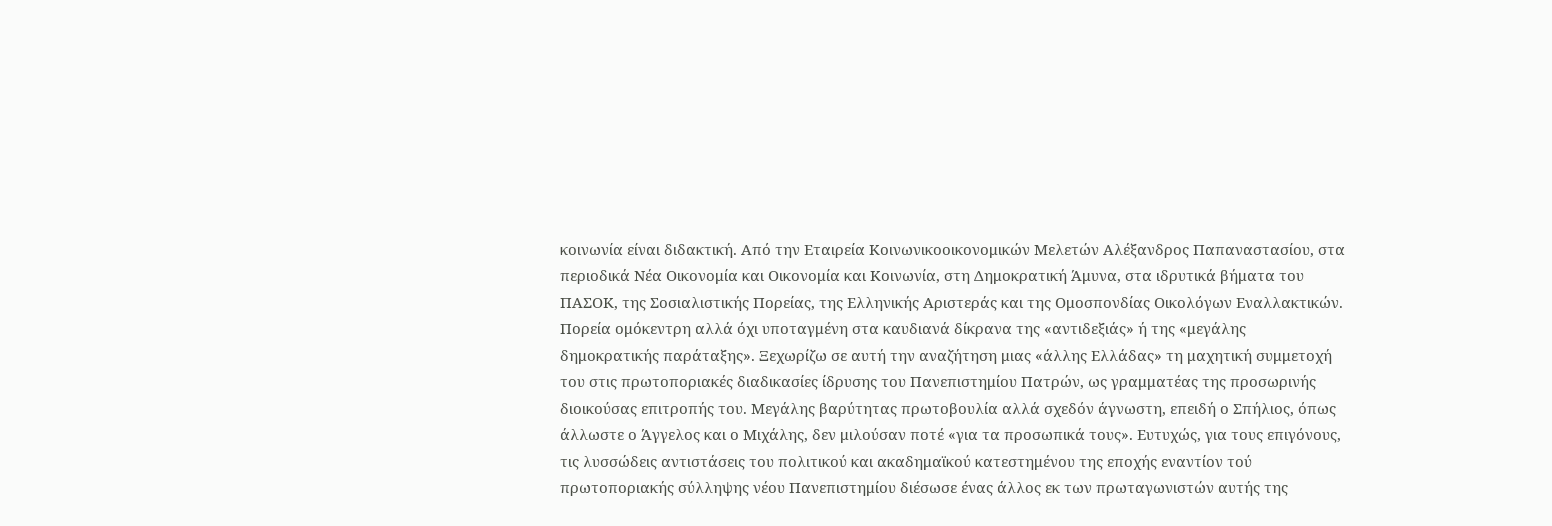κοινωνία είναι διδακτική. Από την Εταιρεία Κοινωνικοοικονομικών Μελετών Αλέξανδρος Παπαναστασίου, στα περιοδικά Νέα Οικονομία και Οικονομία και Κοινωνία, στη Δημοκρατική Άμυνα, στα ιδρυτικά βήματα του ΠΑΣΟΚ, της Σοσιαλιστικής Πορείας, της Ελληνικής Αριστεράς και της Ομοσπονδίας Οικολόγων Εναλλακτικών. Πορεία ομόκεντρη αλλά όχι υποταγμένη στα καυδιανά δίκρανα της «αντιδεξιάς» ή της «μεγάλης δημοκρατικής παράταξης». Ξεχωρίζω σε αυτή την αναζήτηση μιας «άλλης Ελλάδας» τη μαχητική συμμετοχή του στις πρωτοποριακές διαδικασίες ίδρυσης του Πανεπιστημίου Πατρών, ως γραμματέας της προσωρινής διοικούσας επιτροπής του. Μεγάλης βαρύτητας πρωτοβουλία αλλά σχεδόν άγνωστη, επειδή ο Σπήλιος, όπως άλλωστε ο Άγγελος και ο Μιχάλης, δεν μιλούσαν ποτέ «για τα προσωπικά τους». Ευτυχώς, για τους επιγόνους, τις λυσσώδεις αντιστάσεις του πολιτικού και ακαδημαϊκού κατεστημένου της εποχής εναντίον τού πρωτοποριακής σύλληψης νέου Πανεπιστημίου διέσωσε ένας άλλος εκ των πρωταγωνιστών αυτής της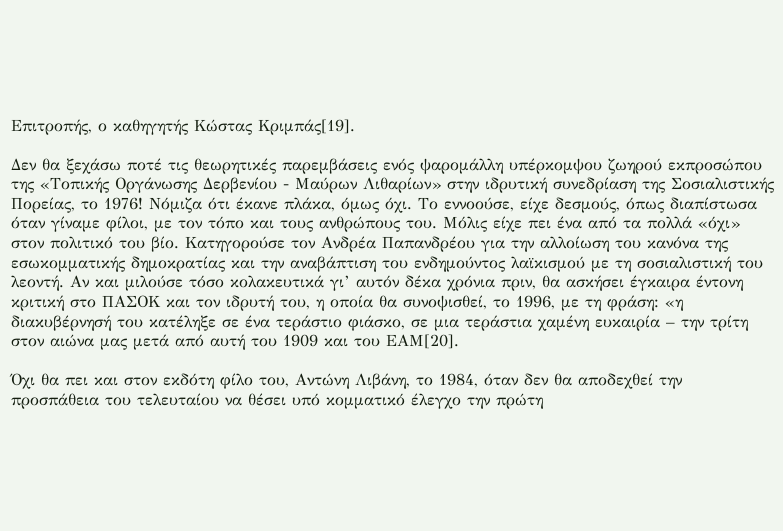Επιτροπής, ο καθηγητής Κώστας Κριμπάς[19].

Δεν θα ξεχάσω ποτέ τις θεωρητικές παρεμβάσεις ενός ψαρομάλλη υπέρκομψου ζωηρού εκπροσώπου της «Τοπικής Οργάνωσης Δερβενίου - Μαύρων Λιθαρίων» στην ιδρυτική συνεδρίαση της Σοσιαλιστικής Πορείας, το 1976! Νόμιζα ότι έκανε πλάκα, όμως όχι. Το εννοούσε, είχε δεσμούς, όπως διαπίστωσα όταν γίναμε φίλοι, με τον τόπο και τους ανθρώπους του. Μόλις είχε πει ένα από τα πολλά «όχι» στον πολιτικό του βίο. Κατηγορούσε τον Ανδρέα Παπανδρέου για την αλλοίωση του κανόνα της εσωκομματικής δημοκρατίας και την αναβάπτιση του ενδημούντος λαϊκισμού με τη σοσιαλιστική του λεοντή. Αν και μιλούσε τόσο κολακευτικά γι’ αυτόν δέκα χρόνια πριν, θα ασκήσει έγκαιρα έντονη κριτική στο ΠΑΣΟΚ και τον ιδρυτή του, η οποία θα συνοψισθεί, το 1996, με τη φράση: «η διακυβέρνησή του κατέληξε σε ένα τεράστιο φιάσκο, σε μια τεράστια χαμένη ευκαιρία – την τρίτη στον αιώνα μας μετά από αυτή του 1909 και του ΕΑΜ[20].

Όχι θα πει και στον εκδότη φίλο του, Αντώνη Λιβάνη, το 1984, όταν δεν θα αποδεχθεί την προσπάθεια του τελευταίου να θέσει υπό κομματικό έλεγχο την πρώτη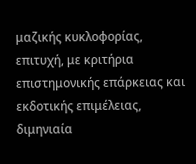μαζικής κυκλοφορίας, επιτυχή, με κριτήρια επιστημονικής επάρκειας και εκδοτικής επιμέλειας, διμηνιαία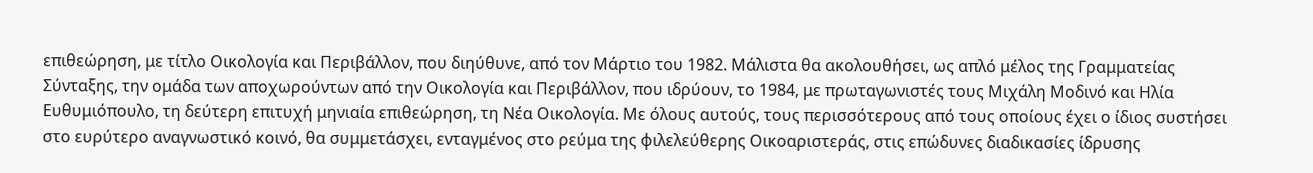επιθεώρηση, με τίτλο Οικολογία και Περιβάλλον, που διηύθυνε, από τον Μάρτιο του 1982. Μάλιστα θα ακολουθήσει, ως απλό μέλος της Γραμματείας Σύνταξης, την ομάδα των αποχωρούντων από την Οικολογία και Περιβάλλον, που ιδρύουν, το 1984, με πρωταγωνιστές τους Μιχάλη Μοδινό και Ηλία Ευθυμιόπουλο, τη δεύτερη επιτυχή μηνιαία επιθεώρηση, τη Νέα Οικολογία. Με όλους αυτούς, τους περισσότερους από τους οποίους έχει ο ίδιος συστήσει στο ευρύτερο αναγνωστικό κοινό, θα συμμετάσχει, ενταγμένος στο ρεύμα της φιλελεύθερης Οικοαριστεράς, στις επώδυνες διαδικασίες ίδρυσης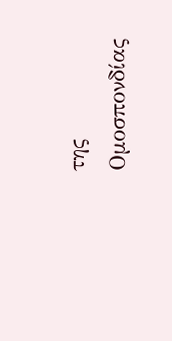της Ομοσπονδίας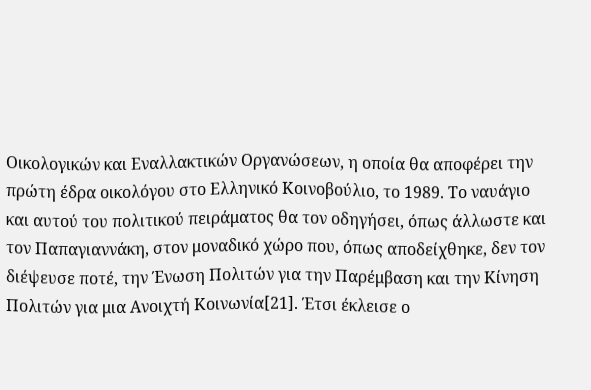Οικολογικών και Εναλλακτικών Οργανώσεων, η οποία θα αποφέρει την πρώτη έδρα οικολόγου στο Ελληνικό Κοινοβούλιο, το 1989. Το ναυάγιο και αυτού του πολιτικού πειράματος θα τον οδηγήσει, όπως άλλωστε και τον Παπαγιαννάκη, στον μοναδικό χώρο που, όπως αποδείχθηκε, δεν τον διέψευσε ποτέ, την Ένωση Πολιτών για την Παρέμβαση και την Κίνηση Πολιτών για μια Ανοιχτή Κοινωνία[21]. Έτσι έκλεισε ο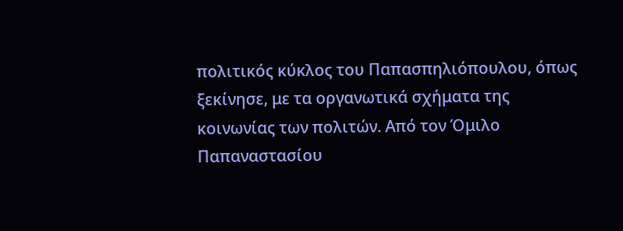πολιτικός κύκλος του Παπασπηλιόπουλου, όπως ξεκίνησε, με τα οργανωτικά σχήματα της κοινωνίας των πολιτών. Από τον Όμιλο Παπαναστασίου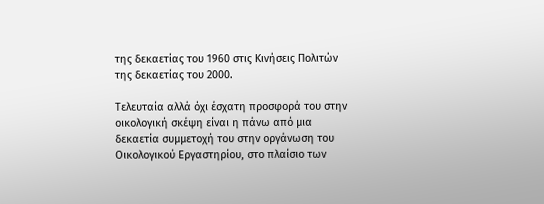της δεκαετίας του 1960 στις Κινήσεις Πολιτών της δεκαετίας του 2000.

Τελευταία αλλά όχι έσχατη προσφορά του στην οικολογική σκέψη είναι η πάνω από μια δεκαετία συμμετοχή του στην οργάνωση του Οικολογικού Εργαστηρίου, στο πλαίσιο των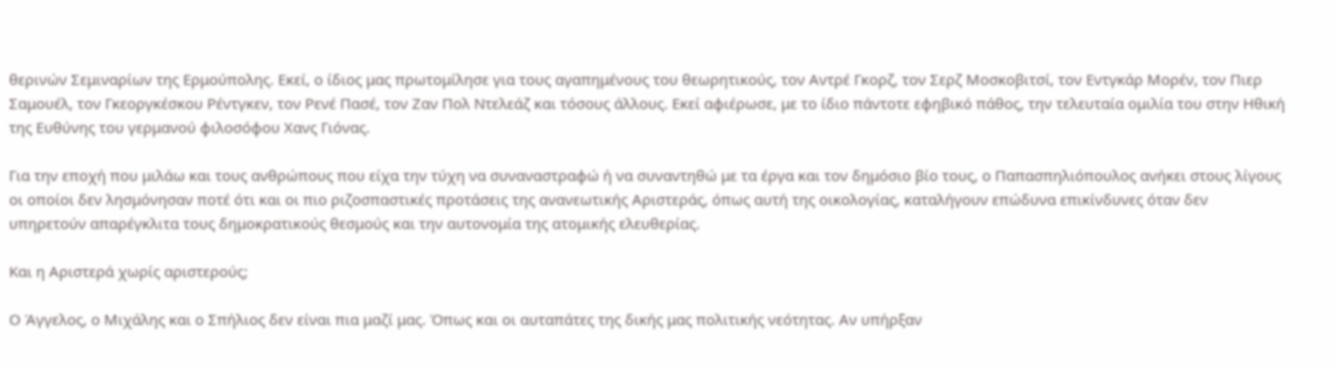θερινών Σεμιναρίων της Ερμούπολης. Εκεί, ο ίδιος μας πρωτομίλησε για τους αγαπημένους του θεωρητικούς, τον Αντρέ Γκορζ, τον Σερζ Μοσκοβιτσί, τον Εντγκάρ Μορέν, τον Πιερ Σαμουέλ, τον Γκεοργκέσκου Ρέντγκεν, τον Ρενέ Πασέ, τον Ζαν Πολ Ντελεάζ και τόσους άλλους. Εκεί αφιέρωσε, με το ίδιο πάντοτε εφηβικό πάθος, την τελευταία ομιλία του στην Ηθική της Ευθύνης του γερμανού φιλοσόφου Χανς Γιόνας.

Για την εποχή που μιλάω και τους ανθρώπους που είχα την τύχη να συναναστραφώ ή να συναντηθώ με τα έργα και τον δημόσιο βίο τους, ο Παπασπηλιόπουλος ανήκει στους λίγους οι οποίοι δεν λησμόνησαν ποτέ ότι και οι πιο ριζοσπαστικές προτάσεις της ανανεωτικής Αριστεράς, όπως αυτή της οικολογίας, καταλήγουν επώδυνα επικίνδυνες όταν δεν υπηρετούν απαρέγκλιτα τους δημοκρατικούς θεσμούς και την αυτονομία της ατομικής ελευθερίας.

Και η Αριστερά χωρίς αριστερούς;

Ο Άγγελος, ο Μιχάλης και ο Σπήλιος δεν είναι πια μαζί μας. Όπως και οι αυταπάτες της δικής μας πολιτικής νεότητας. Αν υπήρξαν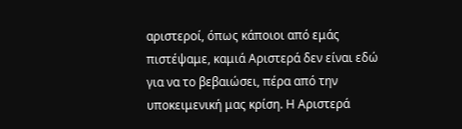αριστεροί, όπως κάποιοι από εμάς πιστέψαμε, καμιά Αριστερά δεν είναι εδώ για να το βεβαιώσει, πέρα από την υποκειμενική μας κρίση. Η Αριστερά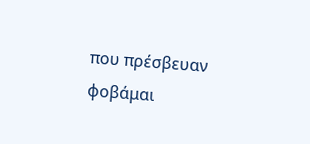που πρέσβευαν φοβάμαι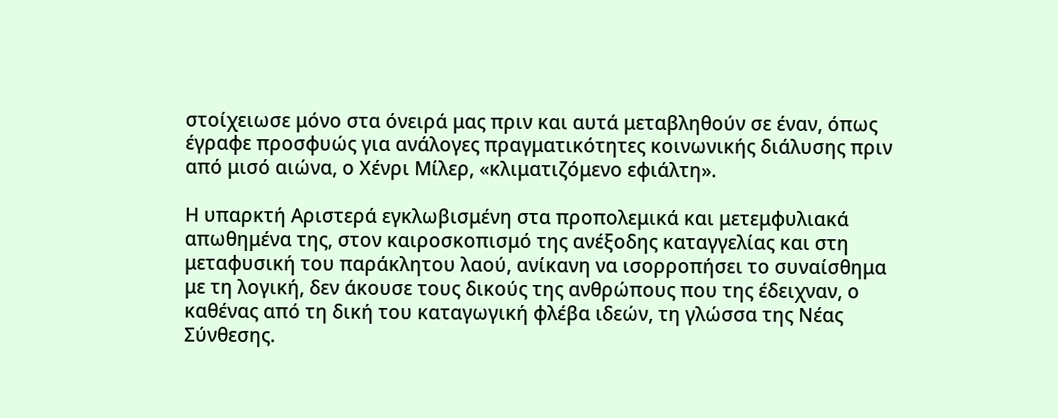στοίχειωσε μόνο στα όνειρά μας πριν και αυτά μεταβληθούν σε έναν, όπως έγραφε προσφυώς για ανάλογες πραγματικότητες κοινωνικής διάλυσης πριν από μισό αιώνα, ο Χένρι Μίλερ, «κλιματιζόμενο εφιάλτη».

Η υπαρκτή Αριστερά εγκλωβισμένη στα προπολεμικά και μετεμφυλιακά απωθημένα της, στον καιροσκοπισμό της ανέξοδης καταγγελίας και στη μεταφυσική του παράκλητου λαού, ανίκανη να ισορροπήσει το συναίσθημα με τη λογική, δεν άκουσε τους δικούς της ανθρώπους που της έδειχναν, ο καθένας από τη δική του καταγωγική φλέβα ιδεών, τη γλώσσα της Νέας Σύνθεσης.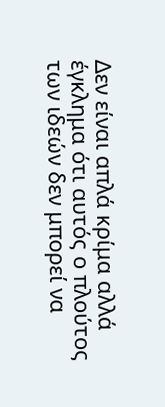Δεν είναι απλά κρίμα αλλά έγκλημα ότι αυτός ο πλούτος των ιδεών δεν μπορεί να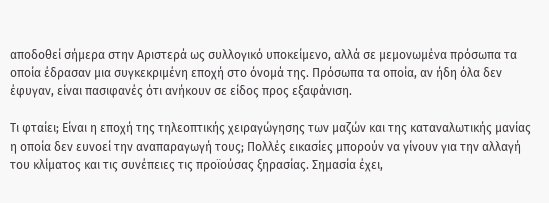αποδοθεί σήμερα στην Αριστερά ως συλλογικό υποκείμενο, αλλά σε μεμονωμένα πρόσωπα τα οποία έδρασαν μια συγκεκριμένη εποχή στο όνομά της. Πρόσωπα τα οποία, αν ήδη όλα δεν έφυγαν, είναι πασιφανές ότι ανήκουν σε είδος προς εξαφάνιση.

Τι φταίει; Είναι η εποχή της τηλεοπτικής χειραγώγησης των μαζών και της καταναλωτικής μανίας η οποία δεν ευνοεί την αναπαραγωγή τους; Πολλές εικασίες μπορούν να γίνουν για την αλλαγή του κλίματος και τις συνέπειες τις προϊούσας ξηρασίας. Σημασία έχει,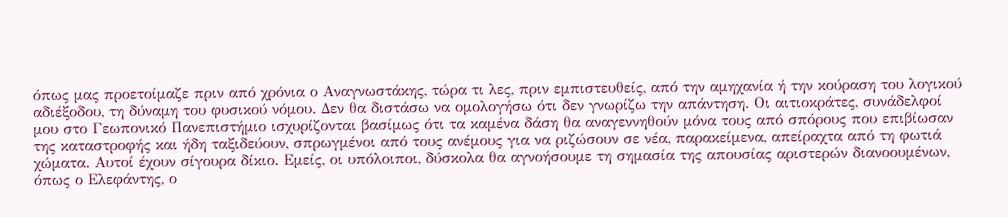όπως μας προετοίμαζε πριν από χρόνια ο Αναγνωστάκης, τώρα τι λες, πριν εμπιστευθείς, από την αμηχανία ή την κούραση του λογικού αδιέξοδου, τη δύναμη του φυσικού νόμου. Δεν θα διστάσω να ομολογήσω ότι δεν γνωρίζω την απάντηση. Οι αιτιοκράτες, συνάδελφοί μου στο Γεωπονικό Πανεπιστήμιο ισχυρίζονται βασίμως ότι τα καμένα δάση θα αναγεννηθούν μόνα τους από σπόρους που επιβίωσαν της καταστροφής και ήδη ταξιδεύουν, σπρωγμένοι από τους ανέμους για να ριζώσουν σε νέα, παρακείμενα, απείραχτα από τη φωτιά χώματα. Αυτοί έχουν σίγουρα δίκιο. Εμείς, οι υπόλοιποι, δύσκολα θα αγνοήσουμε τη σημασία της απουσίας αριστερών διανοουμένων, όπως ο Ελεφάντης, ο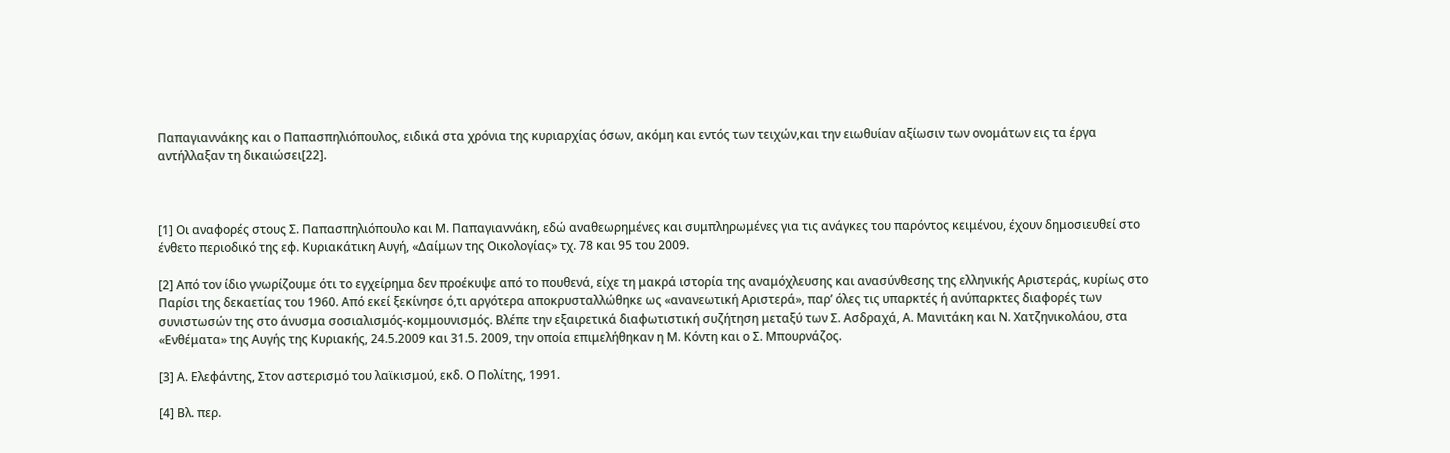Παπαγιαννάκης και ο Παπασπηλιόπουλος, ειδικά στα χρόνια της κυριαρχίας όσων, ακόμη και εντός των τειχών,και την ειωθυίαν αξίωσιν των ονομάτων εις τα έργα αντήλλαξαν τη δικαιώσει[22].



[1] Οι αναφορές στους Σ. Παπασπηλιόπουλο και Μ. Παπαγιαννάκη, εδώ αναθεωρημένες και συμπληρωμένες για τις ανάγκες του παρόντος κειμένου, έχουν δημοσιευθεί στο ένθετο περιοδικό της εφ. Κυριακάτικη Αυγή, «Δαίμων της Οικολογίας» τχ. 78 και 95 του 2009.

[2] Από τον ίδιο γνωρίζουμε ότι το εγχείρημα δεν προέκυψε από το πουθενά, είχε τη μακρά ιστορία της αναμόχλευσης και ανασύνθεσης της ελληνικής Αριστεράς, κυρίως στο Παρίσι της δεκαετίας του 1960. Από εκεί ξεκίνησε ό,τι αργότερα αποκρυσταλλώθηκε ως «ανανεωτική Αριστερά», παρ’ όλες τις υπαρκτές ή ανύπαρκτες διαφορές των συνιστωσών της στο άνυσμα σοσιαλισμός-κομμουνισμός. Βλέπε την εξαιρετικά διαφωτιστική συζήτηση μεταξύ των Σ. Ασδραχά, Α. Μανιτάκη και Ν. Χατζηνικολάου, στα «Ενθέματα» της Αυγής της Κυριακής, 24.5.2009 και 31.5. 2009, την οποία επιμελήθηκαν η Μ. Κόντη και ο Σ. Μπουρνάζος.

[3] Α. Ελεφάντης, Στον αστερισμό του λαϊκισμού, εκδ. Ο Πολίτης, 1991.

[4] Βλ. περ.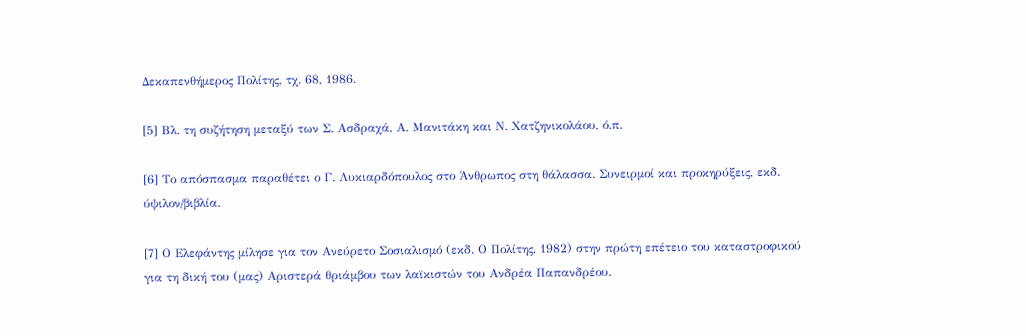Δεκαπενθήμερος Πολίτης, τχ. 68, 1986.

[5] Βλ. τη συζήτηση μεταξύ των Σ. Ασδραχά, Α. Μανιτάκη και Ν. Χατζηνικολάου, ό.π.

[6] Το απόσπασμα παραθέτει ο Γ. Λυκιαρδόπουλος στο Άνθρωπος στη θάλασσα. Συνειρμοί και προκηρύξεις, εκδ. ύψιλον/βιβλία.

[7] Ο Ελεφάντης μίλησε για τον Ανεύρετο Σοσιαλισμό (εκδ. Ο Πολίτης, 1982) στην πρώτη επέτειο του καταστροφικού για τη δική του (μας) Αριστερά θριάμβου των λαϊκιστών του Ανδρέα Παπανδρέου.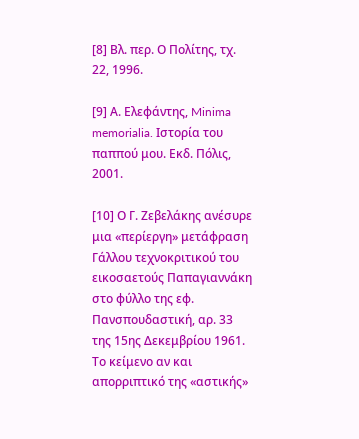[8] Βλ. περ. Ο Πολίτης, τχ. 22, 1996.

[9] Α. Ελεφάντης, Minima memorialia. Ιστορία του παππού μου. Εκδ. Πόλις, 2001.

[10] Ο Γ. Ζεβελάκης ανέσυρε μια «περίεργη» μετάφραση Γάλλου τεχνοκριτικού του εικοσαετούς Παπαγιαννάκη στο φύλλο της εφ. Πανσπουδαστική, αρ. 33 της 15ης Δεκεμβρίου 1961. Το κείμενο αν και απορριπτικό της «αστικής»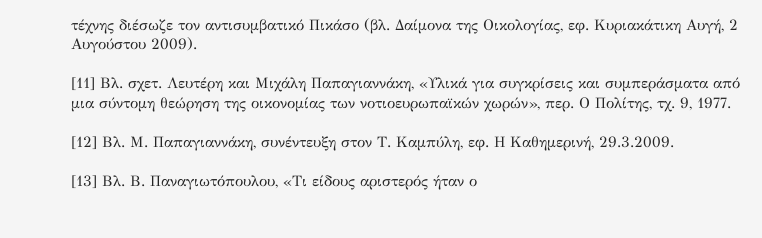τέχνης διέσωζε τον αντισυμβατικό Πικάσο (βλ. Δαίμονα της Οικολογίας, εφ. Κυριακάτικη Αυγή, 2 Αυγούστου 2009).

[11] Βλ. σχετ. Λευτέρη και Μιχάλη Παπαγιαννάκη, «Υλικά για συγκρίσεις και συμπεράσματα από μια σύντομη θεώρηση της οικονομίας των νοτιοευρωπαϊκών χωρών», περ. Ο Πολίτης, τχ. 9, 1977.

[12] Βλ. Μ. Παπαγιαννάκη, συνέντευξη στον Τ. Καμπύλη, εφ. Η Καθημερινή, 29.3.2009.

[13] Βλ. Β. Παναγιωτόπουλου, «Τι είδους αριστερός ήταν ο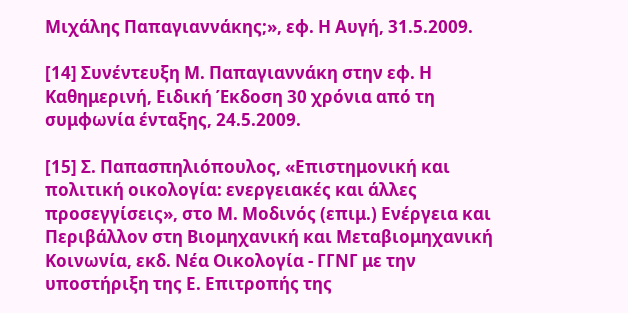Μιχάλης Παπαγιαννάκης;», εφ. Η Αυγή, 31.5.2009.

[14] Συνέντευξη Μ. Παπαγιαννάκη στην εφ. Η Καθημερινή, Ειδική Έκδοση 30 χρόνια από τη συμφωνία ένταξης, 24.5.2009.

[15] Σ. Παπασπηλιόπουλος, «Επιστημονική και πολιτική οικολογία: ενεργειακές και άλλες προσεγγίσεις», στο Μ. Μοδινός (επιμ.) Ενέργεια και Περιβάλλον στη Βιομηχανική και Μεταβιομηχανική Κοινωνία, εκδ. Νέα Οικολογία - ΓΓΝΓ με την υποστήριξη της Ε. Επιτροπής της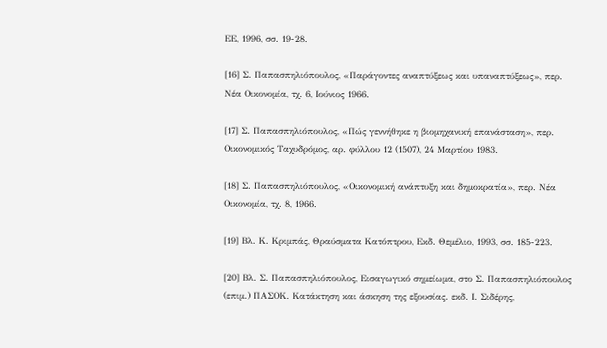ΕΕ, 1996, σσ. 19-28.

[16] Σ. Παπασπηλιόπουλος, «Παράγοντες αναπτύξεως και υπαναπτύξεως», περ. Νέα Οικονομία, τχ. 6, Ιούνιος 1966.

[17] Σ. Παπασπηλιόπουλος, «Πώς γεννήθηκε η βιομηχανική επανάσταση», περ. Οικονομικός Ταχυδρόμος, αρ. φύλλου 12 (1507), 24 Μαρτίου 1983.

[18] Σ. Παπασπηλιόπουλος, «Οικονομική ανάπτυξη και δημοκρατία», περ. Νέα Οικονομία, τχ. 8, 1966.

[19] Βλ. Κ. Κριμπάς, Θραύσματα Κατόπτρου, Εκδ. Θεμέλιο, 1993, σσ. 185-223.

[20] Βλ. Σ. Παπασπηλιόπουλος, Εισαγωγικό σημείωμα, στο Σ. Παπασπηλιόπουλος (επιμ.) ΠΑΣΟΚ. Κατάκτηση και άσκηση της εξουσίας. εκδ. Ι. Σιδέρης,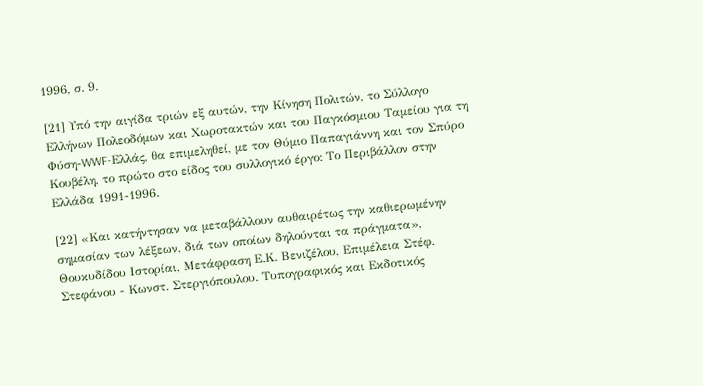1996, σ. 9.

[21] Υπό την αιγίδα τριών εξ αυτών, την Κίνηση Πολιτών, το Σύλλογο Ελλήνων Πολεοδόμων και Χωροτακτών και του Παγκόσμιου Ταμείου για τη Φύση-WWF-Ελλάς, θα επιμεληθεί, με τον Θύμιο Παπαγιάννη και τον Σπύρο Κουβέλη, το πρώτο στο είδος του συλλογικό έργο: Το Περιβάλλον στην Ελλάδα 1991-1996.

[22] «Και κατήντησαν να μεταβάλλουν αυθαιρέτως την καθιερωμένην σημασίαν των λέξεων, διά των οποίων δηλούνται τα πράγματα», Θουκυδίδου Ιστορίαι, Μετάφραση Ε.Κ. Βενιζέλου, Επιμέλεια Στέφ. Στεφάνου - Κωνστ. Στεργιόπουλου. Τυπογραφικός και Εκδοτικός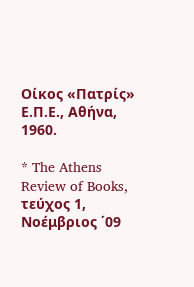Οίκος «Πατρίς» Ε.Π.Ε., Αθήνα, 1960.

* The Athens Review of Books, τεύχος 1, Νοέμβριος ΄09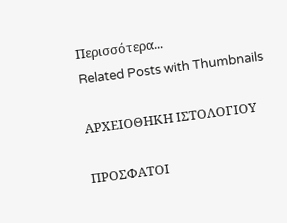Περισσότερα...
Related Posts with Thumbnails

ΑΡΧΕΙΟΘΗΚΗ ΙΣΤΟΛΟΓΙΟΥ

ΠΡΟΣΦΑΤΟΙ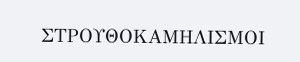ΣΤΡΟΥΘΟΚΑΜΗΛΙΣΜΟΙ